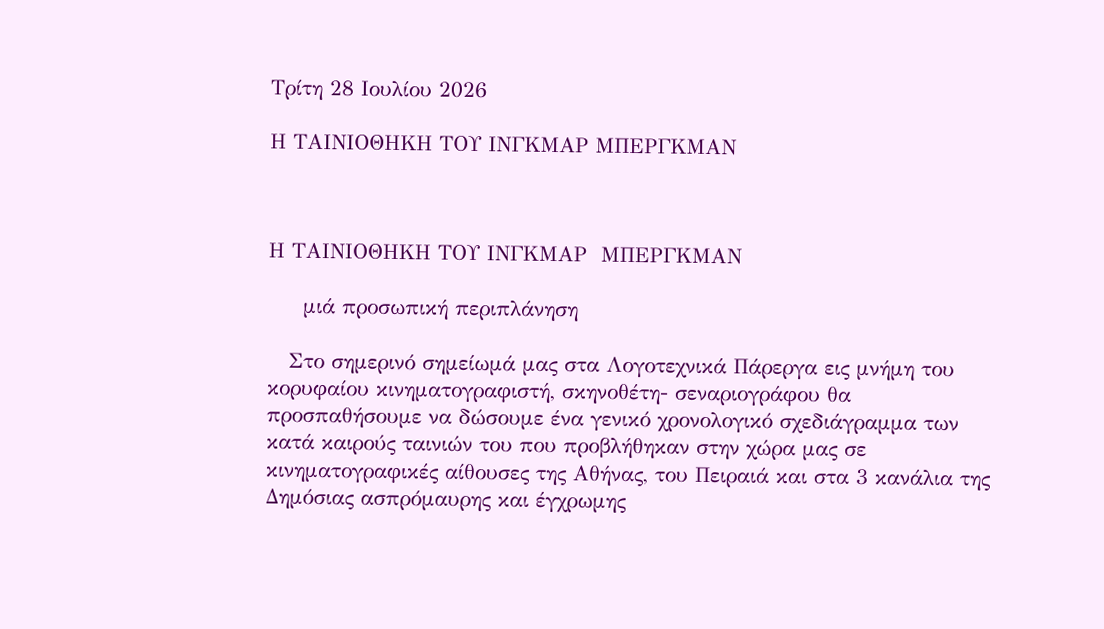Τρίτη 28 Ιουλίου 2026

Η ΤΑΙΝΙΟΘΗΚΗ ΤΟΥ ΙΝΓΚΜΑΡ ΜΠΕΡΓΚΜΑΝ



Η ΤΑΙΝΙΟΘΗΚΗ ΤΟΥ ΙΝΓΚΜΑΡ  ΜΠΕΡΓΚΜΑΝ

     μιά προσωπική περιπλάνηση

   Στο σημερινό σημείωμά μας στα Λογοτεχνικά Πάρεργα εις μνήμη του κορυφαίου κινηματογραφιστή, σκηνοθέτη- σεναριογράφου θα προσπαθήσουμε να δώσουμε ένα γενικό χρονολογικό σχεδιάγραμμα των κατά καιρούς ταινιών του που προβλήθηκαν στην χώρα μας σε κινηματογραφικές αίθουσες της Αθήνας, του Πειραιά και στα 3 κανάλια της Δημόσιας ασπρόμαυρης και έγχρωμης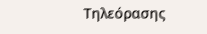Τηλεόρασης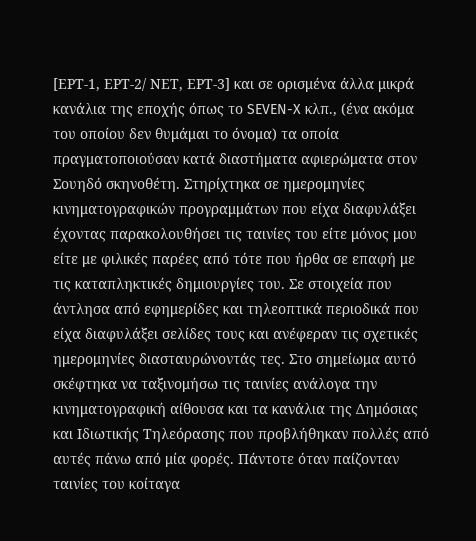[ΕΡΤ-1, ΕΡΤ-2/ ΝΕΤ, ΕΡΤ-3] και σε ορισμένα άλλα μικρά κανάλια της εποχής όπως το SEVEN-X κλπ., (ένα ακόμα του οποίου δεν θυμάμαι το όνομα) τα οποία πραγματοποιούσαν κατά διαστήματα αφιερώματα στον Σουηδό σκηνοθέτη. Στηρίχτηκα σε ημερομηνίες κινηματογραφικών προγραμμάτων που είχα διαφυλάξει έχοντας παρακολουθήσει τις ταινίες του είτε μόνος μου είτε με φιλικές παρέες από τότε που ήρθα σε επαφή με τις καταπληκτικές δημιουργίες του. Σε στοιχεία που άντλησα από εφημερίδες και τηλεοπτικά περιοδικά που είχα διαφυλάξει σελίδες τους και ανέφεραν τις σχετικές ημερομηνίες διασταυρώνοντάς τες. Στο σημείωμα αυτό σκέφτηκα να ταξινομήσω τις ταινίες ανάλογα την κινηματογραφική αίθουσα και τα κανάλια της Δημόσιας και Ιδιωτικής Τηλεόρασης που προβλήθηκαν πολλές από αυτές πάνω από μία φορές. Πάντοτε όταν παίζονταν ταινίες του κοίταγα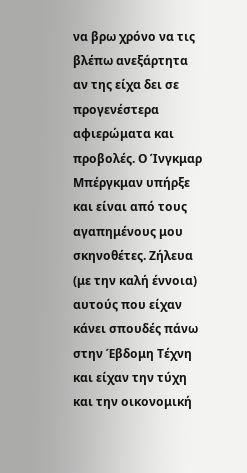να βρω χρόνο να τις βλέπω ανεξάρτητα αν της είχα δει σε προγενέστερα αφιερώματα και προβολές. Ο Ίνγκμαρ Μπέργκμαν υπήρξε και είναι από τους αγαπημένους μου σκηνοθέτες. Ζήλευα (με την καλή έννοια) αυτούς που είχαν κάνει σπουδές πάνω στην Έβδομη Τέχνη και είχαν την τύχη και την οικονομική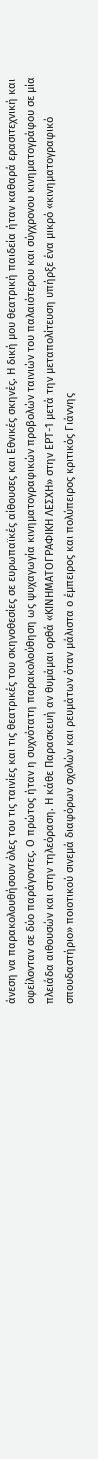άνεση να παρακολουθήσουν όλες του τις ταινίες και τις θεατρικές του σκηνοθεσίες σε ευρωπαϊκές αίθουσες και Εθνικές σκηνές. Η δική μου θεατρική παιδεία ήταν καθαρά ερασιτεχνική και οφείλονταν σε δύο παράγοντες. Ο πρώτος ήταν η συχνότατη παρακολούθηση ως ψυχαγωγία κινηματογραφικών προβολών ταινιών του παλαιότερου και σύγχρονου κινηματογράφου σε μία πλειάδα αιθουσών και στην τηλεόραση. Η κάθε Παρασκευή αν θυμάμαι ορθά «ΚΙΝΗΜΑΤΟΓΡΑΦΙΚΗ ΛΕΣΧΗ» στην ΕΡΤ-1 μετά την μεταπολίτευση υπήρξε ένα μικρό «κινηματογραφικό σπουδαστήριο» ποιοτικού σινεμά διαφόρων σχολών και ρευμάτων όταν μάλιστα ο έμπειρος και πολύπειρος κριτικός Γιάννης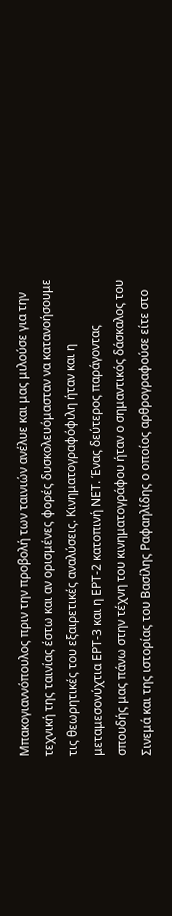Μπακογιαννόπουλος πριν την προβολή των ταινιών ανέλυε και μας μιλούσε για την τεχνική της ταινίας έστω και αν ορισμένες φορές δυσκολευόμασταν να κατανοήσουμε τις θεωρητικές του εξαιρετικές αναλύσεις. Κινηματογραφόφιλη ήταν και η μεταμεσονύχτια ΕΡΤ-3 και η ΕΡΤ-2 κατοπινή ΝΕΤ. Ένας δεύτερος παράγοντας σπουδής μας πάνω στην τέχνη του κινηματογράφου ήταν ο σημαντικός δάσκαλος του Σινεμά και της ιστορίας του Βασίλης Ραφαηλίδης ο οποίος αρθρογραφούσε είτε στο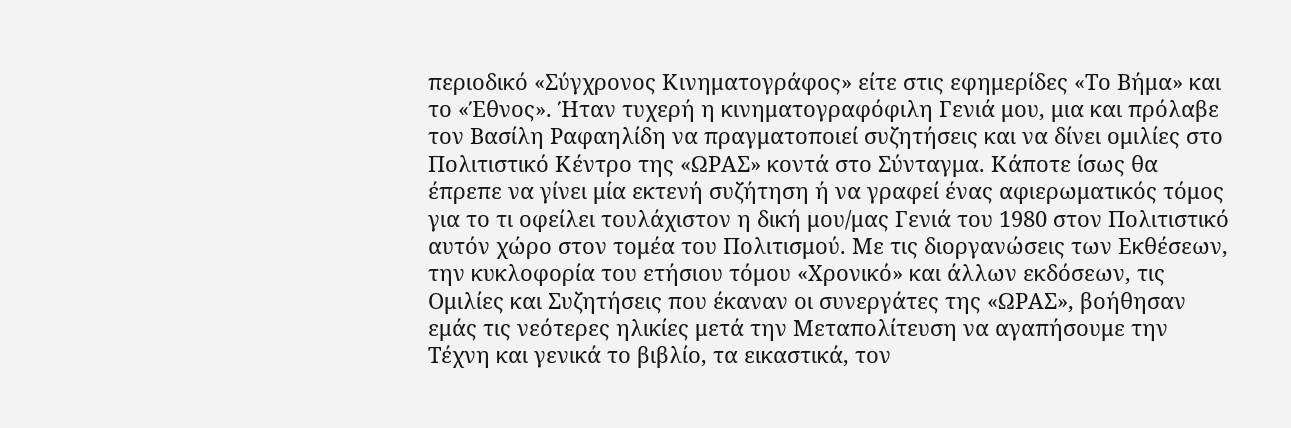περιοδικό «Σύγχρονος Κινηματογράφος» είτε στις εφημερίδες «Το Βήμα» και το «Έθνος». Ήταν τυχερή η κινηματογραφόφιλη Γενιά μου, μια και πρόλαβε τον Βασίλη Ραφαηλίδη να πραγματοποιεί συζητήσεις και να δίνει ομιλίες στο Πολιτιστικό Κέντρο της «ΩΡΑΣ» κοντά στο Σύνταγμα. Κάποτε ίσως θα έπρεπε να γίνει μία εκτενή συζήτηση ή να γραφεί ένας αφιερωματικός τόμος για το τι οφείλει τουλάχιστον η δική μου/μας Γενιά του 1980 στον Πολιτιστικό αυτόν χώρο στον τομέα του Πολιτισμού. Με τις διοργανώσεις των Εκθέσεων, την κυκλοφορία του ετήσιου τόμου «Χρονικό» και άλλων εκδόσεων, τις Ομιλίες και Συζητήσεις που έκαναν οι συνεργάτες της «ΩΡΑΣ», βοήθησαν εμάς τις νεότερες ηλικίες μετά την Μεταπολίτευση να αγαπήσουμε την Τέχνη και γενικά το βιβλίο, τα εικαστικά, τον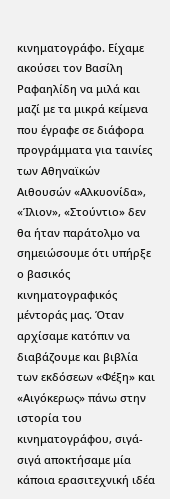κινηματογράφο. Είχαμε ακούσει τον Βασίλη Ραφαηλίδη να μιλά και μαζί με τα μικρά κείμενα που έγραφε σε διάφορα προγράμματα για ταινίες των Αθηναϊκών Αιθουσών «Αλκυονίδα», «Ίλιον», «Στούντιο» δεν θα ήταν παράτολμο να σημειώσουμε ότι υπήρξε ο βασικός κινηματογραφικός μέντοράς μας. Όταν αρχίσαμε κατόπιν να διαβάζουμε και βιβλία των εκδόσεων «Φέξη» και «Αιγόκερως» πάνω στην ιστορία του κινηματογράφου, σιγά-σιγά αποκτήσαμε μία κάποια ερασιτεχνική ιδέα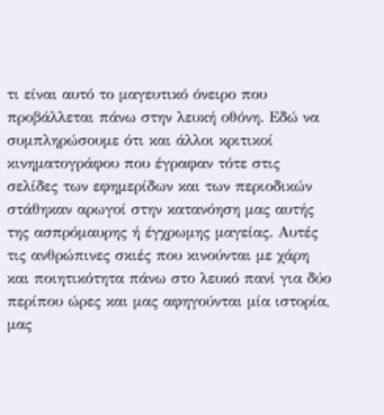τι είναι αυτό το μαγευτικό όνειρο που προβάλλεται πάνω στην λευκή οθόνη. Εδώ να συμπληρώσουμε ότι και άλλοι κριτικοί κινηματογράφου που έγραφαν τότε στις σελίδες των εφημερίδων και των περιοδικών στάθηκαν αρωγοί στην κατανόηση μας αυτής της ασπρόμαυρης ή έγχρωμης μαγείας. Αυτές τις ανθρώπινες σκιές που κινούνται με χάρη και ποιητικότητα πάνω στο λευκό πανί για δύο περίπου ώρες και μας αφηγούνται μία ιστορία, μας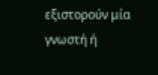εξιστορούν μία γνωστή ή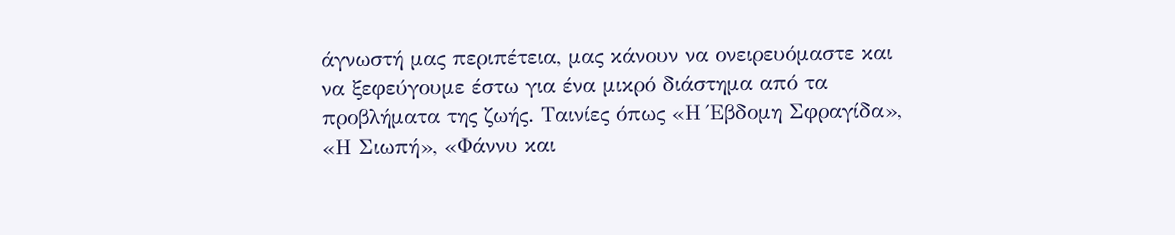άγνωστή μας περιπέτεια, μας κάνουν να ονειρευόμαστε και να ξεφεύγουμε έστω για ένα μικρό διάστημα από τα προβλήματα της ζωής. Ταινίες όπως «Η Έβδομη Σφραγίδα», «Η Σιωπή», «Φάννυ και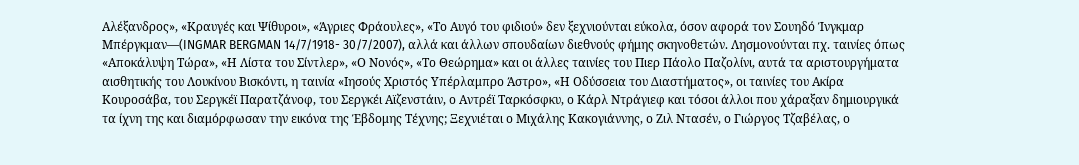Αλέξανδρος», «Κραυγές και Ψίθυροι», «Άγριες Φράουλες», «Το Αυγό του φιδιού» δεν ξεχνιούνται εύκολα, όσον αφορά τον Σουηδό Ίνγκμαρ Μπέργκμαν—(INGMAR BERGMAN 14/7/1918- 30/7/2007), αλλά και άλλων σπουδαίων διεθνούς φήμης σκηνοθετών. Λησμονούνται πχ. ταινίες όπως «Αποκάλυψη Τώρα», «Η Λίστα του Σίντλερ», «Ο Νονός», «Το Θεώρημα» και οι άλλες ταινίες του Πιερ Πάολο Παζολίνι, αυτά τα αριστουργήματα αισθητικής του Λουκίνου Βισκόντι, η ταινία «Ιησούς Χριστός Υπέρλαμπρο Άστρο», «Η Οδύσσεια του Διαστήματος», οι ταινίες του Ακίρα Κουροσάβα, του Σεργκέϊ Παρατζάνοφ, του Σεργκέι Αϊζενστάιν, ο Αντρέϊ Ταρκόσφκυ, ο Κάρλ Ντράγιεφ και τόσοι άλλοι που χάραξαν δημιουργικά τα ίχνη της και διαμόρφωσαν την εικόνα της Έβδομης Τέχνης; Ξεχνιέται ο Μιχάλης Κακογιάννης, ο Ζιλ Ντασέν, ο Γιώργος Τζαβέλας, ο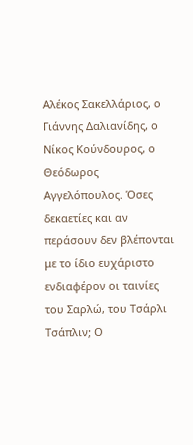Αλέκος Σακελλάριος, ο Γιάννης Δαλιανίδης, ο Νίκος Κούνδουρος, ο Θεόδωρος Αγγελόπουλος. Όσες δεκαετίες και αν περάσουν δεν βλέπονται με το ίδιο ευχάριστο ενδιαφέρον οι ταινίες του Σαρλώ, του Τσάρλι Τσάπλιν; Ο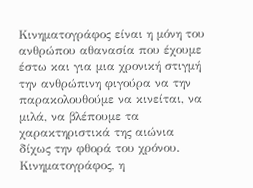Κινηματογράφος είναι η μόνη του ανθρώπου αθανασία που έχουμε έστω και για μια χρονική στιγμή την ανθρώπινη φιγούρα να την παρακολουθούμε να κινείται, να μιλά, να βλέπουμε τα χαρακτηριστικά της αιώνια δίχως την φθορά του χρόνου. Κινηματογράφος, η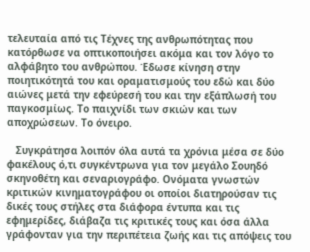τελευταία από τις Τέχνες της ανθρωπότητας που κατόρθωσε να οπτικοποιήσει ακόμα και τον λόγο το αλφάβητο του ανθρώπου. Έδωσε κίνηση στην ποιητικότητά του και οραματισμούς του εδώ και δύο αιώνες μετά την εφεύρεσή του και την εξάπλωσή του παγκοσμίως. Το παιχνίδι των σκιών και των αποχρώσεων. Το όνειρο.

   Συγκράτησα λοιπόν όλα αυτά τα χρόνια μέσα σε δύο φακέλους ό,τι συγκέντρωνα για τον μεγάλο Σουηδό σκηνοθέτη και σεναριογράφο. Ονόματα γνωστών κριτικών κινηματογράφου οι οποίοι διατηρούσαν τις δικές τους στήλες στα διάφορα έντυπα και τις εφημερίδες, διάβαζα τις κριτικές τους και όσα άλλα γράφονταν για την περιπέτεια ζωής και τις απόψεις του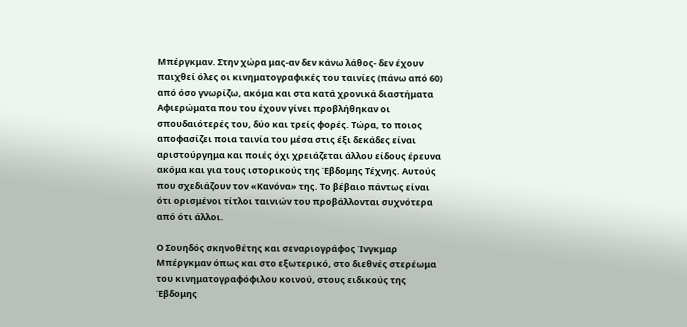Μπέργκμαν. Στην χώρα μας-αν δεν κάνω λάθος- δεν έχουν παιχθεί όλες οι κινηματογραφικές του ταινίες (πάνω από 60) από όσο γνωρίζω, ακόμα και στα κατά χρονικά διαστήματα Αφιερώματα που του έχουν γίνει προβλήθηκαν οι σπουδαιότερές του, δύο και τρείς φορές. Τώρα, το ποιος αποφασίζει ποια ταινία του μέσα στις έξι δεκάδες είναι αριστούργημα και ποιές όχι χρειάζεται άλλου είδους έρευνα ακόμα και για τους ιστορικούς της Έβδομης Τέχνης. Αυτούς που σχεδιάζουν τον «Κανόνα» της. Το βέβαιο πάντως είναι ότι ορισμένοι τίτλοι ταινιών του προβάλλονται συχνότερα από ότι άλλοι.

Ο Σουηδός σκηνοθέτης και σεναριογράφος Ίνγκμαρ Μπέργκμαν όπως και στο εξωτερικό, στο διεθνές στερέωμα του κινηματογραφόφιλου κοινού, στους ειδικούς της Έβδομης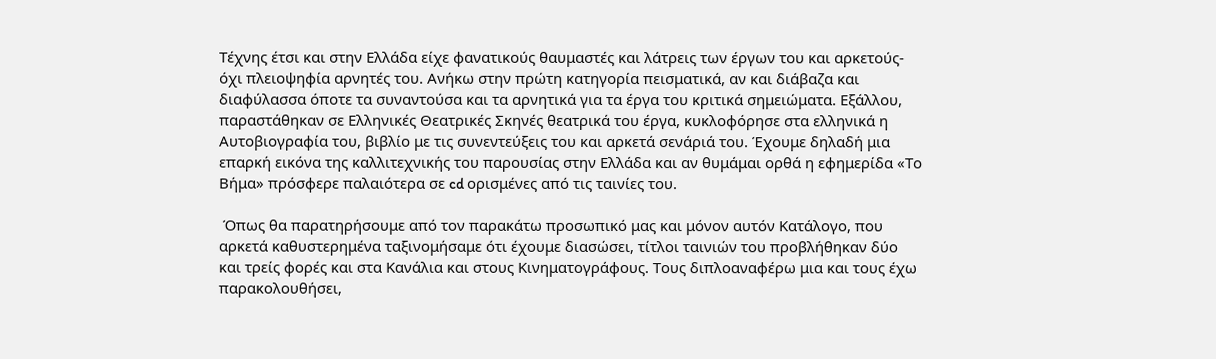Τέχνης έτσι και στην Ελλάδα είχε φανατικούς θαυμαστές και λάτρεις των έργων του και αρκετούς-όχι πλειοψηφία αρνητές του. Ανήκω στην πρώτη κατηγορία πεισματικά, αν και διάβαζα και διαφύλασσα όποτε τα συναντούσα και τα αρνητικά για τα έργα του κριτικά σημειώματα. Εξάλλου, παραστάθηκαν σε Ελληνικές Θεατρικές Σκηνές θεατρικά του έργα, κυκλοφόρησε στα ελληνικά η Αυτοβιογραφία του, βιβλίο με τις συνεντεύξεις του και αρκετά σενάριά του. Έχουμε δηλαδή μια επαρκή εικόνα της καλλιτεχνικής του παρουσίας στην Ελλάδα και αν θυμάμαι ορθά η εφημερίδα «Το Βήμα» πρόσφερε παλαιότερα σε cd ορισμένες από τις ταινίες του.

 Όπως θα παρατηρήσουμε από τον παρακάτω προσωπικό μας και μόνον αυτόν Κατάλογο, που αρκετά καθυστερημένα ταξινομήσαμε ότι έχουμε διασώσει, τίτλοι ταινιών του προβλήθηκαν δύο και τρείς φορές και στα Κανάλια και στους Κινηματογράφους. Τους διπλοαναφέρω μια και τους έχω παρακολουθήσει,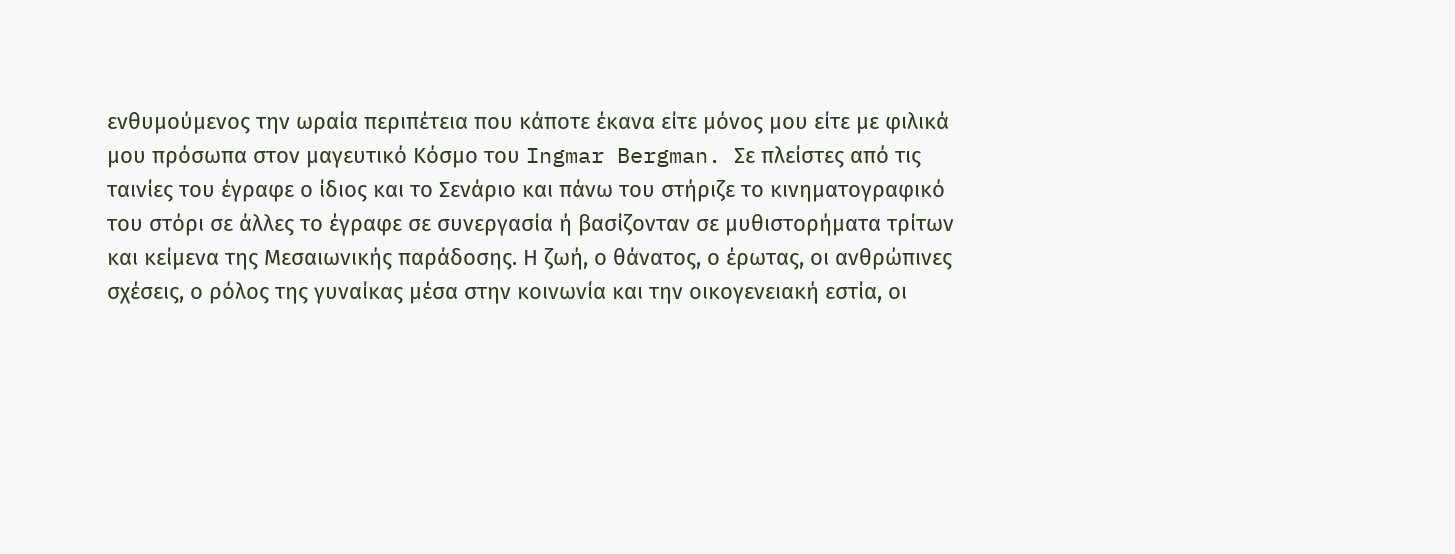ενθυμούμενος την ωραία περιπέτεια που κάποτε έκανα είτε μόνος μου είτε με φιλικά μου πρόσωπα στον μαγευτικό Κόσμο του Ingmar Bergman. Σε πλείστες από τις ταινίες του έγραφε ο ίδιος και το Σενάριο και πάνω του στήριζε το κινηματογραφικό του στόρι σε άλλες το έγραφε σε συνεργασία ή βασίζονταν σε μυθιστορήματα τρίτων και κείμενα της Μεσαιωνικής παράδοσης. Η ζωή, ο θάνατος, ο έρωτας, οι ανθρώπινες σχέσεις, ο ρόλος της γυναίκας μέσα στην κοινωνία και την οικογενειακή εστία, οι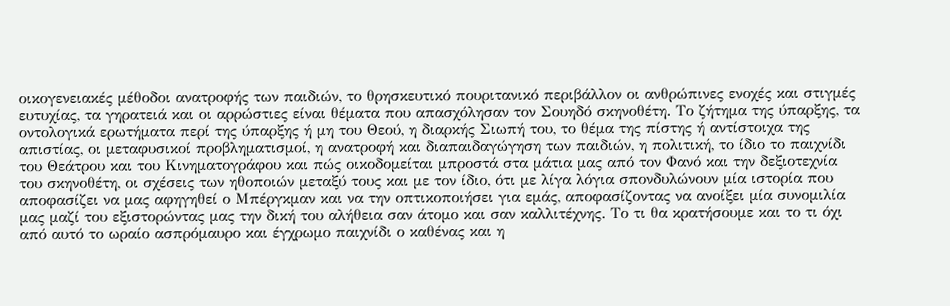οικογενειακές μέθοδοι ανατροφής των παιδιών, το θρησκευτικό πουριτανικό περιβάλλον οι ανθρώπινες ενοχές και στιγμές ευτυχίας, τα γηρατειά και οι αρρώστιες είναι θέματα που απασχόλησαν τον Σουηδό σκηνοθέτη. Το ζήτημα της ύπαρξης, τα οντολογικά ερωτήματα περί της ύπαρξης ή μη του Θεού, η διαρκής Σιωπή του, το θέμα της πίστης ή αντίστοιχα της απιστίας, οι μεταφυσικοί προβληματισμοί, η ανατροφή και διαπαιδαγώγηση των παιδιών, η πολιτική, το ίδιο το παιχνίδι του Θεάτρου και του Κινηματογράφου και πώς οικοδομείται μπροστά στα μάτια μας από τον Φανό και την δεξιοτεχνία του σκηνοθέτη, οι σχέσεις των ηθοποιών μεταξύ τους και με τον ίδιο, ότι με λίγα λόγια σπονδυλώνουν μία ιστορία που αποφασίζει να μας αφηγηθεί ο Μπέργκμαν και να την οπτικοποιήσει για εμάς, αποφασίζοντας να ανοίξει μία συνομιλία μας μαζί του εξιστορώντας μας την δική του αλήθεια σαν άτομο και σαν καλλιτέχνης. Το τι θα κρατήσουμε και το τι όχι από αυτό το ωραίο ασπρόμαυρο και έγχρωμο παιχνίδι ο καθένας και η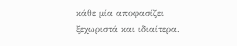κάθε μία αποφασίζει ξεχωριστά και ιδιαίτερα.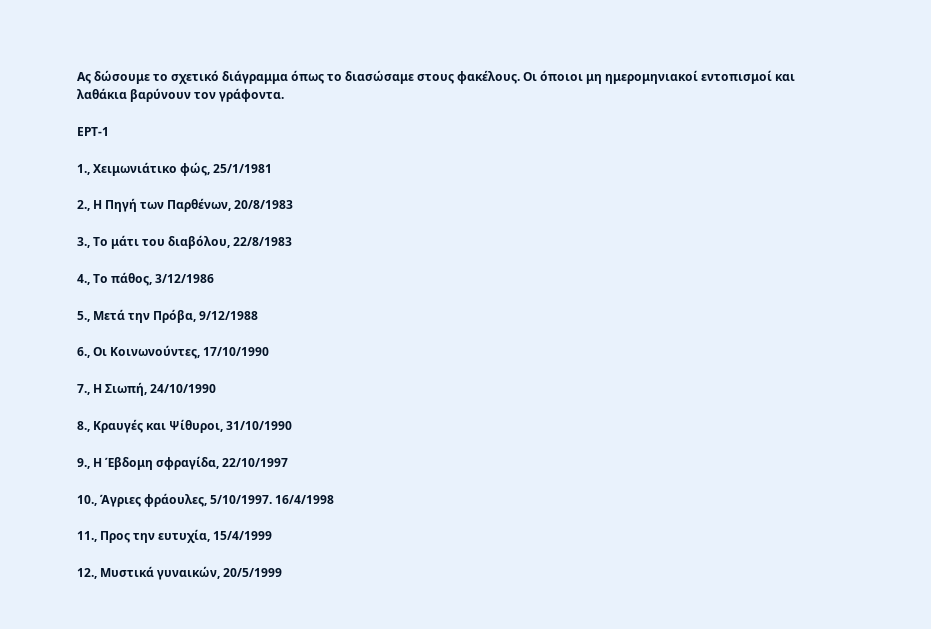Ας δώσουμε το σχετικό διάγραμμα όπως το διασώσαμε στους φακέλους. Οι όποιοι μη ημερομηνιακοί εντοπισμοί και λαθάκια βαρύνουν τον γράφοντα.

ΕΡΤ-1

1., Χειμωνιάτικο φώς, 25/1/1981

2., Η Πηγή των Παρθένων, 20/8/1983

3., Το μάτι του διαβόλου, 22/8/1983

4., Το πάθος, 3/12/1986

5., Μετά την Πρόβα, 9/12/1988

6., Οι Κοινωνούντες, 17/10/1990

7., Η Σιωπή, 24/10/1990

8., Κραυγές και Ψίθυροι, 31/10/1990

9., Η Έβδομη σφραγίδα, 22/10/1997

10., Άγριες φράουλες, 5/10/1997. 16/4/1998

11., Προς την ευτυχία, 15/4/1999

12., Μυστικά γυναικών, 20/5/1999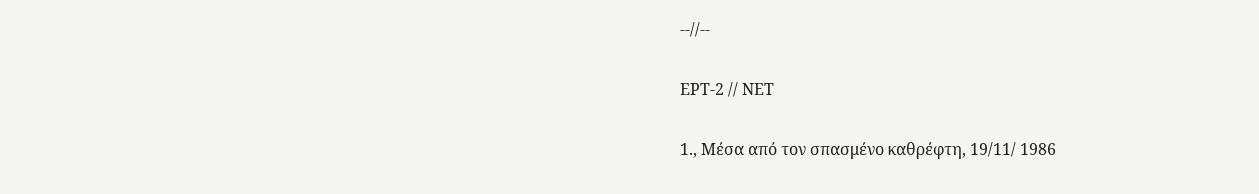--//--

ΕΡΤ-2 // ΝΕΤ

1., Μέσα από τον σπασμένο καθρέφτη, 19/11/ 1986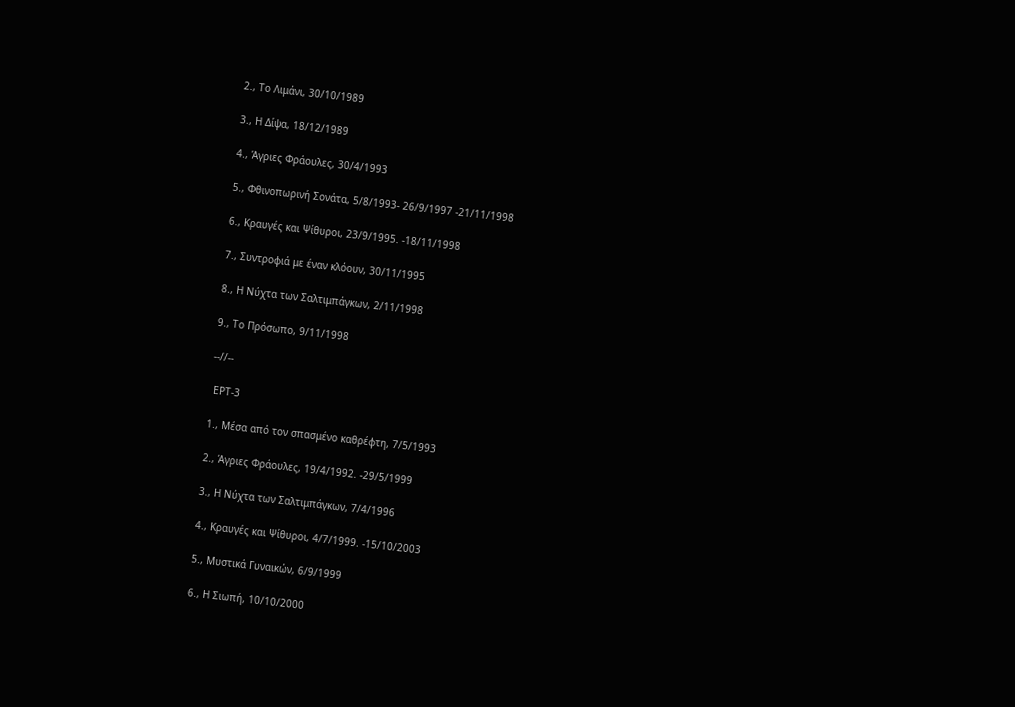2., Το Λιμάνι, 30/10/1989

3., Η Δίψα, 18/12/1989

4., Άγριες Φράουλες, 30/4/1993

5., Φθινοπωρινή Σονάτα, 5/8/1993- 26/9/1997 -21/11/1998

6., Κραυγές και Ψίθυροι, 23/9/1995. -18/11/1998

7., Συντροφιά με έναν κλόουν, 30/11/1995

8., Η Νύχτα των Σαλτιμπάγκων, 2/11/1998

9., Το Πρόσωπο, 9/11/1998

--//--

 ΕΡΤ-3

1., Μέσα από τον σπασμένο καθρέφτη, 7/5/1993

2., Άγριες Φράουλες, 19/4/1992. -29/5/1999

3., Η Νύχτα των Σαλτιμπάγκων, 7/4/1996

4., Κραυγές και Ψίθυροι, 4/7/1999. -15/10/2003

5., Μυστικά Γυναικών, 6/9/1999

6., Η Σιωπή, 10/10/2000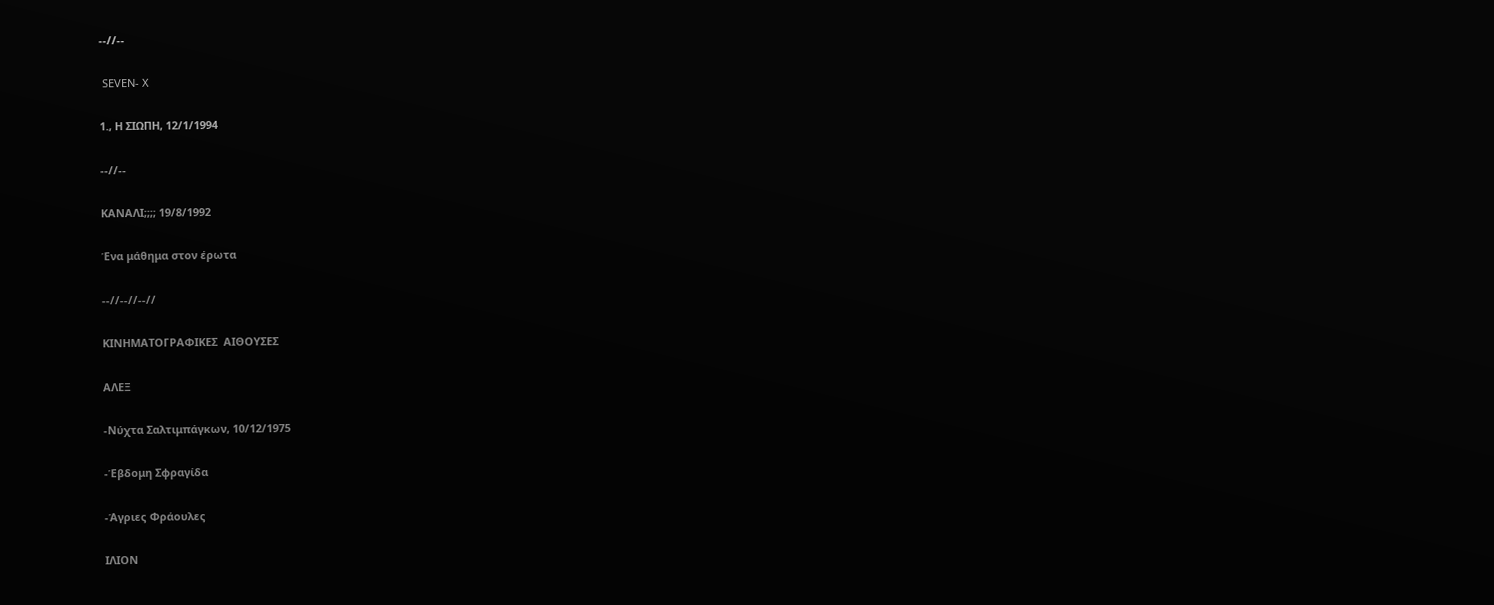--//--

 SEVEN- X

1., Η ΣΙΩΠΗ, 12/1/1994

--//--

ΚΑΝΑΛΙ;;;; 19/8/1992

Ένα μάθημα στον έρωτα

--//--//--//

ΚΙΝΗΜΑΤΟΓΡΑΦΙΚΕΣ  ΑΙΘΟΥΣΕΣ

ΑΛΕΞ

-Νύχτα Σαλτιμπάγκων, 10/12/1975

-Έβδομη Σφραγίδα

-Άγριες Φράουλες

ΙΛΙΟΝ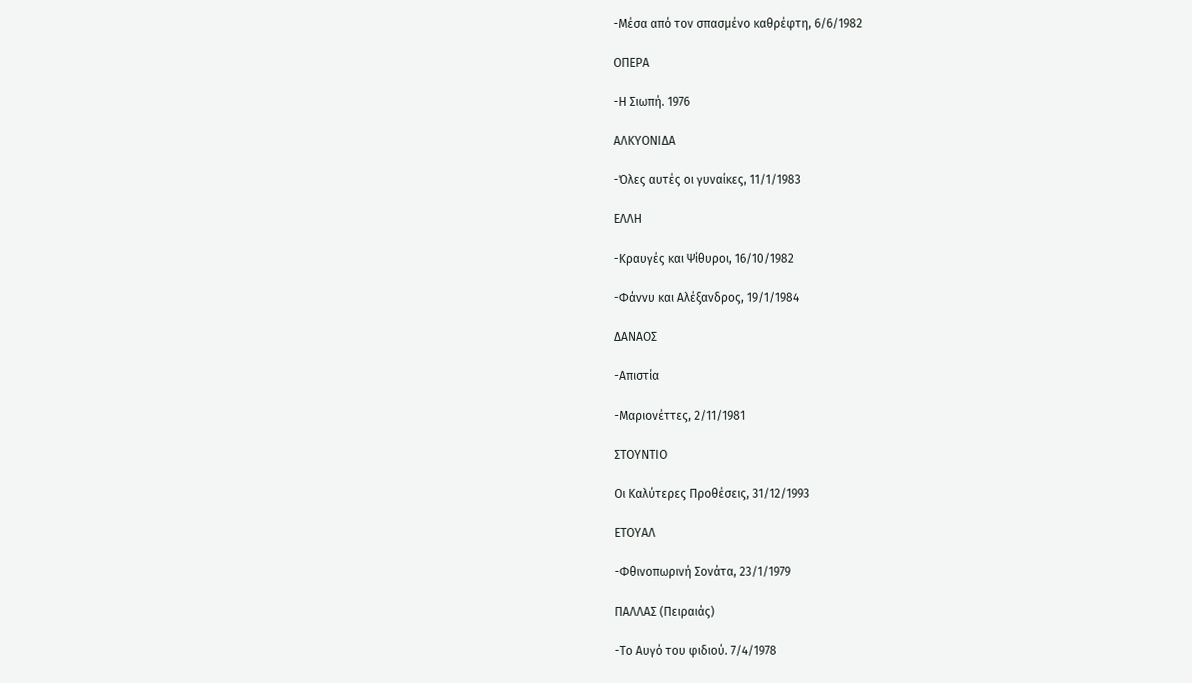-Μέσα από τον σπασμένο καθρέφτη, 6/6/1982

ΟΠΕΡΑ

-Η Σιωπή. 1976

ΑΛΚΥΟΝΙΔΑ

-Όλες αυτές οι γυναίκες, 11/1/1983

ΕΛΛΗ

-Κραυγές και Ψίθυροι, 16/10/1982

-Φάννυ και Αλέξανδρος, 19/1/1984

ΔΑΝΑΟΣ

-Απιστία

-Μαριονέττες, 2/11/1981

ΣΤΟΥΝΤΙΟ

Οι Καλύτερες Προθέσεις, 31/12/1993

ΕΤΟΥΑΛ

-Φθινοπωρινή Σονάτα, 23/1/1979

ΠΑΛΛΑΣ (Πειραιάς)

-Το Αυγό του φιδιού. 7/4/1978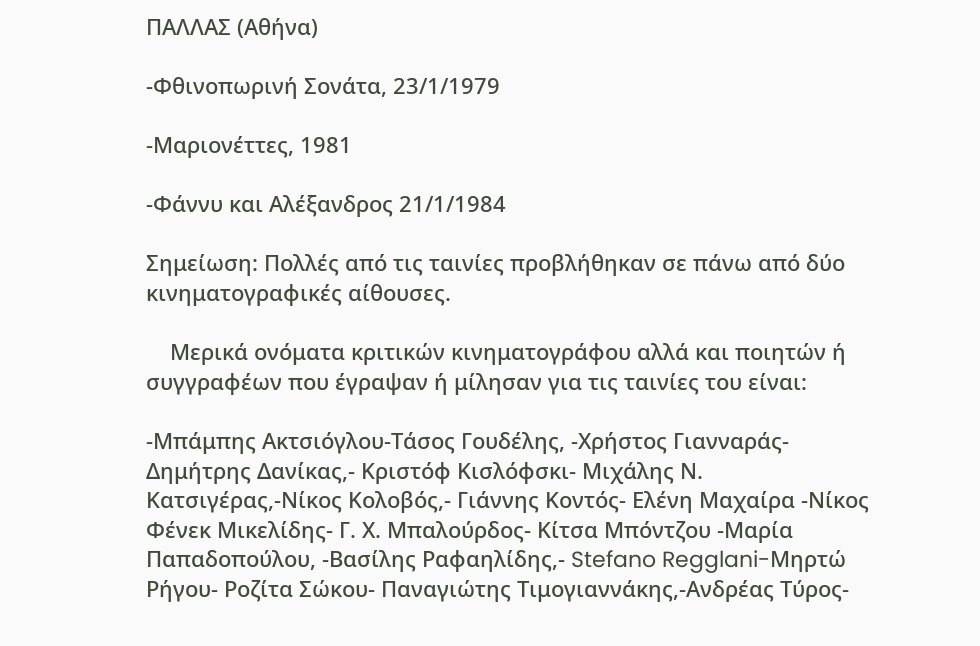ΠΑΛΛΑΣ (Αθήνα)

-Φθινοπωρινή Σονάτα, 23/1/1979

-Μαριονέττες, 1981

-Φάννυ και Αλέξανδρος 21/1/1984

Σημείωση: Πολλές από τις ταινίες προβλήθηκαν σε πάνω από δύο κινηματογραφικές αίθουσες.

    Μερικά ονόματα κριτικών κινηματογράφου αλλά και ποιητών ή συγγραφέων που έγραψαν ή μίλησαν για τις ταινίες του είναι:

-Μπάμπης Ακτσιόγλου-Τάσος Γουδέλης, -Χρήστος Γιανναράς-Δημήτρης Δανίκας,- Κριστόφ Κισλόφσκι- Μιχάλης Ν. Κατσιγέρας,-Νίκος Κολοβός,- Γιάννης Κοντός- Ελένη Μαχαίρα -Νίκος Φένεκ Μικελίδης- Γ. Χ. Μπαλούρδος- Κίτσα Μπόντζου -Μαρία Παπαδοπούλου, -Βασίλης Ραφαηλίδης,- Stefano Regglani-Μηρτώ Ρήγου- Ροζίτα Σώκου- Παναγιώτης Τιμογιαννάκης,-Ανδρέας Τύρος-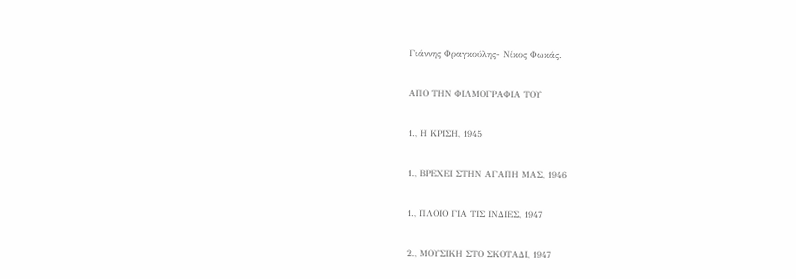Γιάννης Φραγκούλης- Νίκος Φωκάς.

ΑΠΟ ΤΗΝ ΦΙΛΜΟΓΡΑΦΙΑ ΤΟΥ

1., Η ΚΡΙΣΗ, 1945

1., ΒΡΕΧΕΙ ΣΤΗΝ ΑΓΑΠΗ ΜΑΣ, 1946

1., ΠΛΟΙΟ ΓΙΑ ΤΙΣ ΙΝΔΙΕΣ, 1947

2., ΜΟΥΣΙΚΗ ΣΤΟ ΣΚΟΤΑΔΙ, 1947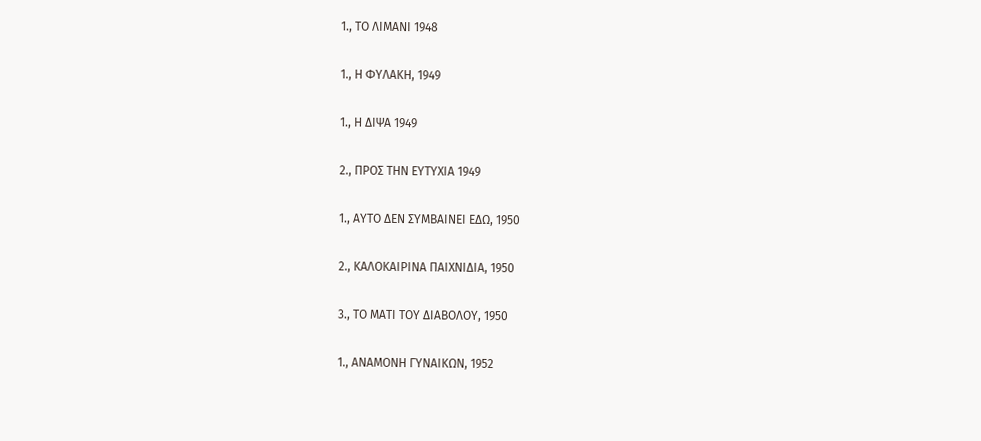1., ΤΟ ΛΙΜΑΝΙ 1948

1., Η ΦΥΛΑΚΗ, 1949

1., Η ΔΙΨΑ 1949

2., ΠΡΟΣ ΤΗΝ ΕΥΤΥΧΙΑ 1949

1., ΑΥΤΟ ΔΕΝ ΣΥΜΒΑΙΝΕΙ ΕΔΩ, 1950

2., ΚΑΛΟΚΑΙΡΙΝΑ ΠΑΙΧΝΙΔΙΑ, 1950

3., ΤΟ ΜΑΤΙ ΤΟΥ ΔΙΑΒΟΛΟΥ, 1950

1., ΑΝΑΜΟΝΗ ΓΥΝΑΙΚΩΝ, 1952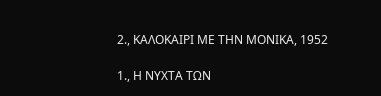2., ΚΑΛΟΚΑΙΡΙ ΜΕ ΤΗΝ ΜΟΝΙΚΑ, 1952

1., Η ΝΥΧΤΑ ΤΩΝ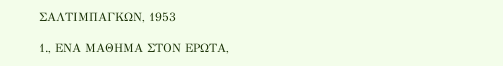ΣΑΛΤΙΜΠΑΓΚΩΝ, 1953

1., ΕΝΑ ΜΑΘΗΜΑ ΣΤΟΝ ΕΡΩΤΑ,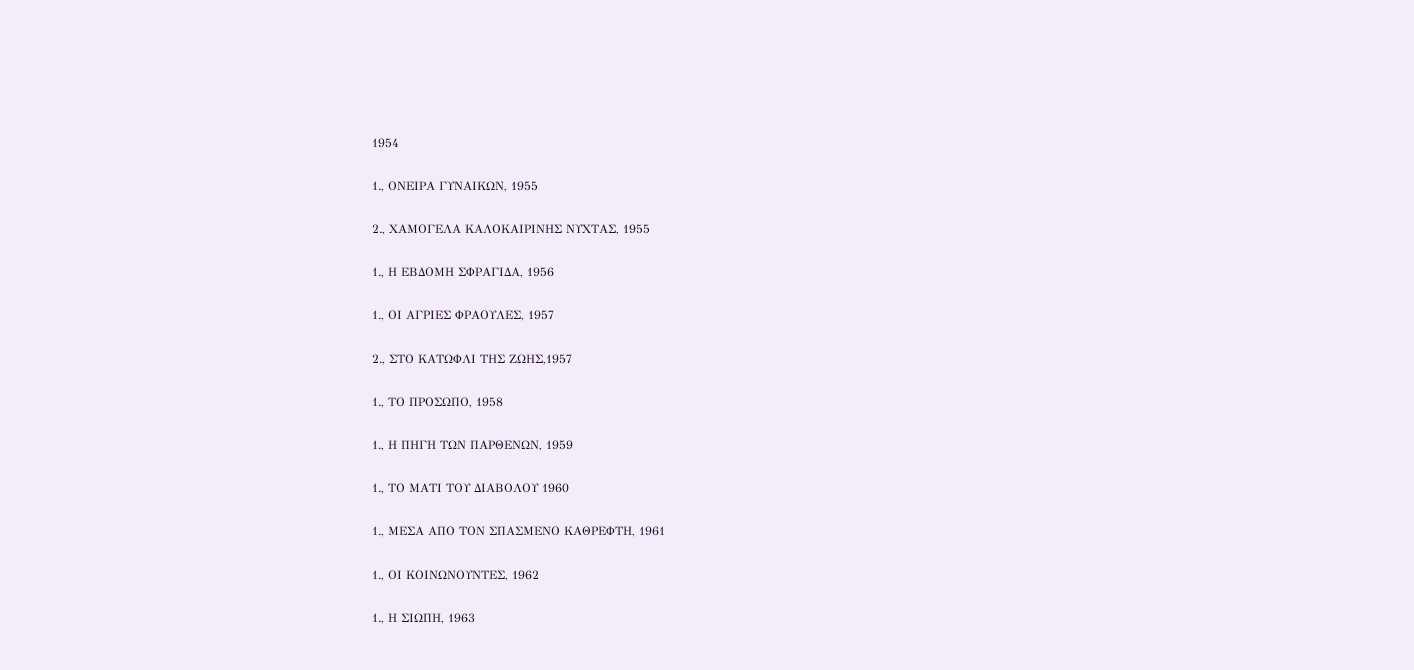1954

1., ΟΝΕΙΡΑ ΓΥΝΑΙΚΩΝ, 1955

2., ΧΑΜΟΓΕΛΑ ΚΑΛΟΚΑΙΡΙΝΗΣ ΝΥΧΤΑΣ, 1955

1., Η ΕΒΔΟΜΗ ΣΦΡΑΓΙΔΑ, 1956

1., ΟΙ ΑΓΡΙΕΣ ΦΡΑΟΥΛΕΣ, 1957

2., ΣΤΟ ΚΑΤΩΦΛΙ ΤΗΣ ΖΩΗΣ,1957

1., ΤΟ ΠΡΟΣΩΠΟ, 1958

1., Η ΠΗΓΗ ΤΩΝ ΠΑΡΘΕΝΩΝ, 1959

1., ΤΟ ΜΑΤΙ ΤΟΥ ΔΙΑΒΟΛΟΥ 1960

1., ΜΕΣΑ ΑΠΟ ΤΟΝ ΣΠΑΣΜΕΝΟ ΚΑΘΡΕΦΤΗ, 1961

1., ΟΙ ΚΟΙΝΩΝΟΥΝΤΕΣ, 1962

1., Η ΣΙΩΠΗ, 1963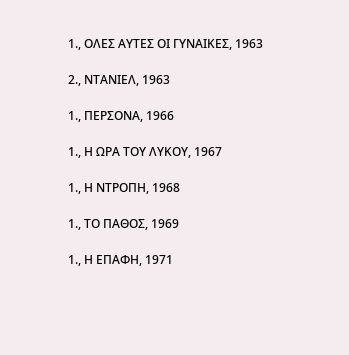1., ΟΛΕΣ ΑΥΤΕΣ ΟΙ ΓΥΝΑΙΚΕΣ, 1963

2., ΝΤΑΝΙΕΛ, 1963

1., ΠΕΡΣΟΝΑ, 1966

1., Η ΩΡΑ ΤΟΥ ΛΥΚΟΥ, 1967

1., Η ΝΤΡΟΠΗ, 1968

1., ΤΟ ΠΑΘΟΣ, 1969

1., Η ΕΠΑΦΗ, 1971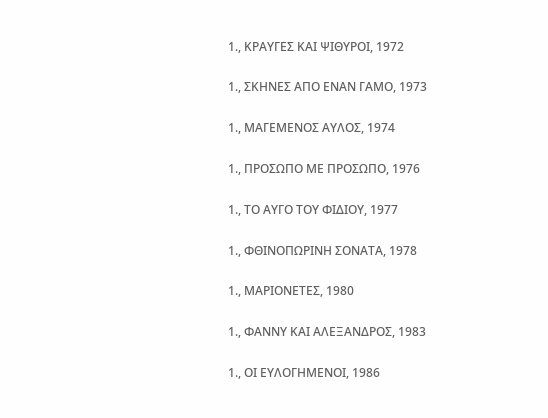1., ΚΡΑΥΓΕΣ ΚΑΙ ΨΙΘΥΡΟΙ, 1972

1., ΣΚΗΝΕΣ ΑΠΟ ΕΝΑΝ ΓΑΜΟ, 1973

1., ΜΑΓΕΜΕΝΟΣ ΑΥΛΟΣ, 1974

1., ΠΡΟΣΩΠΟ ΜΕ ΠΡΟΣΩΠΟ, 1976

1., ΤΟ ΑΥΓΟ ΤΟΥ ΦΙΔΙΟΥ, 1977

1., ΦΘΙΝΟΠΩΡΙΝΗ ΣΟΝΑΤΑ, 1978

1., ΜΑΡΙΟΝΕΤΕΣ, 1980

1., ΦΑΝΝΥ ΚΑΙ ΑΛΕΞΑΝΔΡΟΣ, 1983

1., ΟΙ ΕΥΛΟΓΗΜΕΝΟΙ, 1986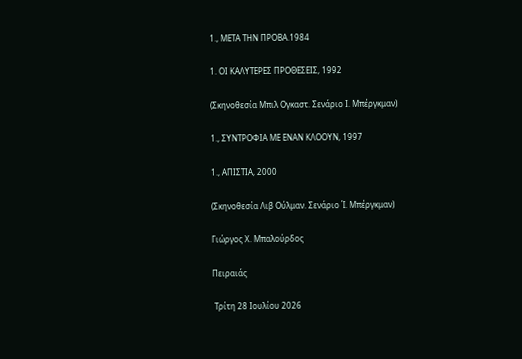1., ΜΕΤΑ ΤΗΝ ΠΡΟΒΑ.1984

1. ΟΙ ΚΑΛΥΤΕΡΕΣ ΠΡΟΘΕΣΕΙΣ, 1992

(Σκηνοθεσία Μπιλ Ογκαστ. Σενάριο Ι. Μπέργκμαν)

1., ΣΥΝΤΡΟΦΙΑ ΜΕ ΕΝΑΝ ΚΛΟΟΥΝ, 1997

1., ΑΠΙΣΤΙΑ, 2000

(Σκηνοθεσία Λιβ Ούλμαν. Σενάριο Ί. Μπέργκμαν)

Γιώργος Χ. Μπαλούρδος

Πειραιάς

 Τρίτη 28 Ιουλίου 2026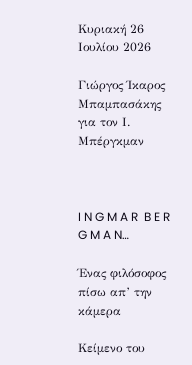Κυριακή 26 Ιουλίου 2026

Γιώργος Ίκαρος Μπαμπασάκης για τον Ι. Μπέργκμαν



I N G M A R  B E R G M A N…

Ένας φιλόσοφος πίσω απ’ την κάμερα

Κείμενο του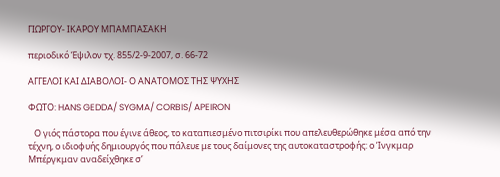ΓΙΩΡΓΟΥ- ΙΚΑΡΟΥ ΜΠΑΜΠΑΣΑΚΗ

περιοδικό Έψιλον τχ. 855/2-9-2007, σ. 66-72

ΑΓΓΕΛΟΙ ΚΑΙ ΔΙΑΒΟΛΟΙ- Ο ΑΝΑΤΟΜΟΣ ΤΗΣ ΨΥΧΗΣ

ΦΩΤΟ: HANS GEDDA/ SYGMA/ CORBIS/ APEIRON

   Ο γιός πάστορα που έγινε άθεος, το καταπιεσμένο πιτσιρίκι που απελευθερώθηκε μέσα από την τέχνη, ο ιδιοφυής δημιουργός που πάλευε με τους δαίμονες της αυτοκαταστροφής: ο Ίνγκμαρ Μπέργκμαν αναδείχθηκε σ’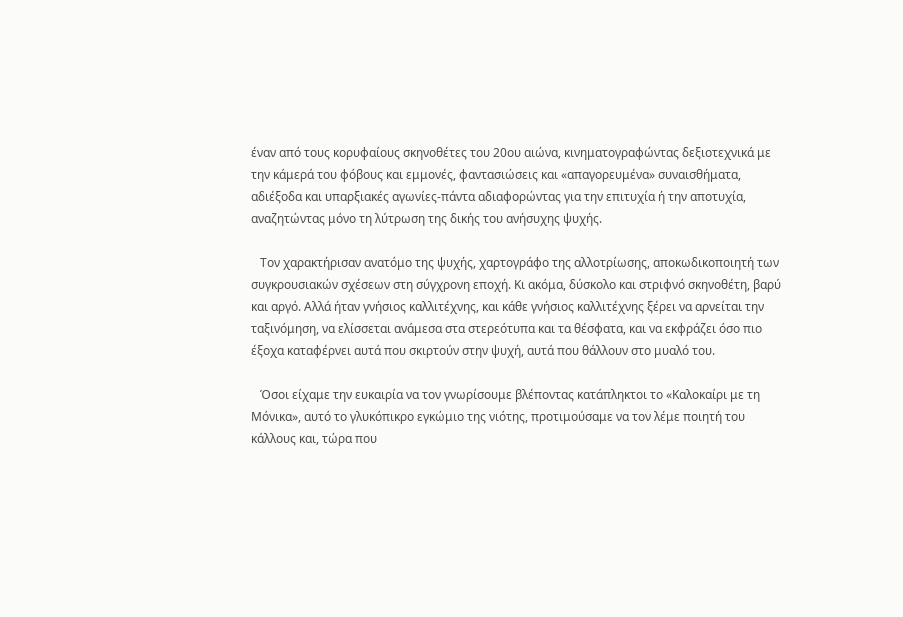έναν από τους κορυφαίους σκηνοθέτες του 20ου αιώνα, κινηματογραφώντας δεξιοτεχνικά με την κάμερά του φόβους και εμμονές, φαντασιώσεις και «απαγορευμένα» συναισθήματα, αδιέξοδα και υπαρξιακές αγωνίες-πάντα αδιαφορώντας για την επιτυχία ή την αποτυχία, αναζητώντας μόνο τη λύτρωση της δικής του ανήσυχης ψυχής.

   Τον χαρακτήρισαν ανατόμο της ψυχής, χαρτογράφο της αλλοτρίωσης, αποκωδικοποιητή των συγκρουσιακών σχέσεων στη σύγχρονη εποχή. Κι ακόμα, δύσκολο και στριφνό σκηνοθέτη, βαρύ και αργό. Αλλά ήταν γνήσιος καλλιτέχνης, και κάθε γνήσιος καλλιτέχνης ξέρει να αρνείται την ταξινόμηση, να ελίσσεται ανάμεσα στα στερεότυπα και τα θέσφατα, και να εκφράζει όσο πιο έξοχα καταφέρνει αυτά που σκιρτούν στην ψυχή, αυτά που θάλλουν στο μυαλό του.

   Όσοι είχαμε την ευκαιρία να τον γνωρίσουμε βλέποντας κατάπληκτοι το «Καλοκαίρι με τη Μόνικα», αυτό το γλυκόπικρο εγκώμιο της νιότης, προτιμούσαμε να τον λέμε ποιητή του κάλλους και, τώρα που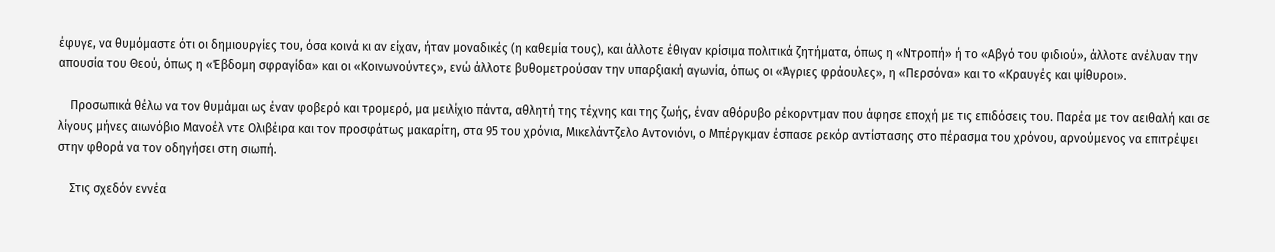έφυγε, να θυμόμαστε ότι οι δημιουργίες του, όσα κοινά κι αν είχαν, ήταν μοναδικές (η καθεμία τους), και άλλοτε έθιγαν κρίσιμα πολιτικά ζητήματα, όπως η «Ντροπή» ή το «Αβγό του φιδιού», άλλοτε ανέλυαν την απουσία του Θεού, όπως η «Έβδομη σφραγίδα» και οι «Κοινωνούντες», ενώ άλλοτε βυθομετρούσαν την υπαρξιακή αγωνία, όπως οι «Άγριες φράουλες», η «Περσόνα» και το «Κραυγές και ψίθυροι».

    Προσωπικά θέλω να τον θυμάμαι ως έναν φοβερό και τρομερό, μα μειλίχιο πάντα, αθλητή της τέχνης και της ζωής, έναν αθόρυβο ρέκορντμαν που άφησε εποχή με τις επιδόσεις του. Παρέα με τον αειθαλή και σε λίγους μήνες αιωνόβιο Μανοέλ ντε Ολιβέιρα και τον προσφάτως μακαρίτη, στα 95 του χρόνια, Μικελάντζελο Αντονιόνι, ο Μπέργκμαν έσπασε ρεκόρ αντίστασης στο πέρασμα του χρόνου, αρνούμενος να επιτρέψει στην φθορά να τον οδηγήσει στη σιωπή.

    Στις σχεδόν εννέα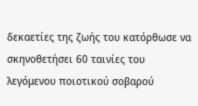δεκαετίες της ζωής του κατόρθωσε να σκηνοθετήσει 60 ταινίες του λεγόμενου ποιοτικού σοβαρού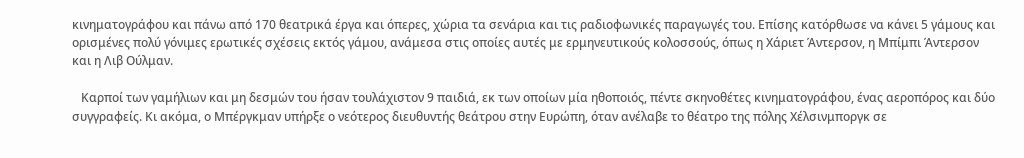κινηματογράφου και πάνω από 170 θεατρικά έργα και όπερες, χώρια τα σενάρια και τις ραδιοφωνικές παραγωγές του. Επίσης κατόρθωσε να κάνει 5 γάμους και ορισμένες πολύ γόνιμες ερωτικές σχέσεις εκτός γάμου, ανάμεσα στις οποίες αυτές με ερμηνευτικούς κολοσσούς, όπως η Χάριετ Άντερσον, η Μπίμπι Άντερσον και η Λιβ Ούλμαν.

   Καρποί των γαμήλιων και μη δεσμών του ήσαν τουλάχιστον 9 παιδιά, εκ των οποίων μία ηθοποιός, πέντε σκηνοθέτες κινηματογράφου, ένας αεροπόρος και δύο συγγραφείς. Κι ακόμα, ο Μπέργκμαν υπήρξε ο νεότερος διευθυντής θεάτρου στην Ευρώπη, όταν ανέλαβε το θέατρο της πόλης Χέλσινμποργκ σε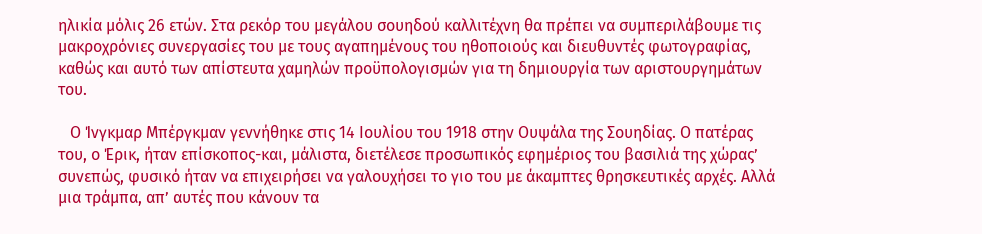ηλικία μόλις 26 ετών. Στα ρεκόρ του μεγάλου σουηδού καλλιτέχνη θα πρέπει να συμπεριλάβουμε τις μακροχρόνιες συνεργασίες του με τους αγαπημένους του ηθοποιούς και διευθυντές φωτογραφίας, καθώς και αυτό των απίστευτα χαμηλών προϋπολογισμών για τη δημιουργία των αριστουργημάτων του.

   Ο Ίνγκμαρ Μπέργκμαν γεννήθηκε στις 14 Ιουλίου του 1918 στην Ουψάλα της Σουηδίας. Ο πατέρας του, ο Έρικ, ήταν επίσκοπος-και, μάλιστα, διετέλεσε προσωπικός εφημέριος του βασιλιά της χώρας’ συνεπώς, φυσικό ήταν να επιχειρήσει να γαλουχήσει το γιο του με άκαμπτες θρησκευτικές αρχές. Αλλά μια τράμπα, απ’ αυτές που κάνουν τα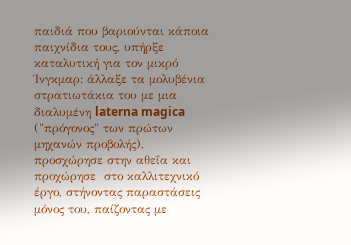παιδιά που βαριούνται κάποια παιχνίδια τους, υπήρξε καταλυτική για τον μικρό Ίνγκμαρ: άλλαξε τα μολυβένια στρατιωτάκια του με μια διαλυμένη laterna magica ("πρόγονος" των πρώτων μηχανών προβολής), προσχώρησε στην αθεΐα και προχώρησε  στο καλλιτεχνικό έργο, στήνοντας παραστάσεις μόνος του, παίζοντας με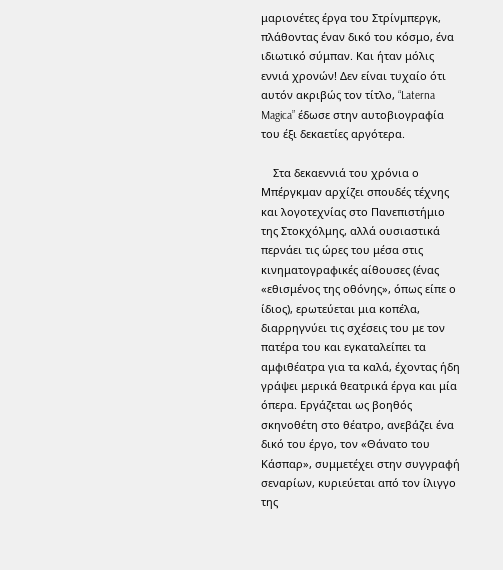μαριονέτες έργα του Στρίνμπεργκ, πλάθοντας έναν δικό του κόσμο, ένα ιδιωτικό σύμπαν. Και ήταν μόλις εννιά χρονών! Δεν είναι τυχαίο ότι αυτόν ακριβώς τον τίτλο, “Laterna Magica” έδωσε στην αυτοβιογραφία του έξι δεκαετίες αργότερα.

    Στα δεκαεννιά του χρόνια ο Μπέργκμαν αρχίζει σπουδές τέχνης και λογοτεχνίας στο Πανεπιστήμιο της Στοκχόλμης, αλλά ουσιαστικά περνάει τις ώρες του μέσα στις κινηματογραφικές αίθουσες (ένας «εθισμένος της οθόνης», όπως είπε ο ίδιος), ερωτεύεται μια κοπέλα, διαρρηγνύει τις σχέσεις του με τον πατέρα του και εγκαταλείπει τα αμφιθέατρα για τα καλά, έχοντας ήδη γράψει μερικά θεατρικά έργα και μία όπερα. Εργάζεται ως βοηθός σκηνοθέτη στο θέατρο, ανεβάζει ένα δικό του έργο, τον «Θάνατο του Κάσπαρ», συμμετέχει στην συγγραφή σεναρίων, κυριεύεται από τον ίλιγγο της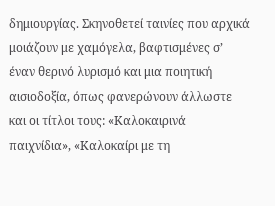δημιουργίας. Σκηνοθετεί ταινίες που αρχικά μοιάζουν με χαμόγελα, βαφτισμένες σ’ έναν θερινό λυρισμό και μια ποιητική αισιοδοξία, όπως φανερώνουν άλλωστε και οι τίτλοι τους: «Καλοκαιρινά παιχνίδια», «Καλοκαίρι με τη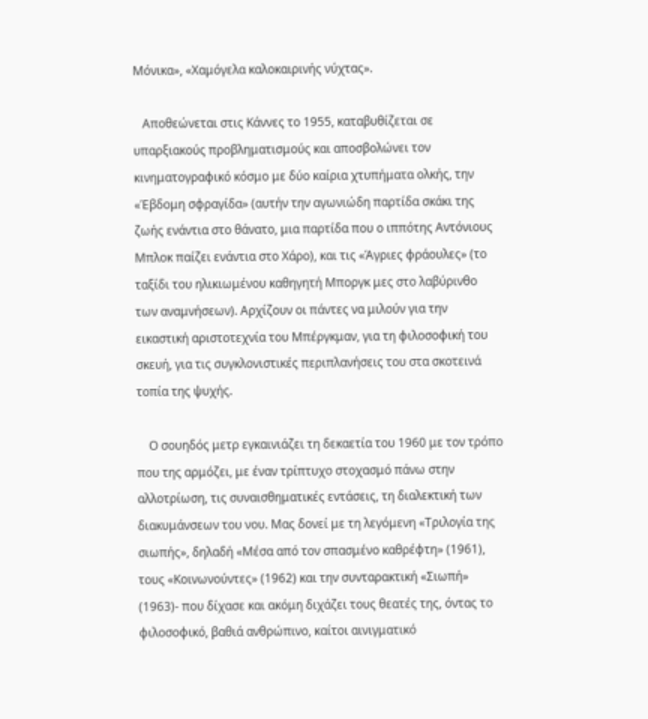Μόνικα», «Χαμόγελα καλοκαιρινής νύχτας».

   Αποθεώνεται στις Κάννες το 1955, καταβυθίζεται σε υπαρξιακούς προβληματισμούς και αποσβολώνει τον κινηματογραφικό κόσμο με δύο καίρια χτυπήματα ολκής, την «Έβδομη σφραγίδα» (αυτήν την αγωνιώδη παρτίδα σκάκι της ζωής ενάντια στο θάνατο, μια παρτίδα που ο ιππότης Αντόνιους Μπλοκ παίζει ενάντια στο Χάρο), και τις «Άγριες φράουλες» (το ταξίδι του ηλικιωμένου καθηγητή Μποργκ μες στο λαβύρινθο των αναμνήσεων). Αρχίζουν οι πάντες να μιλούν για την εικαστική αριστοτεχνία του Μπέργκμαν, για τη φιλοσοφική του σκευή, για τις συγκλονιστικές περιπλανήσεις του στα σκοτεινά τοπία της ψυχής.

    Ο σουηδός μετρ εγκαινιάζει τη δεκαετία του 1960 με τον τρόπο που της αρμόζει, με έναν τρίπτυχο στοχασμό πάνω στην αλλοτρίωση, τις συναισθηματικές εντάσεις, τη διαλεκτική των διακυμάνσεων του νου. Μας δονεί με τη λεγόμενη «Τριλογία της σιωπής», δηλαδή «Μέσα από τον σπασμένο καθρέφτη» (1961), τους «Κοινωνούντες» (1962) και την συνταρακτική «Σιωπή» (1963)- που δίχασε και ακόμη διχάζει τους θεατές της, όντας το φιλοσοφικό, βαθιά ανθρώπινο, καίτοι αινιγματικό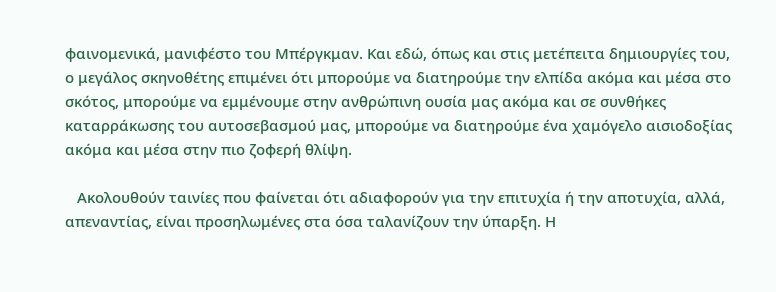φαινομενικά, μανιφέστο του Μπέργκμαν. Και εδώ, όπως και στις μετέπειτα δημιουργίες του, ο μεγάλος σκηνοθέτης επιμένει ότι μπορούμε να διατηρούμε την ελπίδα ακόμα και μέσα στο σκότος, μπορούμε να εμμένουμε στην ανθρώπινη ουσία μας ακόμα και σε συνθήκες καταρράκωσης του αυτοσεβασμού μας, μπορούμε να διατηρούμε ένα χαμόγελο αισιοδοξίας ακόμα και μέσα στην πιο ζοφερή θλίψη.

   Ακολουθούν ταινίες που φαίνεται ότι αδιαφορούν για την επιτυχία ή την αποτυχία, αλλά, απεναντίας, είναι προσηλωμένες στα όσα ταλανίζουν την ύπαρξη. Η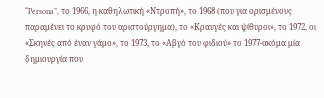“Persona”, το 1966, η καθηλωτική «Ντροπή», το 1968 (που για ορισμένους παραμένει το κρυφό του αριστούργημα), το «Κραυγές και ψίθυροι», το 1972, οι «Σκηνές από έναν γάμο», το 1973, το «Αβγό του φιδιού» το 1977-ακόμα μία δημιουργία που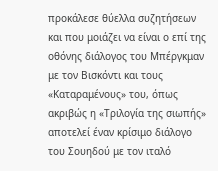προκάλεσε θύελλα συζητήσεων και που μοιάζει να είναι ο επί της οθόνης διάλογος του Μπέργκμαν με τον Βισκόντι και τους «Καταραμένους» του, όπως ακριβώς η «Τριλογία της σιωπής» αποτελεί έναν κρίσιμο διάλογο του Σουηδού με τον ιταλό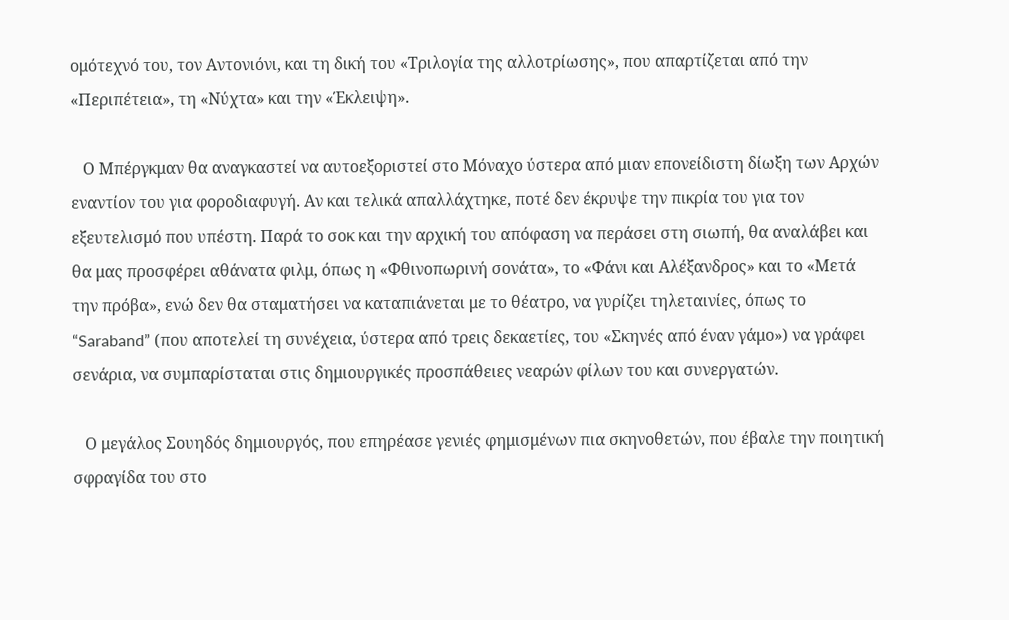ομότεχνό του, τον Αντονιόνι, και τη δική του «Τριλογία της αλλοτρίωσης», που απαρτίζεται από την «Περιπέτεια», τη «Νύχτα» και την «Έκλειψη».

   Ο Μπέργκμαν θα αναγκαστεί να αυτοεξοριστεί στο Μόναχο ύστερα από μιαν επονείδιστη δίωξη των Αρχών εναντίον του για φοροδιαφυγή. Αν και τελικά απαλλάχτηκε, ποτέ δεν έκρυψε την πικρία του για τον εξευτελισμό που υπέστη. Παρά το σοκ και την αρχική του απόφαση να περάσει στη σιωπή, θα αναλάβει και θα μας προσφέρει αθάνατα φιλμ, όπως η «Φθινοπωρινή σονάτα», το «Φάνι και Αλέξανδρος» και το «Μετά την πρόβα», ενώ δεν θα σταματήσει να καταπιάνεται με το θέατρο, να γυρίζει τηλεταινίες, όπως το “Saraband” (που αποτελεί τη συνέχεια, ύστερα από τρεις δεκαετίες, του «Σκηνές από έναν γάμο») να γράφει σενάρια, να συμπαρίσταται στις δημιουργικές προσπάθειες νεαρών φίλων του και συνεργατών.

   Ο μεγάλος Σουηδός δημιουργός, που επηρέασε γενιές φημισμένων πια σκηνοθετών, που έβαλε την ποιητική σφραγίδα του στο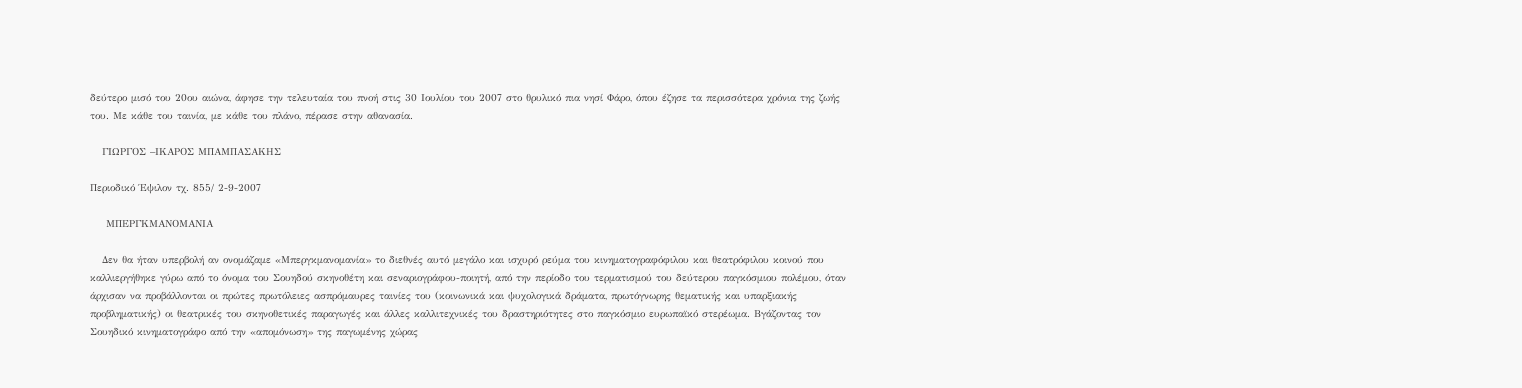δεύτερο μισό του 20ου αιώνα, άφησε την τελευταία του πνοή στις 30 Ιουλίου του 2007 στο θρυλικό πια νησί Φάρο, όπου έζησε τα περισσότερα χρόνια της ζωής του. Με κάθε του ταινία, με κάθε του πλάνο, πέρασε στην αθανασία.

   ΓΙΩΡΓΟΣ –ΙΚΑΡΟΣ ΜΠΑΜΠΑΣΑΚΗΣ

Περιοδικό Έψιλον τχ. 855/ 2-9-2007

    ΜΠΕΡΓΚΜΑΝΟΜΑΝΙΑ

   Δεν θα ήταν υπερβολή αν ονομάζαμε «Μπεργκμανομανία» το διεθνές αυτό μεγάλο και ισχυρό ρεύμα του κινηματογραφόφιλου και θεατρόφιλου κοινού που καλλιεργήθηκε γύρω από το όνομα του Σουηδού σκηνοθέτη και σεναριογράφου-ποιητή, από την περίοδο του τερματισμού του δεύτερου παγκόσμιου πολέμου, όταν άρχισαν να προβάλλονται οι πρώτες πρωτόλειες ασπρόμαυρες ταινίες του (κοινωνικά και ψυχολογικά δράματα, πρωτόγνωρης θεματικής και υπαρξιακής προβληματικής) οι θεατρικές του σκηνοθετικές παραγωγές και άλλες καλλιτεχνικές του δραστηριότητες στο παγκόσμιο ευρωπαϊκό στερέωμα. Βγάζοντας τον Σουηδικό κινηματογράφο από την «απομόνωση» της παγωμένης χώρας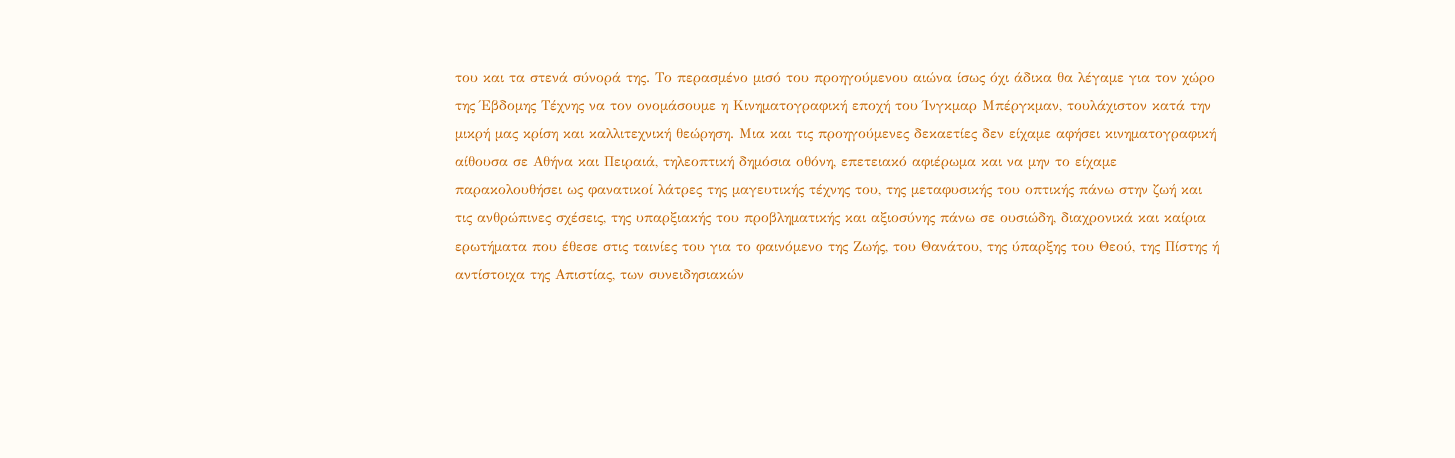του και τα στενά σύνορά της. Το περασμένο μισό του προηγούμενου αιώνα ίσως όχι άδικα θα λέγαμε για τον χώρο της Έβδομης Τέχνης να τον ονομάσουμε η Κινηματογραφική εποχή του Ίνγκμαρ Μπέργκμαν, τουλάχιστον κατά την μικρή μας κρίση και καλλιτεχνική θεώρηση. Μια και τις προηγούμενες δεκαετίες δεν είχαμε αφήσει κινηματογραφική αίθουσα σε Αθήνα και Πειραιά, τηλεοπτική δημόσια οθόνη, επετειακό αφιέρωμα και να μην το είχαμε παρακολουθήσει ως φανατικοί λάτρες της μαγευτικής τέχνης του, της μεταφυσικής του οπτικής πάνω στην ζωή και τις ανθρώπινες σχέσεις, της υπαρξιακής του προβληματικής και αξιοσύνης πάνω σε ουσιώδη, διαχρονικά και καίρια ερωτήματα που έθεσε στις ταινίες του για το φαινόμενο της Ζωής, του Θανάτου, της ύπαρξης του Θεού, της Πίστης ή αντίστοιχα της Απιστίας, των συνειδησιακών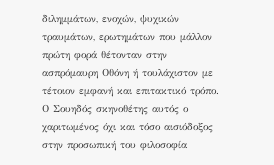διλημμάτων, ενοχών, ψυχικών τραυμάτων, ερωτημάτων που μάλλον πρώτη φορά θέτονταν στην ασπρόμαυρη Οθόνη ή τουλάχιστον με τέτοιον εμφανή και επιτακτικό τρόπο. Ο Σουηδός σκηνοθέτης αυτός ο χαριτωμένος όχι και τόσο αισιόδοξος στην προσωπική του φιλοσοφία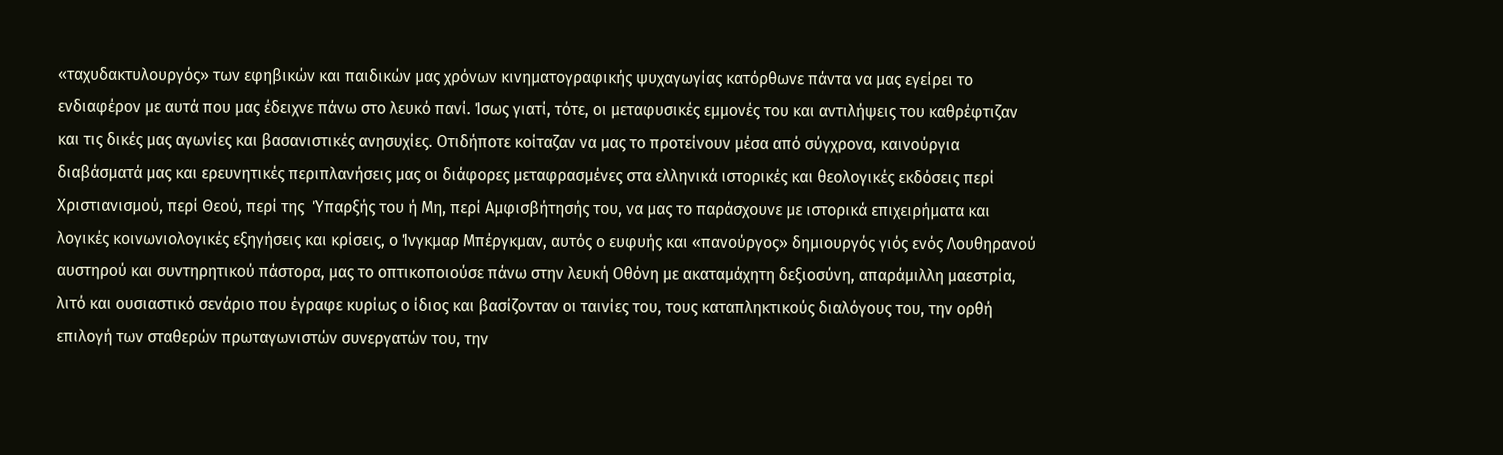«ταχυδακτυλουργός» των εφηβικών και παιδικών μας χρόνων κινηματογραφικής ψυχαγωγίας κατόρθωνε πάντα να μας εγείρει το ενδιαφέρον με αυτά που μας έδειχνε πάνω στο λευκό πανί. Ίσως γιατί, τότε, οι μεταφυσικές εμμονές του και αντιλήψεις του καθρέφτιζαν και τις δικές μας αγωνίες και βασανιστικές ανησυχίες. Οτιδήποτε κοίταζαν να μας το προτείνουν μέσα από σύγχρονα, καινούργια διαβάσματά μας και ερευνητικές περιπλανήσεις μας οι διάφορες μεταφρασμένες στα ελληνικά ιστορικές και θεολογικές εκδόσεις περί Χριστιανισμού, περί Θεού, περί της  Ύπαρξής του ή Μη, περί Αμφισβήτησής του, να μας το παράσχουνε με ιστορικά επιχειρήματα και λογικές κοινωνιολογικές εξηγήσεις και κρίσεις, ο Ίνγκμαρ Μπέργκμαν, αυτός ο ευφυής και «πανούργος» δημιουργός γιός ενός Λουθηρανού αυστηρού και συντηρητικού πάστορα, μας το οπτικοποιούσε πάνω στην λευκή Οθόνη με ακαταμάχητη δεξιοσύνη, απαράμιλλη μαεστρία, λιτό και ουσιαστικό σενάριο που έγραφε κυρίως ο ίδιος και βασίζονταν οι ταινίες του, τους καταπληκτικούς διαλόγους του, την ορθή επιλογή των σταθερών πρωταγωνιστών συνεργατών του, την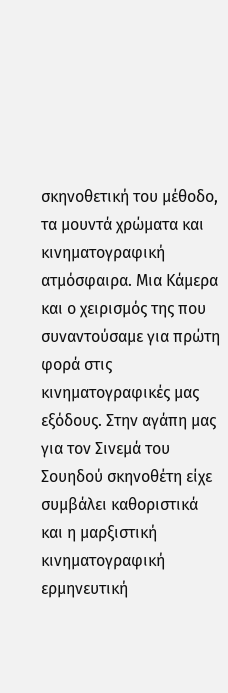σκηνοθετική του μέθοδο, τα μουντά χρώματα και κινηματογραφική ατμόσφαιρα. Μια Κάμερα και ο χειρισμός της που συναντούσαμε για πρώτη φορά στις κινηματογραφικές μας εξόδους. Στην αγάπη μας για τον Σινεμά του Σουηδού σκηνοθέτη είχε συμβάλει καθοριστικά και η μαρξιστική κινηματογραφική ερμηνευτική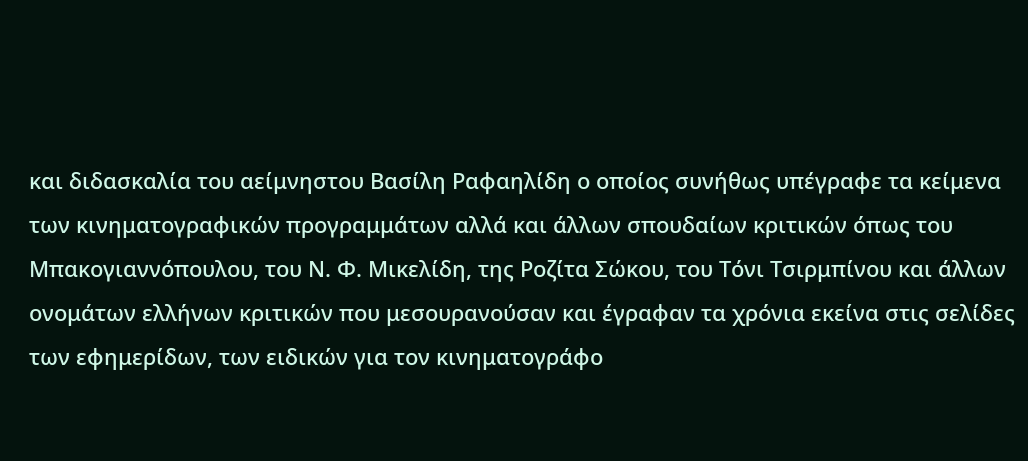και διδασκαλία του αείμνηστου Βασίλη Ραφαηλίδη ο οποίος συνήθως υπέγραφε τα κείμενα των κινηματογραφικών προγραμμάτων αλλά και άλλων σπουδαίων κριτικών όπως του Μπακογιαννόπουλου, του Ν. Φ. Μικελίδη, της Ροζίτα Σώκου, του Τόνι Τσιρμπίνου και άλλων ονομάτων ελλήνων κριτικών που μεσουρανούσαν και έγραφαν τα χρόνια εκείνα στις σελίδες των εφημερίδων, των ειδικών για τον κινηματογράφο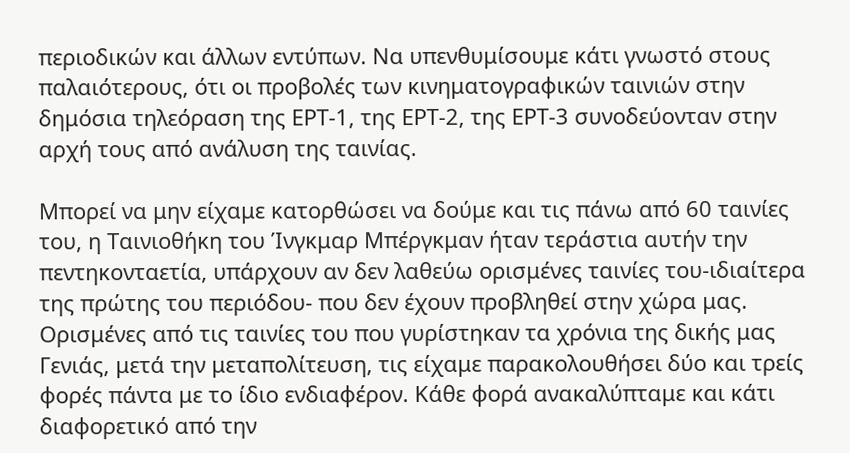περιοδικών και άλλων εντύπων. Να υπενθυμίσουμε κάτι γνωστό στους παλαιότερους, ότι οι προβολές των κινηματογραφικών ταινιών στην δημόσια τηλεόραση της ΕΡΤ-1, της ΕΡΤ-2, της ΕΡΤ-3 συνοδεύονταν στην αρχή τους από ανάλυση της ταινίας.

Μπορεί να μην είχαμε κατορθώσει να δούμε και τις πάνω από 60 ταινίες του, η Ταινιοθήκη του Ίνγκμαρ Μπέργκμαν ήταν τεράστια αυτήν την πεντηκονταετία, υπάρχουν αν δεν λαθεύω ορισμένες ταινίες του-ιδιαίτερα της πρώτης του περιόδου- που δεν έχουν προβληθεί στην χώρα μας. Ορισμένες από τις ταινίες του που γυρίστηκαν τα χρόνια της δικής μας Γενιάς, μετά την μεταπολίτευση, τις είχαμε παρακολουθήσει δύο και τρείς φορές πάντα με το ίδιο ενδιαφέρον. Κάθε φορά ανακαλύπταμε και κάτι διαφορετικό από την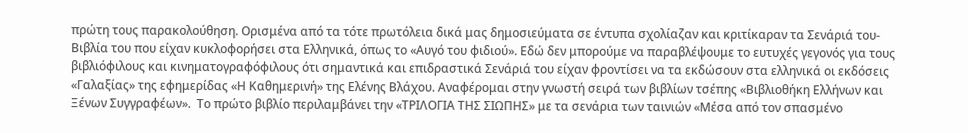πρώτη τους παρακολούθηση. Ορισμένα από τα τότε πρωτόλεια δικά μας δημοσιεύματα σε έντυπα σχολίαζαν και κριτίκαραν τα Σενάριά του- Βιβλία του που είχαν κυκλοφορήσει στα Ελληνικά, όπως το «Αυγό του φιδιού». Εδώ δεν μπορούμε να παραβλέψουμε το ευτυχές γεγονός για τους βιβλιόφιλους και κινηματογραφόφιλους ότι σημαντικά και επιδραστικά Σενάριά του είχαν φροντίσει να τα εκδώσουν στα ελληνικά οι εκδόσεις «Γαλαξίας» της εφημερίδας «Η Καθημερινή» της Ελένης Βλάχου. Αναφέρομαι στην γνωστή σειρά των βιβλίων τσέπης «Βιβλιοθήκη Ελλήνων και Ξένων Συγγραφέων».  Το πρώτο βιβλίο περιλαμβάνει την «ΤΡΙΛΟΓΙΑ ΤΗΣ ΣΙΩΠΗΣ» με τα σενάρια των ταινιών «Μέσα από τον σπασμένο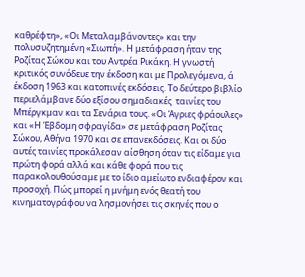καθρέφτη», «Οι Μεταλαμβάνοντες» και την πολυσυζητημένη «Σιωπή». Η μετάφραση ήταν της Ροζίτας Σώκου και του Αντρέα Ρικάκη. Η γνωστή κριτικός συνόδευε την έκδοση και με Προλεγόμενα, ά έκδοση 1963 και κατοπινές εκδόσεις. Το δεύτερο βιβλίο περιελάμβανε δύο εξίσου σημαδιακές  ταινίες του Μπέργκμαν και τα Σενάρια τους. «Οι Άγριες φράουλες» και «Η Έβδομη σφραγίδα» σε μετάφραση Ροζίτας Σώκου, Αθήνα 1970 και σε επανεκδόσεις. Και οι δύο αυτές ταινίες προκάλεσαν αίσθηση όταν τις είδαμε για πρώτη φορά αλλά και κάθε φορά που τις παρακολουθούσαμε με το ίδιο αμείωτο ενδιαφέρον και προσοχή. Πώς μπορεί η μνήμη ενός θεατή του κινηματογράφου να λησμονήσει τις σκηνές που ο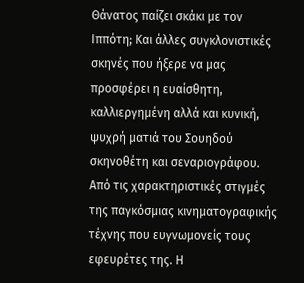Θάνατος παίζει σκάκι με τον Ιππότη; Και άλλες συγκλονιστικές σκηνές που ήξερε να μας προσφέρει η ευαίσθητη, καλλιεργημένη αλλά και κυνική, ψυχρή ματιά του Σουηδού σκηνοθέτη και σεναριογράφου. Από τις χαρακτηριστικές στιγμές της παγκόσμιας κινηματογραφικής τέχνης που ευγνωμονείς τους εφευρέτες της. Η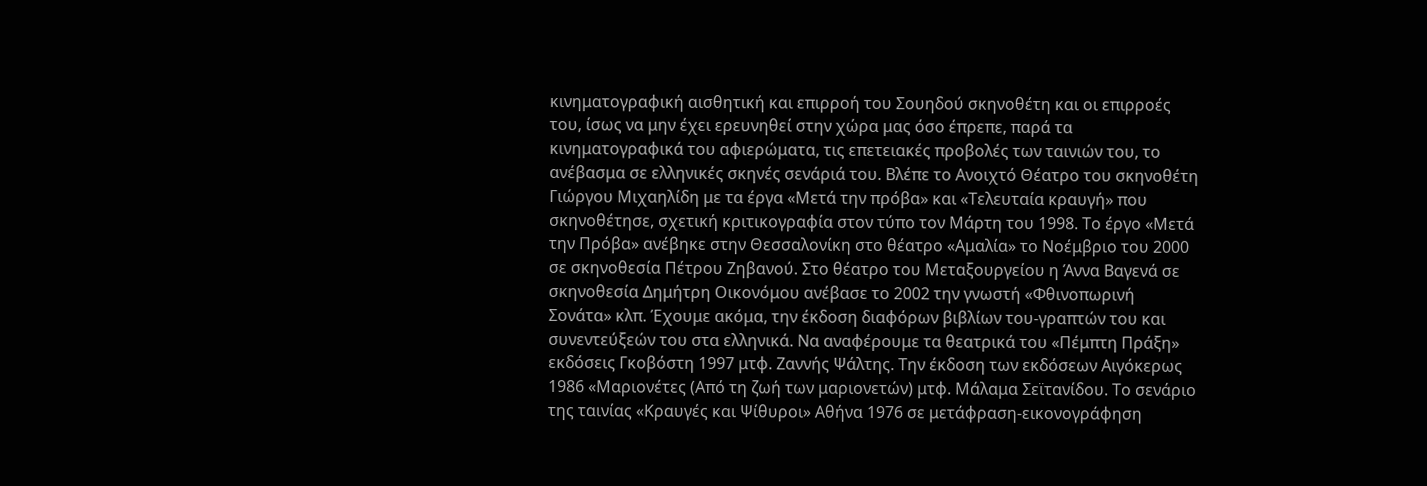κινηματογραφική αισθητική και επιρροή του Σουηδού σκηνοθέτη και οι επιρροές του, ίσως να μην έχει ερευνηθεί στην χώρα μας όσο έπρεπε, παρά τα κινηματογραφικά του αφιερώματα, τις επετειακές προβολές των ταινιών του, το ανέβασμα σε ελληνικές σκηνές σενάριά του. Βλέπε το Ανοιχτό Θέατρο του σκηνοθέτη Γιώργου Μιχαηλίδη με τα έργα «Μετά την πρόβα» και «Τελευταία κραυγή» που σκηνοθέτησε, σχετική κριτικογραφία στον τύπο τον Μάρτη του 1998. Το έργο «Μετά την Πρόβα» ανέβηκε στην Θεσσαλονίκη στο θέατρο «Αμαλία» το Νοέμβριο του 2000 σε σκηνοθεσία Πέτρου Ζηβανού. Στο θέατρο του Μεταξουργείου η Άννα Βαγενά σε σκηνοθεσία Δημήτρη Οικονόμου ανέβασε το 2002 την γνωστή «Φθινοπωρινή Σονάτα» κλπ. Έχουμε ακόμα, την έκδοση διαφόρων βιβλίων του-γραπτών του και συνεντεύξεών του στα ελληνικά. Να αναφέρουμε τα θεατρικά του «Πέμπτη Πράξη» εκδόσεις Γκοβόστη 1997 μτφ. Ζαννής Ψάλτης. Την έκδοση των εκδόσεων Αιγόκερως 1986 «Μαριονέτες (Από τη ζωή των μαριονετών) μτφ. Μάλαμα Σεϊτανίδου. Το σενάριο της ταινίας «Κραυγές και Ψίθυροι» Αθήνα 1976 σε μετάφραση-εικονογράφηση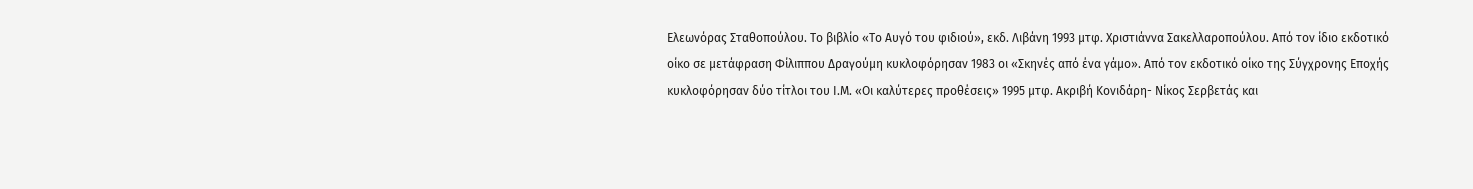Ελεωνόρας Σταθοπούλου. Το βιβλίο «Το Αυγό του φιδιού», εκδ. Λιβάνη 1993 μτφ. Χριστιάννα Σακελλαροπούλου. Από τον ίδιο εκδοτικό οίκο σε μετάφραση Φίλιππου Δραγούμη κυκλοφόρησαν 1983 οι «Σκηνές από ένα γάμο». Από τον εκδοτικό οίκο της Σύγχρονης Εποχής κυκλοφόρησαν δύο τίτλοι του Ι.Μ. «Οι καλύτερες προθέσεις» 1995 μτφ. Ακριβή Κονιδάρη- Νίκος Σερβετάς και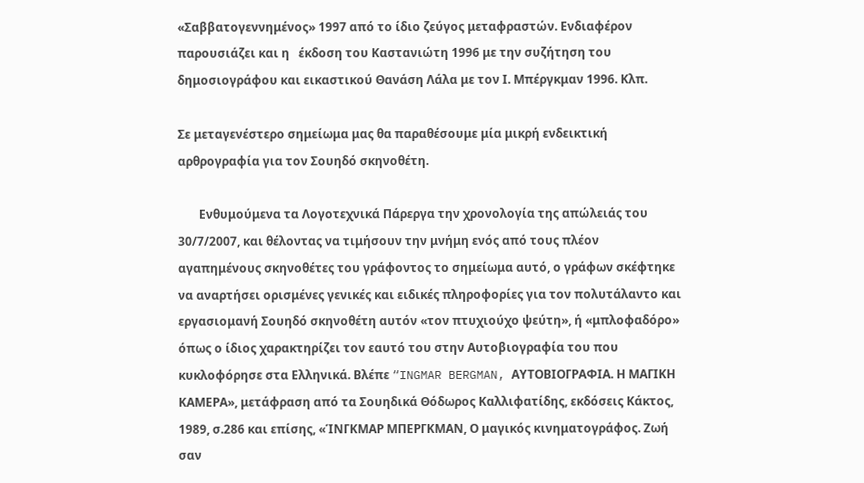«Σαββατογεννημένος» 1997 από το ίδιο ζεύγος μεταφραστών. Ενδιαφέρον παρουσιάζει και η   έκδοση του Καστανιώτη 1996 με την συζήτηση του δημοσιογράφου και εικαστικού Θανάση Λάλα με τον Ι. Μπέργκμαν 1996. Κλπ.

Σε μεταγενέστερο σημείωμα μας θα παραθέσουμε μία μικρή ενδεικτική αρθρογραφία για τον Σουηδό σκηνοθέτη.

       Ενθυμούμενα τα Λογοτεχνικά Πάρεργα την χρονολογία της απώλειάς του 30/7/2007, και θέλοντας να τιμήσουν την μνήμη ενός από τους πλέον αγαπημένους σκηνοθέτες του γράφοντος το σημείωμα αυτό, ο γράφων σκέφτηκε να αναρτήσει ορισμένες γενικές και ειδικές πληροφορίες για τον πολυτάλαντο και εργασιομανή Σουηδό σκηνοθέτη αυτόν «τον πτυχιούχο ψεύτη», ή «μπλοφαδόρο» όπως ο ίδιος χαρακτηρίζει τον εαυτό του στην Αυτοβιογραφία του που κυκλοφόρησε στα Ελληνικά. Βλέπε “INGMAR BERGMAN, ΑΥΤΟΒΙΟΓΡΑΦΙΑ. Η ΜΑΓΙΚΗ ΚΑΜΕΡΑ», μετάφραση από τα Σουηδικά Θόδωρος Καλλιφατίδης, εκδόσεις Κάκτος, 1989, σ.286 και επίσης, «ΊΝΓΚΜΑΡ ΜΠΕΡΓΚΜΑΝ, Ο μαγικός κινηματογράφος. Ζωή σαν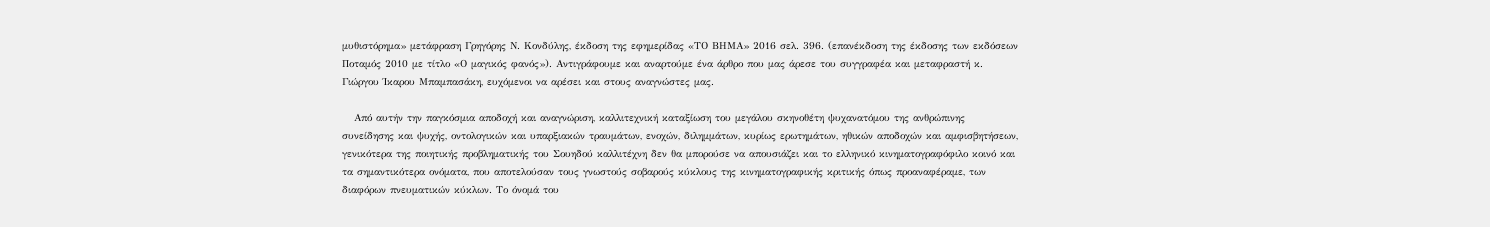μυθιστόρημα» μετάφραση Γρηγόρης Ν. Κονδύλης, έκδοση της εφημερίδας «ΤΟ ΒΗΜΑ» 2016 σελ. 396. (επανέκδοση της έκδοσης των εκδόσεων Ποταμός 2010 με τίτλο «Ο μαγικός φανός»). Αντιγράφουμε και αναρτούμε ένα άρθρο που μας άρεσε του συγγραφέα και μεταφραστή κ. Γιώργου Ίκαρου Μπαμπασάκη, ευχόμενοι να αρέσει και στους αναγνώστες μας.

   Από αυτήν την παγκόσμια αποδοχή και αναγνώριση, καλλιτεχνική καταξίωση του μεγάλου σκηνοθέτη ψυχανατόμου της ανθρώπινης συνείδησης και ψυχής, οντολογικών και υπαρξιακών τραυμάτων, ενοχών, διλημμάτων, κυρίως ερωτημάτων, ηθικών αποδοχών και αμφισβητήσεων, γενικότερα της ποιητικής προβληματικής του Σουηδού καλλιτέχνη δεν θα μπορούσε να απουσιάζει και το ελληνικό κινηματογραφόφιλο κοινό και τα σημαντικότερα ονόματα, που αποτελούσαν τους γνωστούς σοβαρούς κύκλους της κινηματογραφικής κριτικής όπως προαναφέραμε, των διαφόρων πνευματικών κύκλων. Το όνομά του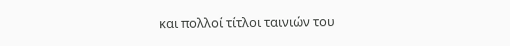και πολλοί τίτλοι ταινιών του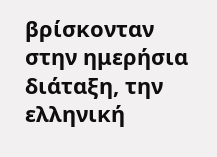βρίσκονταν στην ημερήσια διάταξη, την ελληνική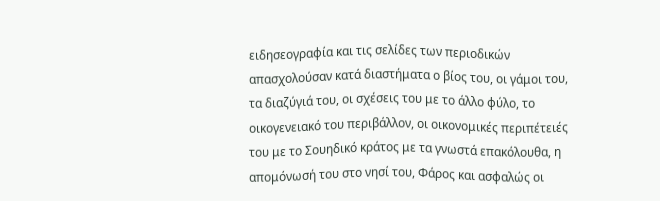ειδησεογραφία και τις σελίδες των περιοδικών απασχολούσαν κατά διαστήματα ο βίος του, οι γάμοι του, τα διαζύγιά του, οι σχέσεις του με το άλλο φύλο, το οικογενειακό του περιβάλλον, οι οικονομικές περιπέτειές του με το Σουηδικό κράτος με τα γνωστά επακόλουθα, η απομόνωσή του στο νησί του, Φάρος και ασφαλώς οι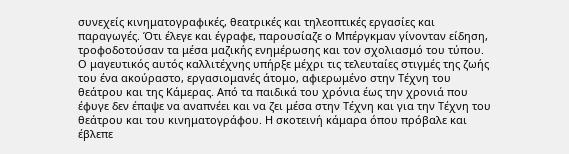συνεχείς κινηματογραφικές, θεατρικές και τηλεοπτικές εργασίες και παραγωγές. Ότι έλεγε και έγραφε, παρουσίαζε ο Μπέργκμαν γίνονταν είδηση, τροφοδοτούσαν τα μέσα μαζικής ενημέρωσης και τον σχολιασμό του τύπου. Ο μαγευτικός αυτός καλλιτέχνης υπήρξε μέχρι τις τελευταίες στιγμές της ζωής του ένα ακούραστο, εργασιομανές άτομο, αφιερωμένο στην Τέχνη του θεάτρου και της Κάμερας. Από τα παιδικά του χρόνια έως την χρονιά που έφυγε δεν έπαψε να αναπνέει και να ζει μέσα στην Τέχνη και για την Τέχνη του θεάτρου και του κινηματογράφου. Η σκοτεινή κάμαρα όπου πρόβαλε και έβλεπε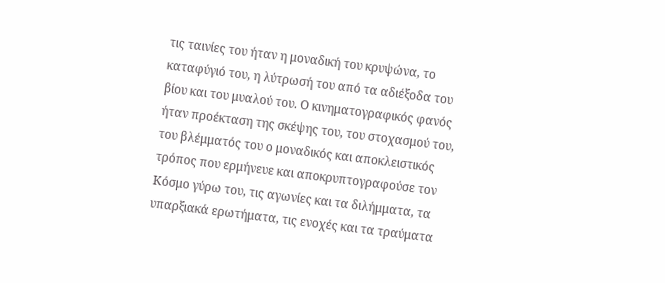τις ταινίες του ήταν η μοναδική του κρυψώνα, το καταφύγιό του, η λύτρωσή του από τα αδιέξοδα του βίου και του μυαλού του. Ο κινηματογραφικός φανός ήταν προέκταση της σκέψης του, του στοχασμού του, του βλέμματός του ο μοναδικός και αποκλειστικός τρόπος που ερμήνευε και αποκρυπτογραφούσε τον Κόσμο γύρω του, τις αγωνίες και τα διλήμματα, τα υπαρξιακά ερωτήματα, τις ενοχές και τα τραύματα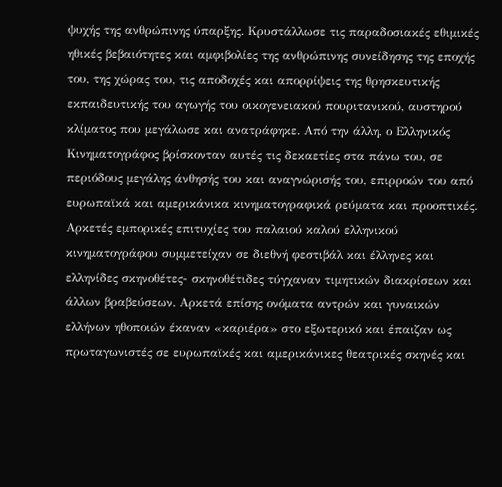ψυχής της ανθρώπινης ύπαρξης. Κρυστάλλωσε τις παραδοσιακές εθιμικές ηθικές βεβαιότητες και αμφιβολίες της ανθρώπινης συνείδησης της εποχής του, της χώρας του, τις αποδοχές και απορρίψεις της θρησκευτικής εκπαιδευτικής του αγωγής του οικογενειακού πουριτανικού, αυστηρού κλίματος που μεγάλωσε και ανατράφηκε. Από την άλλη, ο Ελληνικός Κινηματογράφος βρίσκονταν αυτές τις δεκαετίες στα πάνω του, σε περιόδους μεγάλης άνθησής του και αναγνώρισής του, επιρροών του από ευρωπαϊκά και αμερικάνικα κινηματογραφικά ρεύματα και προοπτικές. Αρκετές εμπορικές επιτυχίες του παλαιού καλού ελληνικού κινηματογράφου συμμετείχαν σε διεθνή φεστιβάλ και έλληνες και ελληνίδες σκηνοθέτες- σκηνοθέτιδες τύγχαναν τιμητικών διακρίσεων και άλλων βραβεύσεων. Αρκετά επίσης ονόματα αντρών και γυναικών ελλήνων ηθοποιών έκαναν «καριέρα» στο εξωτερικό και έπαιζαν ως πρωταγωνιστές σε ευρωπαϊκές και αμερικάνικες θεατρικές σκηνές και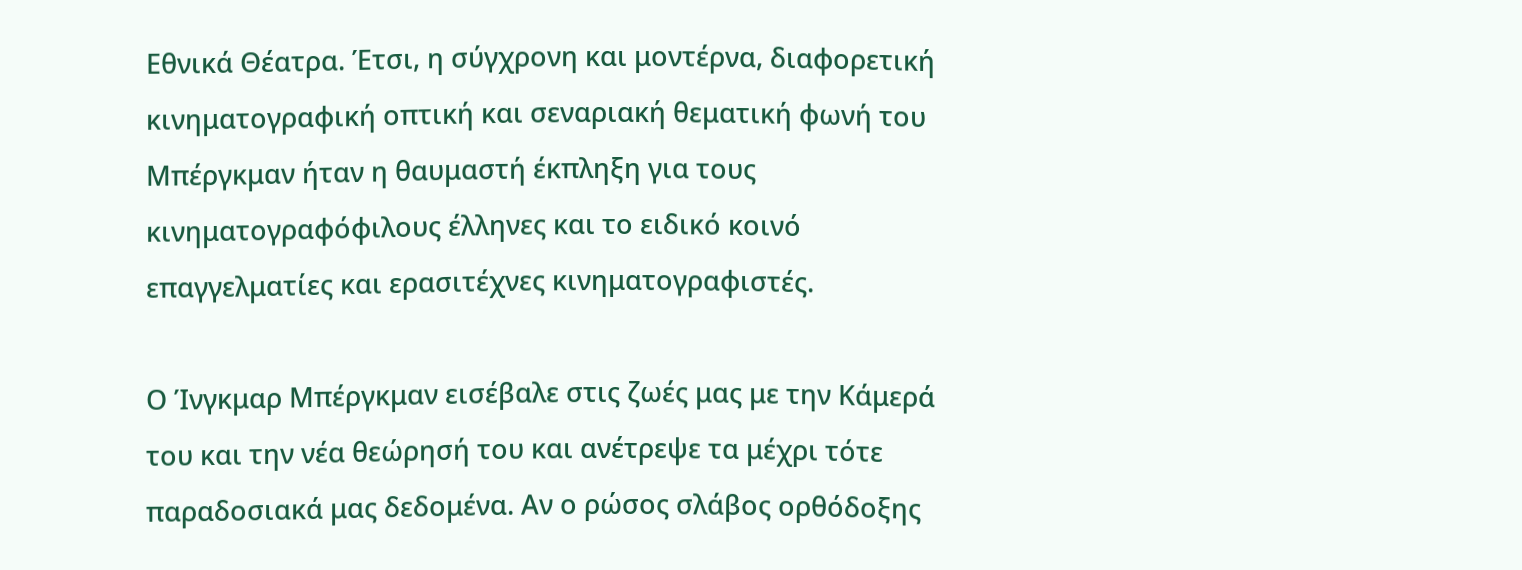Εθνικά Θέατρα. Έτσι, η σύγχρονη και μοντέρνα, διαφορετική κινηματογραφική οπτική και σεναριακή θεματική φωνή του Μπέργκμαν ήταν η θαυμαστή έκπληξη για τους κινηματογραφόφιλους έλληνες και το ειδικό κοινό επαγγελματίες και ερασιτέχνες κινηματογραφιστές.

Ο Ίνγκμαρ Μπέργκμαν εισέβαλε στις ζωές μας με την Κάμερά του και την νέα θεώρησή του και ανέτρεψε τα μέχρι τότε παραδοσιακά μας δεδομένα. Αν ο ρώσος σλάβος ορθόδοξης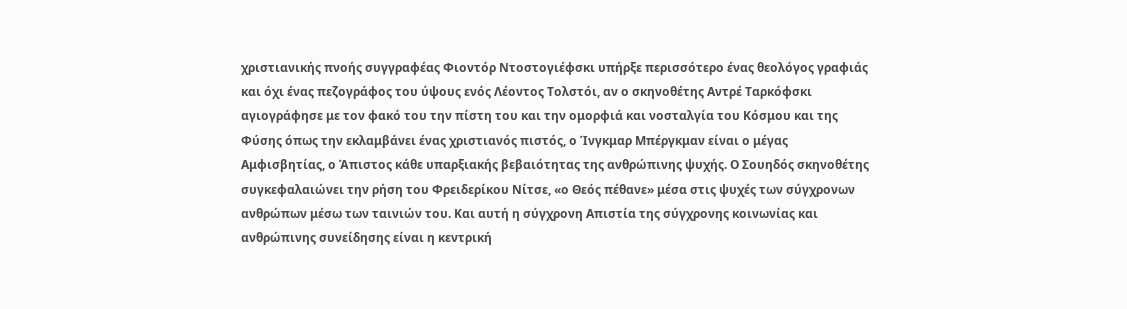χριστιανικής πνοής συγγραφέας Φιοντόρ Ντοστογιέφσκι υπήρξε περισσότερο ένας θεολόγος γραφιάς και όχι ένας πεζογράφος του ύψους ενός Λέοντος Τολστόι, αν ο σκηνοθέτης Αντρέ Ταρκόφσκι αγιογράφησε με τον φακό του την πίστη του και την ομορφιά και νοσταλγία του Κόσμου και της Φύσης όπως την εκλαμβάνει ένας χριστιανός πιστός, ο Ίνγκμαρ Μπέργκμαν είναι ο μέγας Αμφισβητίας, ο Άπιστος κάθε υπαρξιακής βεβαιότητας της ανθρώπινης ψυχής. Ο Σουηδός σκηνοθέτης συγκεφαλαιώνει την ρήση του Φρειδερίκου Νίτσε, «ο Θεός πέθανε» μέσα στις ψυχές των σύγχρονων ανθρώπων μέσω των ταινιών του. Και αυτή η σύγχρονη Απιστία της σύγχρονης κοινωνίας και ανθρώπινης συνείδησης είναι η κεντρική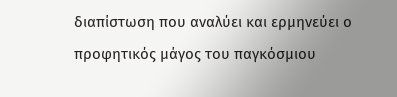διαπίστωση που αναλύει και ερμηνεύει ο προφητικός μάγος του παγκόσμιου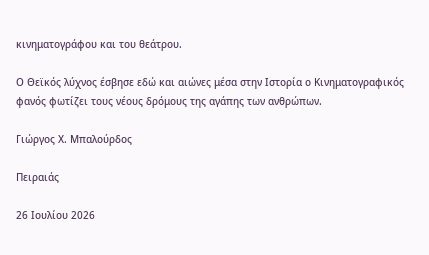κινηματογράφου και του θεάτρου.

Ο Θεϊκός λύχνος έσβησε εδώ και αιώνες μέσα στην Ιστορία ο Κινηματογραφικός φανός φωτίζει τους νέους δρόμους της αγάπης των ανθρώπων.

Γιώργος Χ. Μπαλούρδος

Πειραιάς

26 Ιουλίου 2026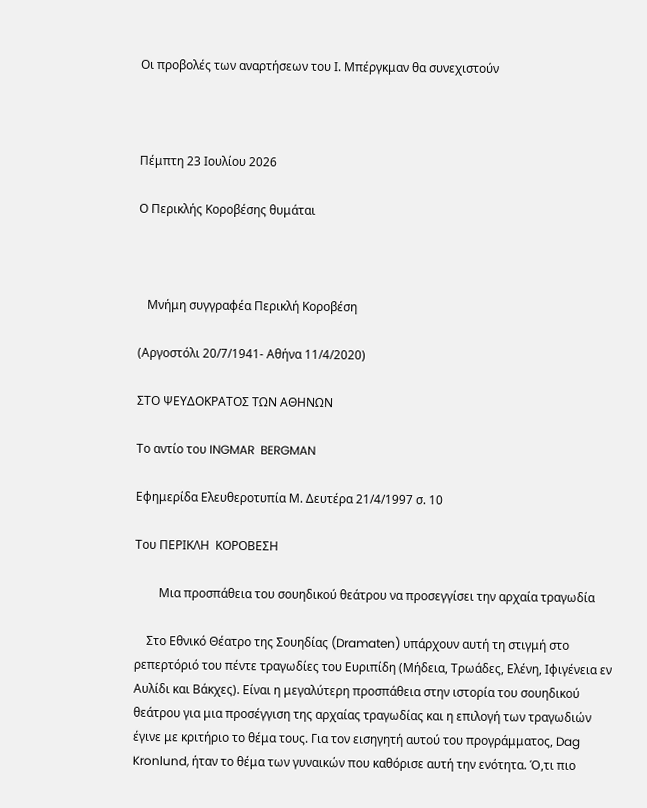Οι προβολές των αναρτήσεων του Ι. Μπέργκμαν θα συνεχιστούν



Πέμπτη 23 Ιουλίου 2026

Ο Περικλής Κοροβέσης θυμάται



   Μνήμη συγγραφέα Περικλή Κοροβέση

(Αργοστόλι 20/7/1941- Αθήνα 11/4/2020)

ΣΤΟ ΨΕΥΔΟΚΡΑΤΟΣ ΤΩΝ ΑΘΗΝΩΝ

Το αντίο του INGMAR  BERGMAN

Εφημερίδα Ελευθεροτυπία Μ. Δευτέρα 21/4/1997 σ. 10

Του ΠΕΡΙΚΛΗ  ΚΟΡΟΒΕΣΗ

        Μια προσπάθεια του σουηδικού θεάτρου να προσεγγίσει την αρχαία τραγωδία

    Στο Εθνικό Θέατρο της Σουηδίας (Dramaten) υπάρχουν αυτή τη στιγμή στο ρεπερτόριό του πέντε τραγωδίες του Ευριπίδη (Μήδεια, Τρωάδες, Ελένη, Ιφιγένεια εν Αυλίδι και Βάκχες). Είναι η μεγαλύτερη προσπάθεια στην ιστορία του σουηδικού θεάτρου για μια προσέγγιση της αρχαίας τραγωδίας και η επιλογή των τραγωδιών έγινε με κριτήριο το θέμα τους. Για τον εισηγητή αυτού του προγράμματος, Dag Kronlund, ήταν το θέμα των γυναικών που καθόρισε αυτή την ενότητα. Ό,τι πιο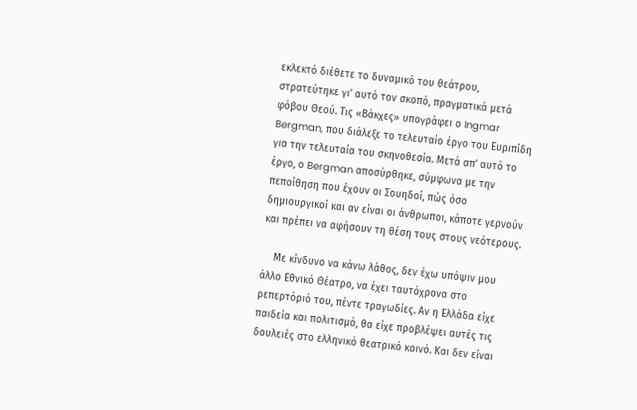εκλεκτό διέθετε το δυναμικό του θεάτρου, στρατεύτηκε γι’ αυτό τον σκοπό, πραγματικά μετά φόβου Θεού. Τις «Βάκχες» υπογράφει ο Ingmar Bergman, που διάλεξε το τελευταίο έργο του Ευριπίδη για την τελευταία του σκηνοθεσία. Μετά απ’ αυτό το έργο, ο Bergman αποσύρθηκε, σύμφωνα με την πεποίθηση που έχουν οι Σουηδοί, πώς όσο δημιουργικοί και αν είναι οι άνθρωποι, κάποτε γερνούν και πρέπει να αφήσουν τη θέση τους στους νεότερους.

    Με κίνδυνο να κάνω λάθος, δεν έχω υπόψιν μου άλλο Εθνικό Θέατρο, να έχει ταυτόχρονα στο ρεπερτόριό του, πέντε τραγωδίες. Αν η Ελλάδα είχε παιδεία και πολιτισμό, θα είχε προβλέψει αυτές τις δουλειές στο ελληνικό θεατρικό κοινό. Και δεν είναι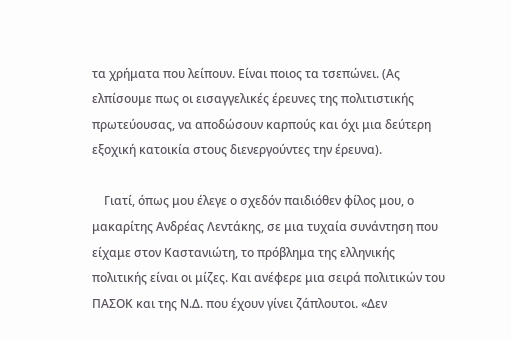τα χρήματα που λείπουν. Είναι ποιος τα τσεπώνει. (Ας ελπίσουμε πως οι εισαγγελικές έρευνες της πολιτιστικής πρωτεύουσας, να αποδώσουν καρπούς και όχι μια δεύτερη εξοχική κατοικία στους διενεργούντες την έρευνα).

    Γιατί, όπως μου έλεγε ο σχεδόν παιδιόθεν φίλος μου, ο μακαρίτης Ανδρέας Λεντάκης, σε μια τυχαία συνάντηση που είχαμε στον Καστανιώτη, το πρόβλημα της ελληνικής πολιτικής είναι οι μίζες. Και ανέφερε μια σειρά πολιτικών του ΠΑΣΟΚ και της Ν.Δ. που έχουν γίνει ζάπλουτοι. «Δεν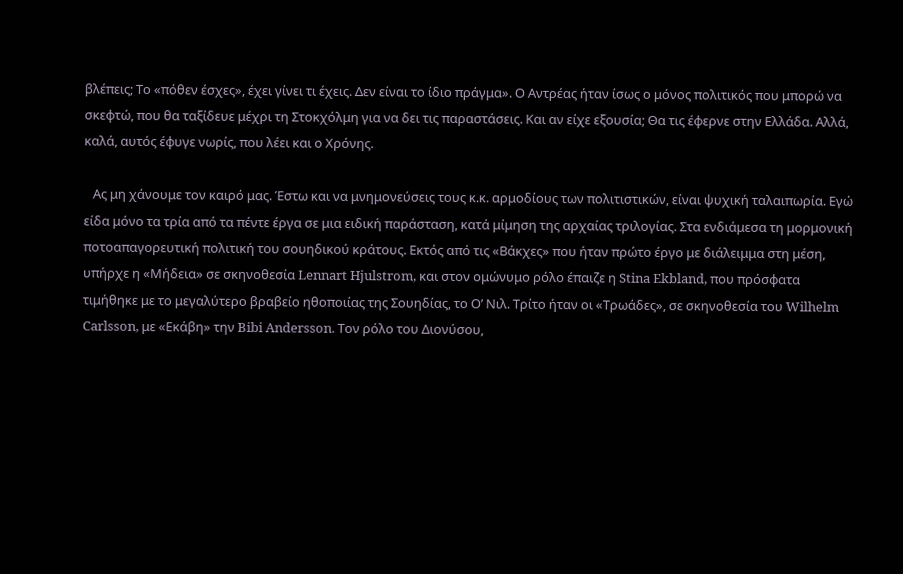βλέπεις; Το «πόθεν έσχες», έχει γίνει τι έχεις. Δεν είναι το ίδιο πράγμα». Ο Αντρέας ήταν ίσως ο μόνος πολιτικός που μπορώ να σκεφτώ, που θα ταξίδευε μέχρι τη Στοκχόλμη για να δει τις παραστάσεις. Και αν είχε εξουσία; Θα τις έφερνε στην Ελλάδα. Αλλά, καλά, αυτός έφυγε νωρίς, που λέει και ο Χρόνης.

   Ας μη χάνουμε τον καιρό μας. Έστω και να μνημονεύσεις τους κ.κ. αρμοδίους των πολιτιστικών, είναι ψυχική ταλαιπωρία. Εγώ είδα μόνο τα τρία από τα πέντε έργα σε μια ειδική παράσταση, κατά μίμηση της αρχαίας τριλογίας. Στα ενδιάμεσα τη μορμονική ποτοαπαγορευτική πολιτική του σουηδικού κράτους. Εκτός από τις «Βάκχες» που ήταν πρώτο έργο με διάλειμμα στη μέση, υπήρχε η «Μήδεια» σε σκηνοθεσία Lennart Hjulstrom, και στον ομώνυμο ρόλο έπαιζε η Stina Ekbland, που πρόσφατα τιμήθηκε με το μεγαλύτερο βραβείο ηθοποιίας της Σουηδίας, το Ο’ Νιλ. Τρίτο ήταν οι «Τρωάδες», σε σκηνοθεσία του Wilhelm Carlsson, με «Εκάβη» την Bibi Andersson. Τον ρόλο του Διονύσου,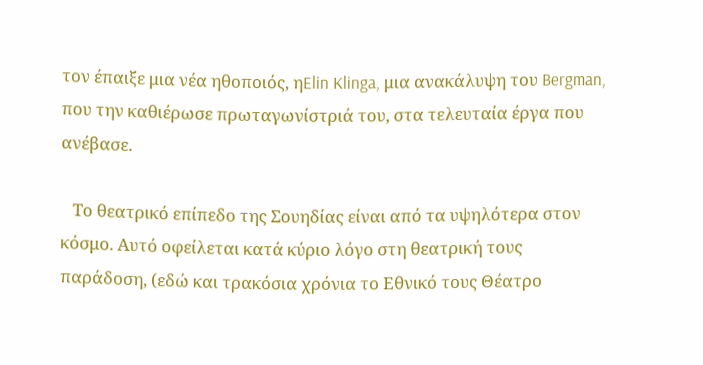τον έπαιξε μια νέα ηθοποιός, ηElin Klinga, μια ανακάλυψη του Bergman, που την καθιέρωσε πρωταγωνίστριά του, στα τελευταία έργα που ανέβασε.

   Το θεατρικό επίπεδο της Σουηδίας είναι από τα υψηλότερα στον κόσμο. Αυτό οφείλεται κατά κύριο λόγο στη θεατρική τους παράδοση, (εδώ και τρακόσια χρόνια το Εθνικό τους Θέατρο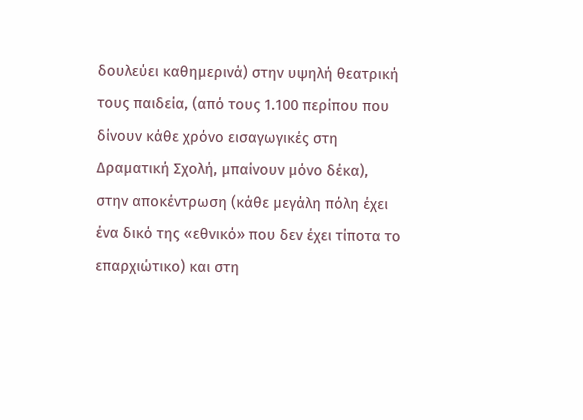δουλεύει καθημερινά) στην υψηλή θεατρική τους παιδεία, (από τους 1.100 περίπου που δίνουν κάθε χρόνο εισαγωγικές στη Δραματική Σχολή, μπαίνουν μόνο δέκα), στην αποκέντρωση (κάθε μεγάλη πόλη έχει ένα δικό της «εθνικό» που δεν έχει τίποτα το επαρχιώτικο) και στη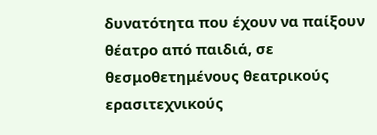δυνατότητα που έχουν να παίξουν θέατρο από παιδιά, σε θεσμοθετημένους θεατρικούς ερασιτεχνικούς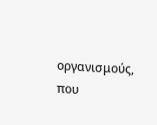οργανισμούς, που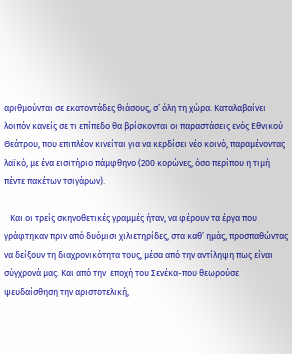αριθμούνται σε εκατοντάδες θιάσους, σ’ όλη τη χώρα. Καταλαβαίνει λοιπόν κανείς σε τι επίπεδο θα βρίσκονται οι παραστάσεις ενός Εθνικού Θεάτρου, που επιπλέον κινείται για να κερδίσει νέο κοινό, παραμένοντας λαϊκό, με ένα εισιτήριο πάμφθηνο (200 κορώνες, όσο περίπου η τιμή πέντε πακέτων τσιγάρων).

   Και οι τρείς σκηνοθετικές γραμμές ήταν, να φέρουν τα έργα που γράφτηκαν πριν από δυόμισι χιλιετηρίδες, στα καθ’ ημάς, προσπαθώντας να δείξουν τη διαχρονικότητα τους, μέσα από την αντίληψη πως είναι σύγχρονά μας. Και από την  εποχή του Σενέκα-που θεωρούσε ψευδαίσθηση την αριστοτελική,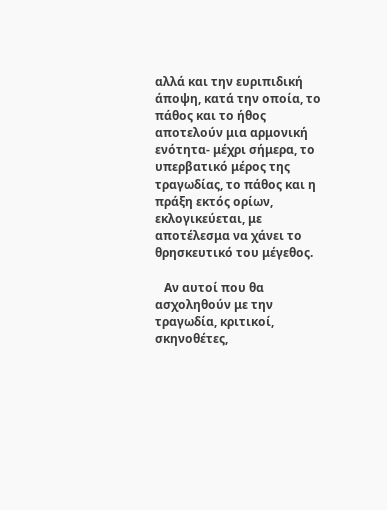αλλά και την ευριπιδική άποψη, κατά την οποία, το πάθος και το ήθος αποτελούν μια αρμονική ενότητα- μέχρι σήμερα, το υπερβατικό μέρος της τραγωδίας, το πάθος και η πράξη εκτός ορίων, εκλογικεύεται, με αποτέλεσμα να χάνει το θρησκευτικό του μέγεθος.

   Αν αυτοί που θα ασχοληθούν με την τραγωδία, κριτικοί, σκηνοθέτες,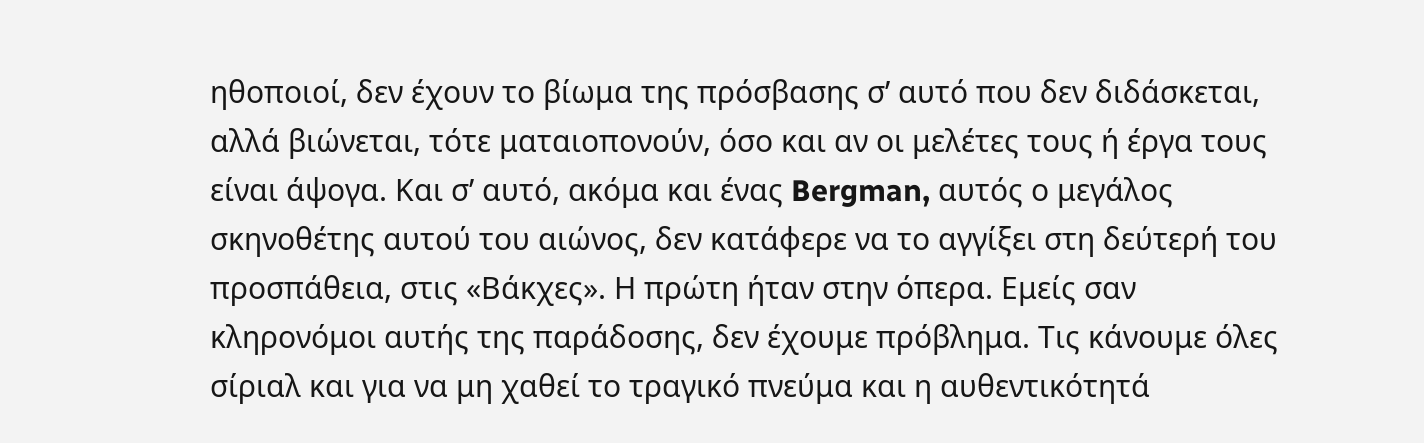ηθοποιοί, δεν έχουν το βίωμα της πρόσβασης σ’ αυτό που δεν διδάσκεται, αλλά βιώνεται, τότε ματαιοπονούν, όσο και αν οι μελέτες τους ή έργα τους είναι άψογα. Και σ’ αυτό, ακόμα και ένας Bergman, αυτός ο μεγάλος σκηνοθέτης αυτού του αιώνος, δεν κατάφερε να το αγγίξει στη δεύτερή του προσπάθεια, στις «Βάκχες». Η πρώτη ήταν στην όπερα. Εμείς σαν κληρονόμοι αυτής της παράδοσης, δεν έχουμε πρόβλημα. Τις κάνουμε όλες σίριαλ και για να μη χαθεί το τραγικό πνεύμα και η αυθεντικότητά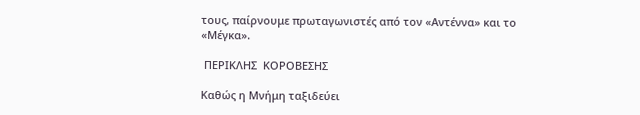τους, παίρνουμε πρωταγωνιστές από τον «Αντέννα» και το «Μέγκα».

 ΠΕΡΙΚΛΗΣ  ΚΟΡΟΒΕΣΗΣ

Καθώς η Μνήμη ταξιδεύει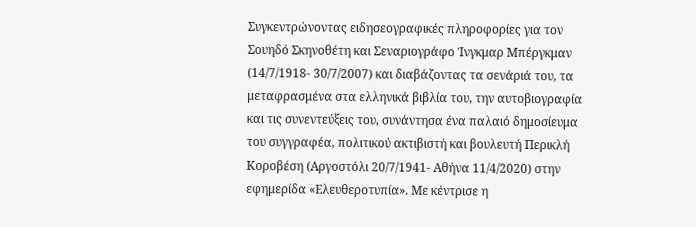Συγκεντρώνοντας ειδησεογραφικές πληροφορίες για τον Σουηδό Σκηνοθέτη και Σεναριογράφο Ίνγκμαρ Μπέργκμαν (14/7/1918- 30/7/2007) και διαβάζοντας τα σενάριά του, τα μεταφρασμένα στα ελληνικά βιβλία του, την αυτοβιογραφία και τις συνεντεύξεις του, συνάντησα ένα παλαιό δημοσίευμα του συγγραφέα, πολιτικού ακτιβιστή και βουλευτή Περικλή Κοροβέση (Αργοστόλι 20/7/1941- Αθήνα 11/4/2020) στην εφημερίδα «Ελευθεροτυπία». Με κέντρισε η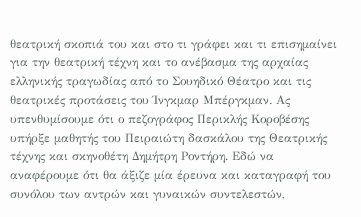θεατρική σκοπιά του και στο τι γράφει και τι επισημαίνει για την θεατρική τέχνη και το ανέβασμα της αρχαίας ελληνικής τραγωδίας από το Σουηδικό Θέατρο και τις θεατρικές προτάσεις του Ίνγκμαρ Μπέργκμαν. Ας υπενθυμίσουμε ότι ο πεζογράφος Περικλής Κοροβέσης υπήρξε μαθητής του Πειραιώτη δασκάλου της Θεατρικής τέχνης και σκηνοθέτη Δημήτρη Ροντήρη. Εδώ να αναφέρουμε ότι θα άξιζε μία έρευνα και καταγραφή του συνόλου των αντρών και γυναικών συντελεστών,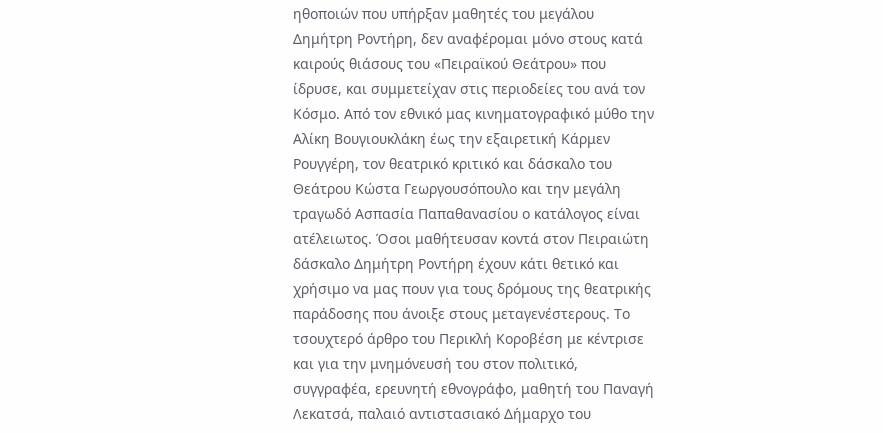ηθοποιών που υπήρξαν μαθητές του μεγάλου Δημήτρη Ροντήρη, δεν αναφέρομαι μόνο στους κατά καιρούς θιάσους του «Πειραϊκού Θεάτρου» που ίδρυσε, και συμμετείχαν στις περιοδείες του ανά τον Κόσμο. Από τον εθνικό μας κινηματογραφικό μύθο την Αλίκη Βουγιουκλάκη έως την εξαιρετική Κάρμεν Ρουγγέρη, τον θεατρικό κριτικό και δάσκαλο του Θεάτρου Κώστα Γεωργουσόπουλο και την μεγάλη τραγωδό Ασπασία Παπαθανασίου ο κατάλογος είναι ατέλειωτος. Όσοι μαθήτευσαν κοντά στον Πειραιώτη δάσκαλο Δημήτρη Ροντήρη έχουν κάτι θετικό και χρήσιμο να μας πουν για τους δρόμους της θεατρικής παράδοσης που άνοιξε στους μεταγενέστερους. Το τσουχτερό άρθρο του Περικλή Κοροβέση με κέντρισε και για την μνημόνευσή του στον πολιτικό, συγγραφέα, ερευνητή εθνογράφο, μαθητή του Παναγή Λεκατσά, παλαιό αντιστασιακό Δήμαρχο του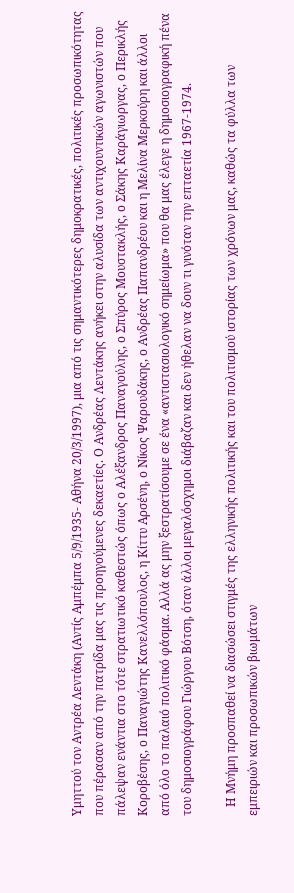Υμηττού τον Αντρέα Λεντάκη (Αντίς Αμπέμπα 5/9/1935- Αθήνα 20/3/1997), μια από τις σημαντικότερες δημοκρατικές, πολιτικές προσωπικότητας που πέρασαν από την πατρίδα μας τις προηγούμενες δεκαετίες. Ο Ανδρέας Λεντάκης ανήκει στην αλυσίδα των αντιχουντικών αγωνιστών που πάλεψαν ενάντια στο τότε στρατιωτικό καθεστώς όπως ο Αλέξανδρος Παναγούλης, ο Σπύρος Μουστακλής, ο Σάκης Καράγιωργας, ο Περικλής Κοροβέσης, ο Παναγιώτης Κανελλόπουλος, η Κίττυ Αρσένη, ο Νίκος Ψαρουδάκης, ο Ανδρέας Παπανδρέου και η Μελίνα Μερκούρη και άλλοι από όλο το παλαιό πολιτικό φάσμα. Αλλά ας μην ξεστρατίσουμε σε ένα «αντιστασιολογικό σημείωμα» που θα μας έλεγε η δημοσιογραφική πένα του δημοσιογράφου Γιώργου Βότση, όταν άλλοι μεγαλόσχημοι διάβαζαν και δεν ήθελαν να δουν τι γινόταν την επταετία 1967-1974.

   Η Μνήμη προσπαθεί να διασώσει στιγμές της ελληνικής πολιτικής και του πολιτισμού ιστορίας των χρόνων μας, καθώς τα φύλλα των εμπειριών και προσωπικών βιωμάτων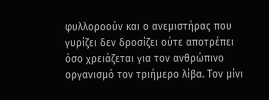φυλλοροούν και ο ανεμιστήρας που γυρίζει δεν δροσίζει ούτε αποτρέπει όσο χρειάζεται για τον ανθρώπινο οργανισμό τον τριήμερο λίβα. Τον μίνι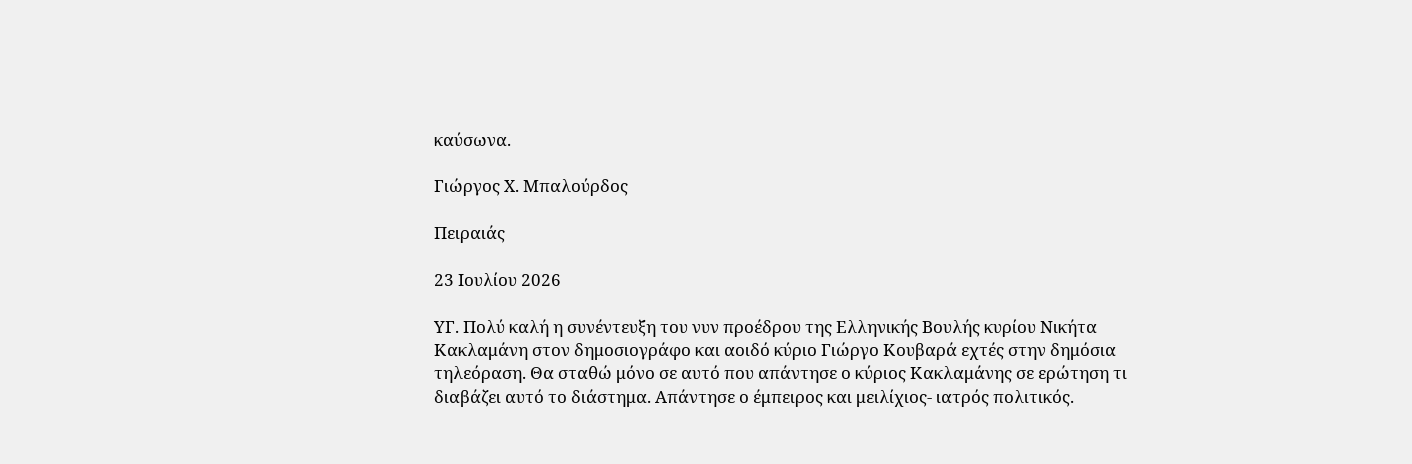καύσωνα.

Γιώργος Χ. Μπαλούρδος

Πειραιάς

23 Ιουλίου 2026

ΥΓ. Πολύ καλή η συνέντευξη του νυν προέδρου της Ελληνικής Βουλής κυρίου Νικήτα Κακλαμάνη στον δημοσιογράφο και αοιδό κύριο Γιώργο Κουβαρά εχτές στην δημόσια τηλεόραση. Θα σταθώ μόνο σε αυτό που απάντησε ο κύριος Κακλαμάνης σε ερώτηση τι διαβάζει αυτό το διάστημα. Απάντησε ο έμπειρος και μειλίχιος- ιατρός πολιτικός.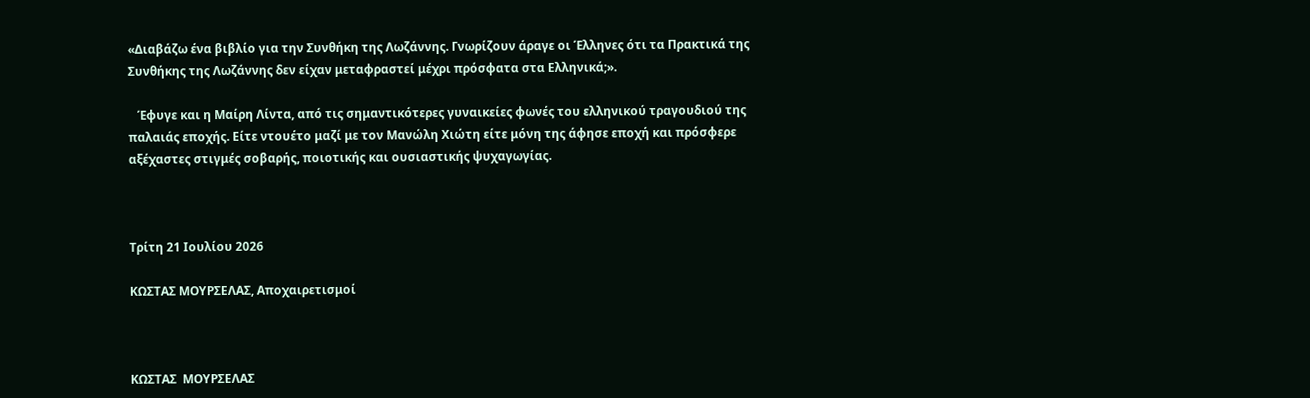«Διαβάζω ένα βιβλίο για την Συνθήκη της Λωζάννης. Γνωρίζουν άραγε οι Έλληνες ότι τα Πρακτικά της Συνθήκης της Λωζάννης δεν είχαν μεταφραστεί μέχρι πρόσφατα στα Ελληνικά;».

   Έφυγε και η Μαίρη Λίντα, από τις σημαντικότερες γυναικείες φωνές του ελληνικού τραγουδιού της παλαιάς εποχής. Είτε ντουέτο μαζί με τον Μανώλη Χιώτη είτε μόνη της άφησε εποχή και πρόσφερε αξέχαστες στιγμές σοβαρής, ποιοτικής και ουσιαστικής ψυχαγωγίας.



Τρίτη 21 Ιουλίου 2026

ΚΩΣΤΑΣ ΜΟΥΡΣΕΛΑΣ, Αποχαιρετισμοί



ΚΩΣΤΑΣ  ΜΟΥΡΣΕΛΑΣ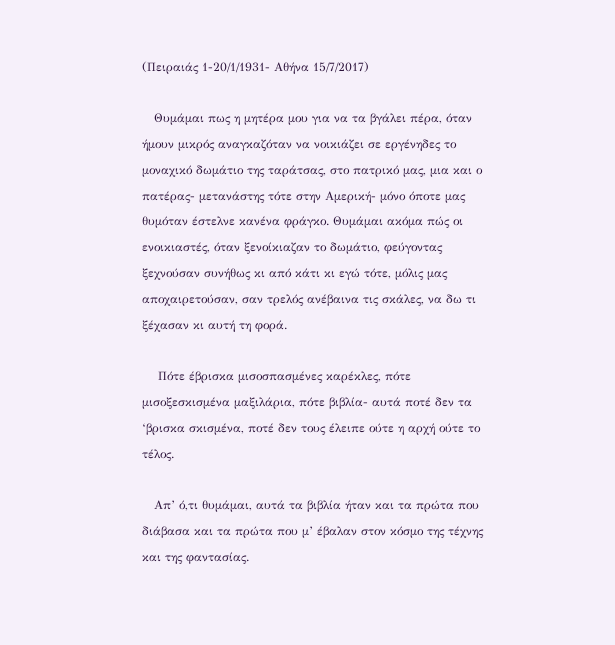(Πειραιάς 1-20/1/1931- Αθήνα 15/7/2017)

   Θυμάμαι πως η μητέρα μου για να τα βγάλει πέρα, όταν ήμουν μικρός αναγκαζόταν να νοικιάζει σε εργένηδες το μοναχικό δωμάτιο της ταράτσας, στο πατρικό μας, μια και ο πατέρας- μετανάστης τότε στην Αμερική- μόνο όποτε μας θυμόταν έστελνε κανένα φράγκο. Θυμάμαι ακόμα πώς οι ενοικιαστές, όταν ξενοίκιαζαν το δωμάτιο, φεύγοντας ξεχνούσαν συνήθως κι από κάτι κι εγώ τότε, μόλις μας αποχαιρετούσαν, σαν τρελός ανέβαινα τις σκάλες, να δω τι ξέχασαν κι αυτή τη φορά.

    Πότε έβρισκα μισοσπασμένες καρέκλες, πότε μισοξεσκισμένα μαξιλάρια, πότε βιβλία- αυτά ποτέ δεν τα ‘βρισκα σκισμένα, ποτέ δεν τους έλειπε ούτε η αρχή ούτε το τέλος.

   Απ’ ό,τι θυμάμαι, αυτά τα βιβλία ήταν και τα πρώτα που διάβασα και τα πρώτα που μ’ έβαλαν στον κόσμο της τέχνης και της φαντασίας.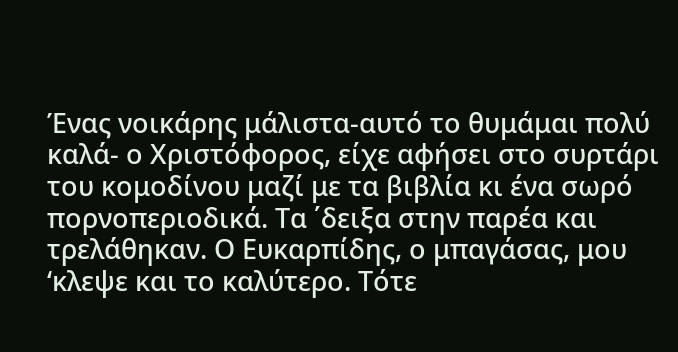Ένας νοικάρης μάλιστα-αυτό το θυμάμαι πολύ καλά- ο Χριστόφορος, είχε αφήσει στο συρτάρι του κομοδίνου μαζί με τα βιβλία κι ένα σωρό πορνοπεριοδικά. Τα ΄δειξα στην παρέα και τρελάθηκαν. Ο Ευκαρπίδης, ο μπαγάσας, μου ‘κλεψε και το καλύτερο. Τότε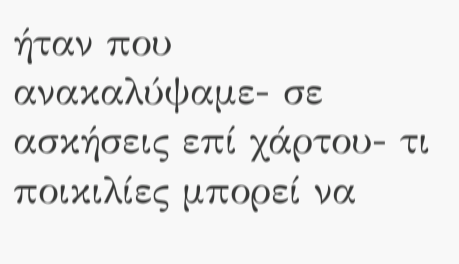ήταν που ανακαλύψαμε- σε ασκήσεις επί χάρτου- τι ποικιλίες μπορεί να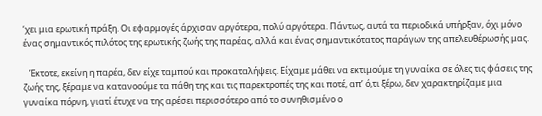‘χει μια ερωτική πράξη. Οι εφαρμογές άρχισαν αργότερα, πολύ αργότερα. Πάντως, αυτά τα περιοδικά υπήρξαν, όχι μόνο ένας σημαντικός πιλότος της ερωτικής ζωής της παρέας, αλλά και ένας σημαντικότατος παράγων της απελευθέρωσής μας.

   Έκτοτε, εκείνη η παρέα, δεν είχε ταμπού και προκαταλήψεις. Είχαμε μάθει να εκτιμούμε τη γυναίκα σε όλες τις φάσεις της ζωής της, ξέραμε να κατανοούμε τα πάθη της και τις παρεκτροπές της και ποτέ, απ’ ό,τι ξέρω, δεν χαρακτηρίζαμε μια γυναίκα πόρνη, γιατί έτυχε να της αρέσει περισσότερο από το συνηθισμένο ο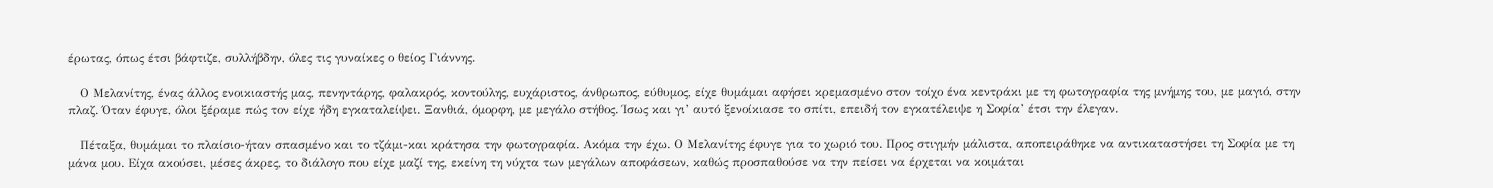έρωτας, όπως έτσι βάφτιζε, συλλήβδην, όλες τις γυναίκες ο θείος Γιάννης.

   Ο Μελανίτης, ένας άλλος ενοικιαστής μας, πενηντάρης, φαλακρός, κοντούλης, ευχάριστος, άνθρωπος, εύθυμος, είχε θυμάμαι αφήσει κρεμασμένο στον τοίχο ένα κεντράκι με τη φωτογραφία της μνήμης του, με μαγιό, στην πλαζ. Όταν έφυγε, όλοι ξέραμε πώς τον είχε ήδη εγκαταλείψει. Ξανθιά, όμορφη, με μεγάλο στήθος. Ίσως και γι’ αυτό ξενοίκιασε το σπίτι, επειδή τον εγκατέλειψε η Σοφία’ έτσι την έλεγαν.

   Πέταξα, θυμάμαι το πλαίσιο-ήταν σπασμένο και το τζάμι-και κράτησα την φωτογραφία. Ακόμα την έχω. Ο Μελανίτης έφυγε για το χωριό του. Προς στιγμήν μάλιστα, αποπειράθηκε να αντικαταστήσει τη Σοφία με τη μάνα μου. Είχα ακούσει, μέσες άκρες, το διάλογο που είχε μαζί της, εκείνη τη νύχτα των μεγάλων αποφάσεων, καθώς προσπαθούσε να την πείσει να έρχεται να κοιμάται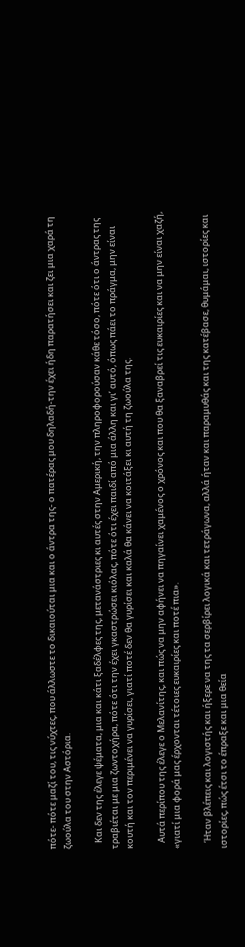πότε- πότε μαζί του, τις νύχτες, που άλλωστε το δικαιούται μια και ο άντρα της- ο πατέρας μου δηλαδή-την έχει ήδη παρατήσει και ζει μια χαρά τη ζωούλα του στην Αστόρια.

   Και δεν της έλεγε ψέματα, μια και κάτι ξαδέλφες της, μετανάστριες κι αυτές στην Αμερική, την πληροφορούσαν κάθε τόσο, πότε ότι ο άντρας της τραβιέται με μια ζωντοχήρα, πότε ότι την έχει γκαστρώσει κιόλας, πότε ότι έχει παιδί από μια άλλη και γι’ αυτό, όπως πάει το πράγμα, μην είναι κουτή και τον περιμένει να γυρίσει, γιατί ποτέ δεν θα γυρίσει και καλά θα κάνει να κοιτάξει κι αυτή τη ζωούλα της.

   Αυτά περίπου της έλεγε ο Μελανίτης, και πώς να μην αφήνει να πηγαίνει χαμένος ο χρόνος και που θα ξαναβρεί τις ευκαιρίες και να μην είναι χαζή, «γιατί μια φορά μας έρχονται τέτοιες ευκαιρίες και ποτέ πια».

   Ήταν βλέπεις και λογιστής και ήξερε να της τα σερβίρει λογικά και τετράγωνα, αλλά ήταν και παραμυθάς και της κατέβασε, θυμάμαι, ιστορίες και ιστορίες, πώς έτσι το έπραξε και μια θεία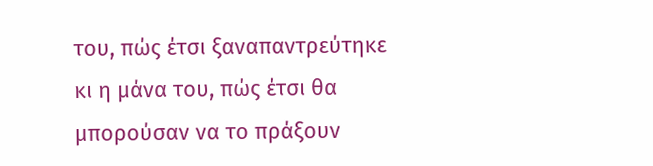του, πώς έτσι ξαναπαντρεύτηκε κι η μάνα του, πώς έτσι θα μπορούσαν να το πράξουν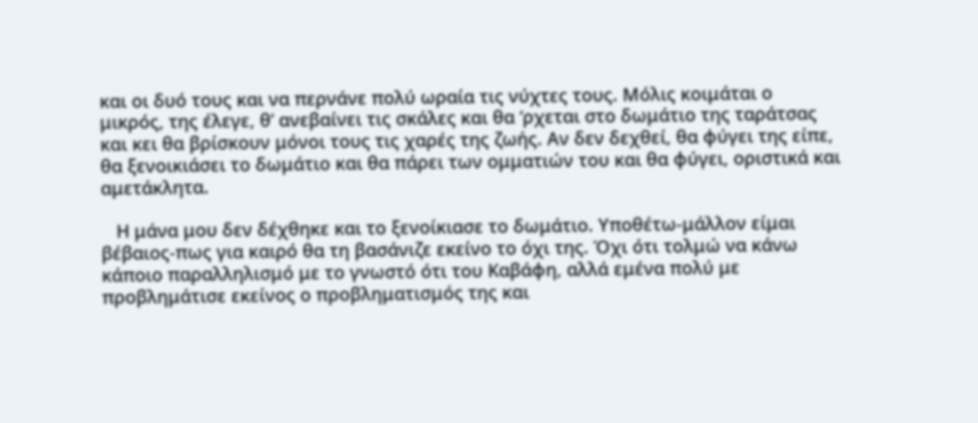και οι δυό τους και να περνάνε πολύ ωραία τις νύχτες τους. Μόλις κοιμάται ο μικρός, της έλεγε, θ’ ανεβαίνει τις σκάλες και θα ‘ρχεται στο δωμάτιο της ταράτσας και κει θα βρίσκουν μόνοι τους τις χαρές της ζωής. Αν δεν δεχθεί, θα φύγει της είπε, θα ξενοικιάσει το δωμάτιο και θα πάρει των ομματιών του και θα φύγει, οριστικά και αμετάκλητα.

   Η μάνα μου δεν δέχθηκε και το ξενοίκιασε το δωμάτιο. Υποθέτω-μάλλον είμαι βέβαιος-πως για καιρό θα τη βασάνιζε εκείνο το όχι της. Όχι ότι τολμώ να κάνω κάποιο παραλληλισμό με το γνωστό ότι του Καβάφη, αλλά εμένα πολύ με προβλημάτισε εκείνος ο προβληματισμός της και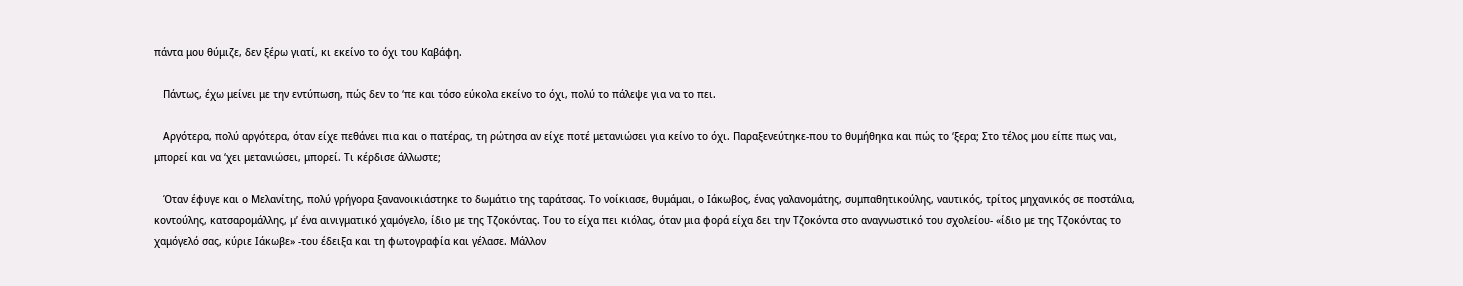πάντα μου θύμιζε, δεν ξέρω γιατί, κι εκείνο το όχι του Καβάφη.

   Πάντως, έχω μείνει με την εντύπωση, πώς δεν το ‘πε και τόσο εύκολα εκείνο το όχι, πολύ το πάλεψε για να το πει.

   Αργότερα, πολύ αργότερα, όταν είχε πεθάνει πια και ο πατέρας, τη ρώτησα αν είχε ποτέ μετανιώσει για κείνο το όχι. Παραξενεύτηκε-που το θυμήθηκα και πώς το ‘ξερα; Στο τέλος μου είπε πως ναι, μπορεί και να ‘χει μετανιώσει, μπορεί. Τι κέρδισε άλλωστε;

   Όταν έφυγε και ο Μελανίτης, πολύ γρήγορα ξανανοικιάστηκε το δωμάτιο της ταράτσας. Το νοίκιασε, θυμάμαι, ο Ιάκωβος, ένας γαλανομάτης, συμπαθητικούλης, ναυτικός, τρίτος μηχανικός σε ποστάλια, κοντούλης, κατσαρομάλλης, μ’ ένα αινιγματικό χαμόγελο, ίδιο με της Τζοκόντας. Του το είχα πει κιόλας, όταν μια φορά είχα δει την Τζοκόντα στο αναγνωστικό του σχολείου- «ίδιο με της Τζοκόντας το χαμόγελό σας, κύριε Ιάκωβε» -του έδειξα και τη φωτογραφία και γέλασε. Μάλλον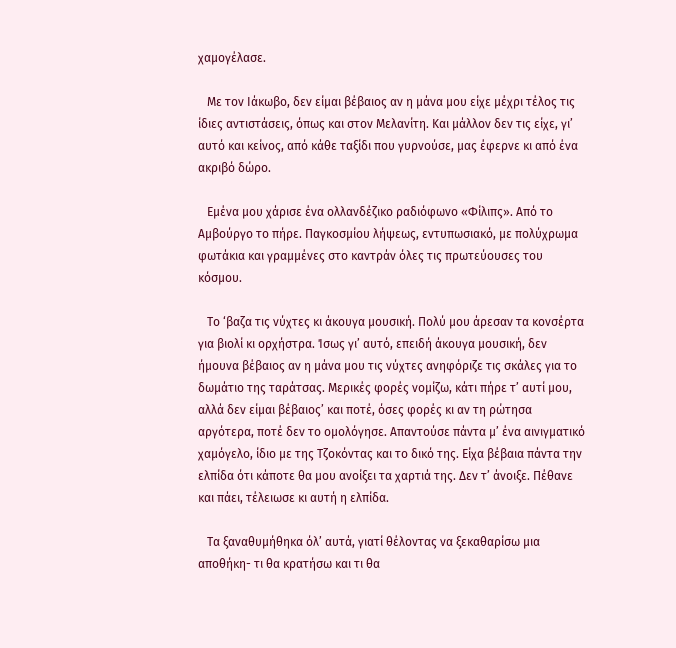χαμογέλασε.

   Με τον Ιάκωβο, δεν είμαι βέβαιος αν η μάνα μου είχε μέχρι τέλος τις ίδιες αντιστάσεις, όπως και στον Μελανίτη. Και μάλλον δεν τις είχε, γι’ αυτό και κείνος, από κάθε ταξίδι που γυρνούσε, μας έφερνε κι από ένα ακριβό δώρο.

   Εμένα μου χάρισε ένα ολλανδέζικο ραδιόφωνο «Φίλιπς». Από το Αμβούργο το πήρε. Παγκοσμίου λήψεως, εντυπωσιακό, με πολύχρωμα φωτάκια και γραμμένες στο καντράν όλες τις πρωτεύουσες του κόσμου.

   Το ‘βαζα τις νύχτες κι άκουγα μουσική. Πολύ μου άρεσαν τα κονσέρτα για βιολί κι ορχήστρα. Ίσως γι’ αυτό, επειδή άκουγα μουσική, δεν ήμουνα βέβαιος αν η μάνα μου τις νύχτες ανηφόριζε τις σκάλες για το δωμάτιο της ταράτσας. Μερικές φορές νομίζω, κάτι πήρε τ’ αυτί μου, αλλά δεν είμαι βέβαιος’ και ποτέ, όσες φορές κι αν τη ρώτησα αργότερα, ποτέ δεν το ομολόγησε. Απαντούσε πάντα μ’ ένα αινιγματικό χαμόγελο, ίδιο με της Τζοκόντας και το δικό της. Είχα βέβαια πάντα την ελπίδα ότι κάποτε θα μου ανοίξει τα χαρτιά της. Δεν τ’ άνοιξε. Πέθανε και πάει, τέλειωσε κι αυτή η ελπίδα.

   Τα ξαναθυμήθηκα όλ’ αυτά, γιατί θέλοντας να ξεκαθαρίσω μια αποθήκη- τι θα κρατήσω και τι θα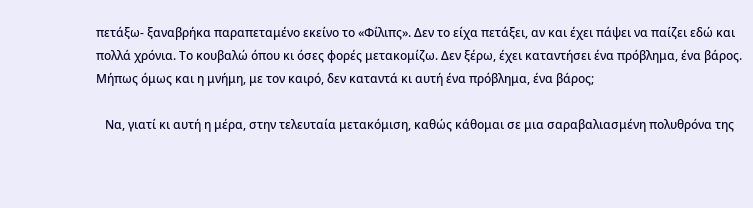πετάξω- ξαναβρήκα παραπεταμένο εκείνο το «Φίλιπς». Δεν το είχα πετάξει, αν και έχει πάψει να παίζει εδώ και πολλά χρόνια. Το κουβαλώ όπου κι όσες φορές μετακομίζω. Δεν ξέρω, έχει καταντήσει ένα πρόβλημα, ένα βάρος. Μήπως όμως και η μνήμη, με τον καιρό, δεν καταντά κι αυτή ένα πρόβλημα, ένα βάρος;

   Να, γιατί κι αυτή η μέρα, στην τελευταία μετακόμιση, καθώς κάθομαι σε μια σαραβαλιασμένη πολυθρόνα της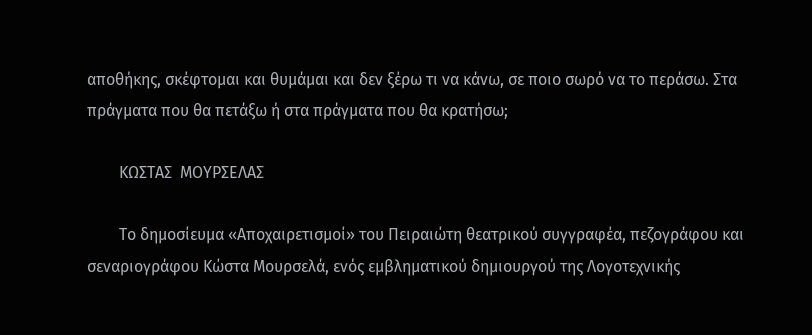αποθήκης, σκέφτομαι και θυμάμαι και δεν ξέρω τι να κάνω, σε ποιο σωρό να το περάσω. Στα πράγματα που θα πετάξω ή στα πράγματα που θα κρατήσω;

        ΚΩΣΤΑΣ  ΜΟΥΡΣΕΛΑΣ

        Το δημοσίευμα «Αποχαιρετισμοί» του Πειραιώτη θεατρικού συγγραφέα, πεζογράφου και σεναριογράφου Κώστα Μουρσελά, ενός εμβληματικού δημιουργού της Λογοτεχνικής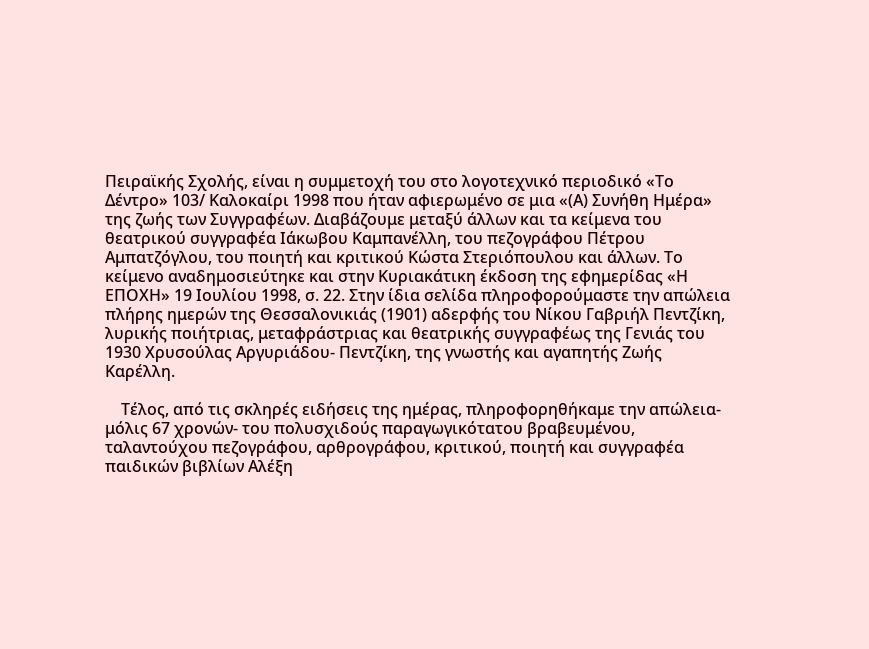Πειραϊκής Σχολής, είναι η συμμετοχή του στο λογοτεχνικό περιοδικό «Το Δέντρο» 103/ Καλοκαίρι 1998 που ήταν αφιερωμένο σε μια «(Α) Συνήθη Ημέρα» της ζωής των Συγγραφέων. Διαβάζουμε μεταξύ άλλων και τα κείμενα του θεατρικού συγγραφέα Ιάκωβου Καμπανέλλη, του πεζογράφου Πέτρου Αμπατζόγλου, του ποιητή και κριτικού Κώστα Στεριόπουλου και άλλων. Το κείμενο αναδημοσιεύτηκε και στην Κυριακάτικη έκδοση της εφημερίδας «Η ΕΠΟΧΗ» 19 Ιουλίου 1998, σ. 22. Στην ίδια σελίδα πληροφορούμαστε την απώλεια πλήρης ημερών της Θεσσαλονικιάς (1901) αδερφής του Νίκου Γαβριήλ Πεντζίκη, λυρικής ποιήτριας, μεταφράστριας και θεατρικής συγγραφέως της Γενιάς του 1930 Χρυσούλας Αργυριάδου- Πεντζίκη, της γνωστής και αγαπητής Ζωής Καρέλλη.

    Τέλος, από τις σκληρές ειδήσεις της ημέρας, πληροφορηθήκαμε την απώλεια- μόλις 67 χρονών- του πολυσχιδούς παραγωγικότατου βραβευμένου, ταλαντούχου πεζογράφου, αρθρογράφου, κριτικού, ποιητή και συγγραφέα παιδικών βιβλίων Αλέξη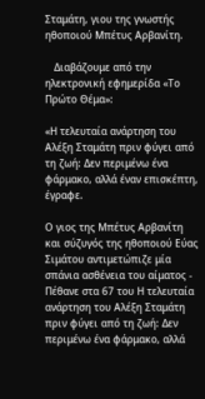Σταμάτη, γιου της γνωστής ηθοποιού Μπέτυς Αρβανίτη.

   Διαβάζουμε από την ηλεκτρονική εφημερίδα «Το Πρώτο Θέμα»:

«Η τελευταία ανάρτηση του Αλέξη Σταμάτη πριν φύγει από τη ζωή: Δεν περιμένω ένα φάρμακο, αλλά έναν επισκέπτη, έγραφε.

Ο γιος της Μπέτυς Αρβανίτη και σύζυγός της ηθοποιού Εύας Σιμάτου αντιμετώπιζε μία σπάνια ασθένεια του αίματος - Πέθανε στα 67 του Η τελευταία ανάρτηση του Αλέξη Σταμάτη πριν φύγει από τη ζωή: Δεν περιμένω ένα φάρμακο, αλλά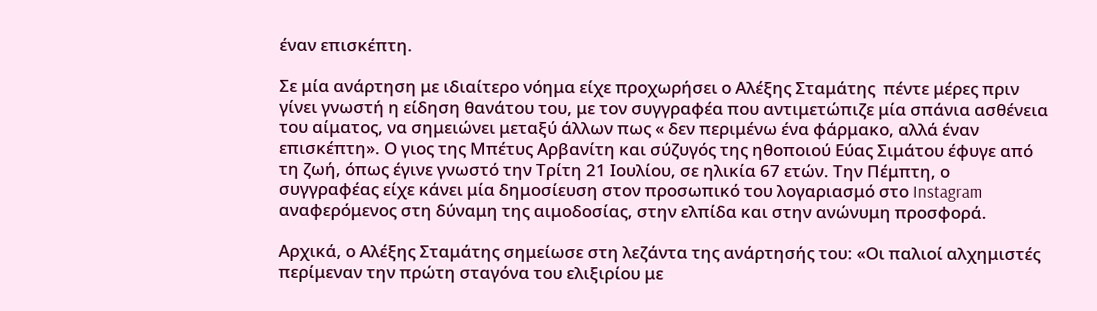έναν επισκέπτη.

Σε μία ανάρτηση με ιδιαίτερο νόημα είχε προχωρήσει ο Αλέξης Σταμάτης  πέντε μέρες πριν γίνει γνωστή η είδηση θανάτου του, με τον συγγραφέα που αντιμετώπιζε μία σπάνια ασθένεια του αίματος, να σημειώνει μεταξύ άλλων πως « δεν περιμένω ένα φάρμακο, αλλά έναν επισκέπτη». Ο γιος της Μπέτυς Αρβανίτη και σύζυγός της ηθοποιού Εύας Σιμάτου έφυγε από τη ζωή, όπως έγινε γνωστό την Τρίτη 21 Ιουλίου, σε ηλικία 67 ετών. Την Πέμπτη, ο συγγραφέας είχε κάνει μία δημοσίευση στον προσωπικό του λογαριασμό στο Instagram  αναφερόμενος στη δύναμη της αιμοδοσίας, στην ελπίδα και στην ανώνυμη προσφορά.

Αρχικά, ο Αλέξης Σταμάτης σημείωσε στη λεζάντα της ανάρτησής του: «Οι παλιοί αλχημιστές περίμεναν την πρώτη σταγόνα του ελιξιρίου με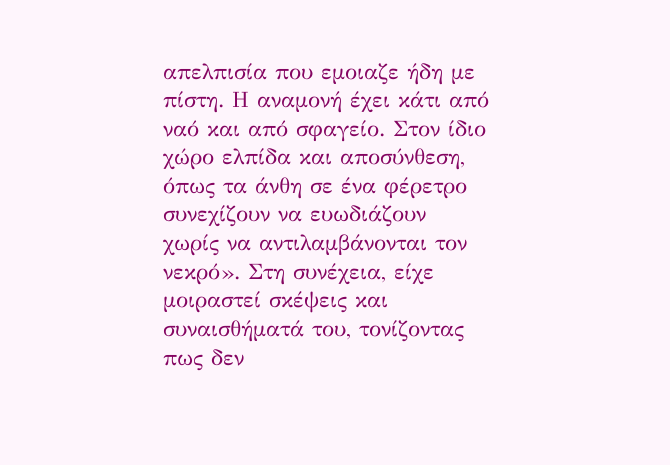απελπισία που εμοιαζε ήδη με πίστη. Η αναμονή έχει κάτι από ναό και από σφαγείο. Στον ίδιο χώρο ελπίδα και αποσύνθεση, όπως τα άνθη σε ένα φέρετρο συνεχίζουν να ευωδιάζουν χωρίς να αντιλαμβάνονται τον νεκρό». Στη συνέχεια, είχε μοιραστεί σκέψεις και συναισθήματά του, τονίζοντας πως δεν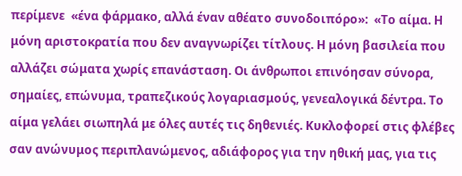περίμενε  «ένα φάρμακο, αλλά έναν αθέατο συνοδοιπόρο»:  «Το αίμα. Η μόνη αριστοκρατία που δεν αναγνωρίζει τίτλους. Η μόνη βασιλεία που αλλάζει σώματα χωρίς επανάσταση. Οι άνθρωποι επινόησαν σύνορα, σημαίες, επώνυμα, τραπεζικούς λογαριασμούς, γενεαλογικά δέντρα. Το αίμα γελάει σιωπηλά με όλες αυτές τις δηθενιές. Κυκλοφορεί στις φλέβες σαν ανώνυμος περιπλανώμενος, αδιάφορος για την ηθική μας, για τις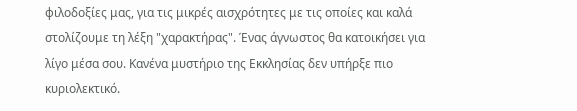φιλοδοξίες μας, για τις μικρές αισχρότητες με τις οποίες και καλά στολίζουμε τη λέξη "χαρακτήρας". Ένας άγνωστος θα κατοικήσει για λίγο μέσα σου. Κανένα μυστήριο της Εκκλησίας δεν υπήρξε πιο κυριολεκτικό.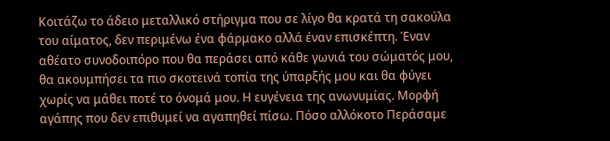Κοιτάζω το άδειο μεταλλικό στήριγμα που σε λίγο θα κρατά τη σακούλα του αίματος, δεν περιμένω ένα φάρμακο αλλά έναν επισκέπτη. Έναν αθέατο συνοδοιπόρο που θα περάσει από κάθε γωνιά του σώματός μου, θα ακουμπήσει τα πιο σκοτεινά τοπία της ύπαρξής μου και θα φύγει χωρίς να μάθει ποτέ το όνομά μου. Η ευγένεια της ανωνυμίας. Μορφή αγάπης που δεν επιθυμεί να αγαπηθεί πίσω. Πόσο αλλόκοτο Περάσαμε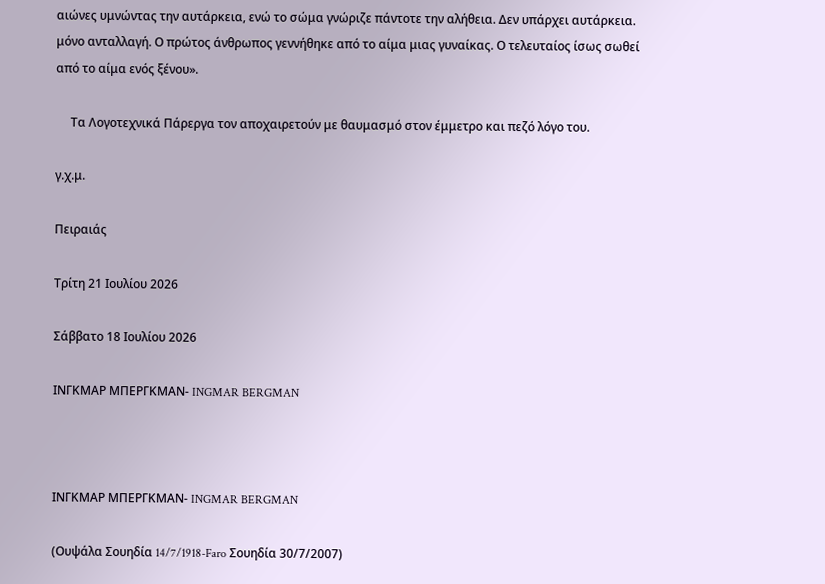αιώνες υμνώντας την αυτάρκεια, ενώ το σώμα γνώριζε πάντοτε την αλήθεια. Δεν υπάρχει αυτάρκεια. μόνο ανταλλαγή. Ο πρώτος άνθρωπος γεννήθηκε από το αίμα μιας γυναίκας. Ο τελευταίος ίσως σωθεί από το αίμα ενός ξένου».

     Τα Λογοτεχνικά Πάρεργα τον αποχαιρετούν με θαυμασμό στον έμμετρο και πεζό λόγο του.

γ.χ.μ.

Πειραιάς

Τρίτη 21 Ιουλίου 2026

Σάββατο 18 Ιουλίου 2026

ΙΝΓΚΜΑΡ ΜΠΕΡΓΚΜΑΝ- INGMAR BERGMAN



ΙΝΓΚΜΑΡ ΜΠΕΡΓΚΜΑΝ- INGMAR BERGMAN

(Ουψάλα Σουηδία 14/7/1918-Faro Σουηδία 30/7/2007)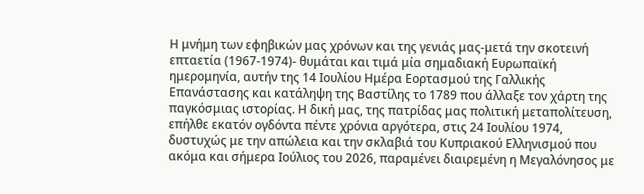Η μνήμη των εφηβικών μας χρόνων και της γενιάς μας-μετά την σκοτεινή επταετία (1967-1974)- θυμάται και τιμά μία σημαδιακή Ευρωπαϊκή ημερομηνία, αυτήν της 14 Ιουλίου Ημέρα Εορτασμού της Γαλλικής Επανάστασης και κατάληψη της Βαστίλης το 1789 που άλλαξε τον χάρτη της παγκόσμιας ιστορίας. Η δική μας, της πατρίδας μας πολιτική μεταπολίτευση, επήλθε εκατόν ογδόντα πέντε χρόνια αργότερα, στις 24 Ιουλίου 1974, δυστυχώς με την απώλεια και την σκλαβιά του Κυπριακού Ελληνισμού που ακόμα και σήμερα Ιούλιος του 2026, παραμένει διαιρεμένη η Μεγαλόνησος με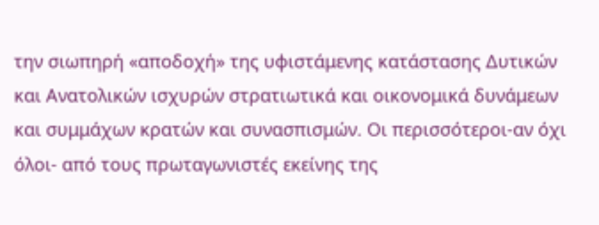την σιωπηρή «αποδοχή» της υφιστάμενης κατάστασης Δυτικών και Ανατολικών ισχυρών στρατιωτικά και οικονομικά δυνάμεων και συμμάχων κρατών και συνασπισμών. Οι περισσότεροι-αν όχι όλοι- από τους πρωταγωνιστές εκείνης της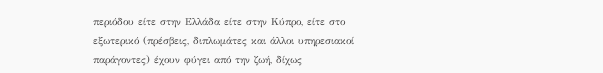περιόδου είτε στην Ελλάδα είτε στην Κύπρο, είτε στο εξωτερικό (πρέσβεις, διπλωμάτες και άλλοι υπηρεσιακοί παράγοντες) έχουν φύγει από την ζωή, δίχως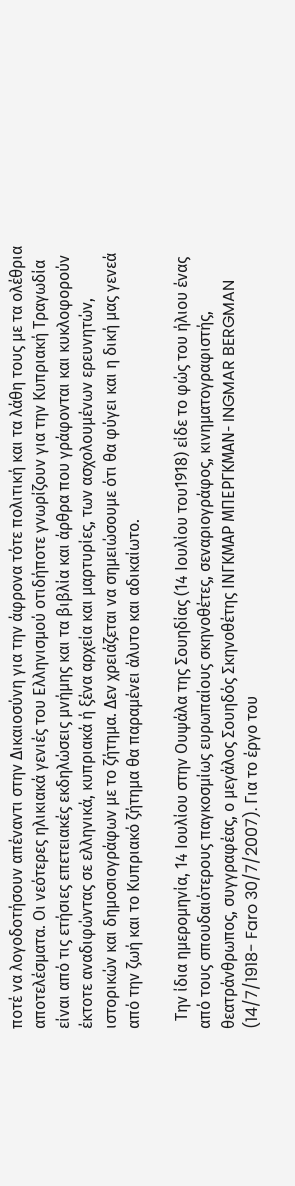ποτέ να λογοδοτήσουν απέναντι στην Δικαιοσύνη για την άφρονα τότε πολιτική και τα λάθη τους με τα ολέθρια αποτελέσματα. Οι νεότερες ηλικιακά γενιές του Ελληνισμού οτιδήποτε γνωρίζουν για την Κυπριακή Τραγωδία είναι από τις ετήσιες επετειακές εκδηλώσεις μνήμης και τα βιβλία και άρθρα που γράφονται και κυκλοφορούν έκτοτε αναδιφώντας σε ελληνικά, κυπριακά ή ξένα αρχεία και μαρτυρίες, των ασχολουμένων ερευνητών, ιστορικών και δημοσιογράφων με το ζήτημα. Δεν χρειάζεται να σημειώσουμε ότι θα φύγει και η δική μας γενεά από την ζωή και το Κυπριακό ζήτημα θα παραμένει άλυτο και αδικαίωτο.

  Την ίδια ημερομηνία, 14 Ιουλίου στην Ουψάλα της Σουηδίας (14 Ιουλίου του1918) είδε το φώς του ήλιου ένας από τους σπουδαιότερους παγκοσμίως ευρωπαίους σκηνοθέτες, σεναριογράφος, κινηματογραφιστής, θεατράνθρωπος, συγγραφέας, ο μεγάλος Σουηδός Σκηνοθέτης ΙΝΓΚΜΑΡ ΜΠΕΡΓΚΜΑΝ- INGMAR BERGMAN (14/7/1918- Faro 30/7/2007). Για το έργο του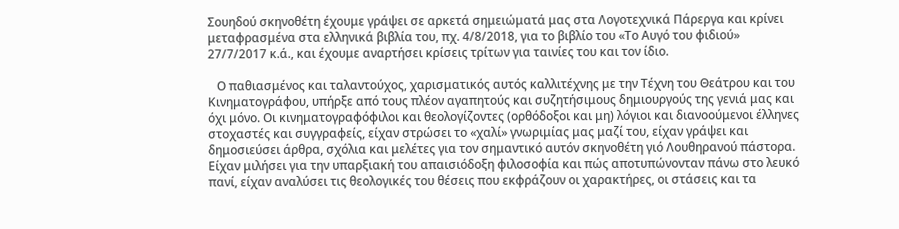Σουηδού σκηνοθέτη έχουμε γράψει σε αρκετά σημειώματά μας στα Λογοτεχνικά Πάρεργα και κρίνει μεταφρασμένα στα ελληνικά βιβλία του, πχ. 4/8/2018, για το βιβλίο του «Το Αυγό του φιδιού» 27/7/2017 κ.ά., και έχουμε αναρτήσει κρίσεις τρίτων για ταινίες του και τον ίδιο.

   Ο παθιασμένος και ταλαντούχος, χαρισματικός αυτός καλλιτέχνης με την Τέχνη του Θεάτρου και του Κινηματογράφου, υπήρξε από τους πλέον αγαπητούς και συζητήσιμους δημιουργούς της γενιά μας και όχι μόνο. Οι κινηματογραφόφιλοι και θεολογίζοντες (ορθόδοξοι και μη) λόγιοι και διανοούμενοι έλληνες στοχαστές και συγγραφείς, είχαν στρώσει το «χαλί» γνωριμίας μας μαζί του, είχαν γράψει και δημοσιεύσει άρθρα, σχόλια και μελέτες για τον σημαντικό αυτόν σκηνοθέτη γιό Λουθηρανού πάστορα. Είχαν μιλήσει για την υπαρξιακή του απαισιόδοξη φιλοσοφία και πώς αποτυπώνονταν πάνω στο λευκό πανί, είχαν αναλύσει τις θεολογικές του θέσεις που εκφράζουν οι χαρακτήρες, οι στάσεις και τα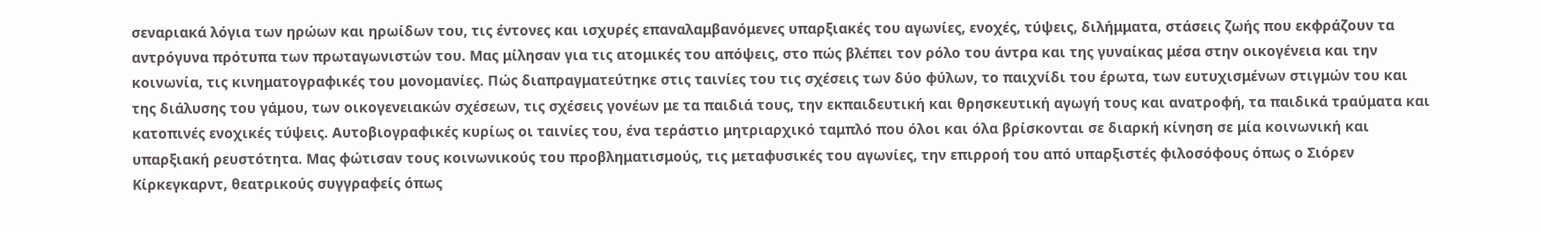σεναριακά λόγια των ηρώων και ηρωίδων του, τις έντονες και ισχυρές επαναλαμβανόμενες υπαρξιακές του αγωνίες, ενοχές, τύψεις, διλήμματα, στάσεις ζωής που εκφράζουν τα αντρόγυνα πρότυπα των πρωταγωνιστών του. Μας μίλησαν για τις ατομικές του απόψεις, στο πώς βλέπει τον ρόλο του άντρα και της γυναίκας μέσα στην οικογένεια και την κοινωνία, τις κινηματογραφικές του μονομανίες. Πώς διαπραγματεύτηκε στις ταινίες του τις σχέσεις των δύο φύλων, το παιχνίδι του έρωτα, των ευτυχισμένων στιγμών του και της διάλυσης του γάμου, των οικογενειακών σχέσεων, τις σχέσεις γονέων με τα παιδιά τους, την εκπαιδευτική και θρησκευτική αγωγή τους και ανατροφή, τα παιδικά τραύματα και κατοπινές ενοχικές τύψεις. Αυτοβιογραφικές κυρίως οι ταινίες του, ένα τεράστιο μητριαρχικό ταμπλό που όλοι και όλα βρίσκονται σε διαρκή κίνηση σε μία κοινωνική και υπαρξιακή ρευστότητα. Μας φώτισαν τους κοινωνικούς του προβληματισμούς, τις μεταφυσικές του αγωνίες, την επιρροή του από υπαρξιστές φιλοσόφους όπως ο Σιόρεν Κίρκεγκαρντ, θεατρικούς συγγραφείς όπως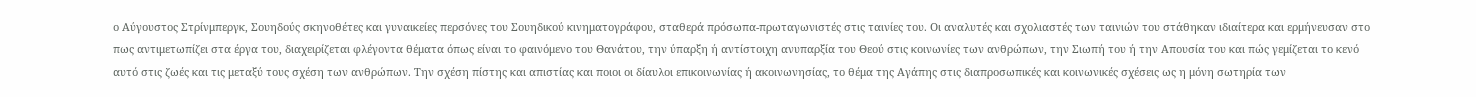ο Αύγουστος Στρίνμπεργκ, Σουηδούς σκηνοθέτες και γυναικείες περσόνες του Σουηδικού κινηματογράφου, σταθερά πρόσωπα-πρωταγωνιστές στις ταινίες του. Οι αναλυτές και σχολιαστές των ταινιών του στάθηκαν ιδιαίτερα και ερμήνευσαν στο πως αντιμετωπίζει στα έργα του, διαχειρίζεται φλέγοντα θέματα όπως είναι το φαινόμενο του Θανάτου, την ύπαρξη ή αντίστοιχη ανυπαρξία του Θεού στις κοινωνίες των ανθρώπων, την Σιωπή του ή την Απουσία του και πώς γεμίζεται το κενό αυτό στις ζωές και τις μεταξύ τους σχέση των ανθρώπων. Την σχέση πίστης και απιστίας και ποιοι οι δίαυλοι επικοινωνίας ή ακοινωνησίας, το θέμα της Αγάπης στις διαπροσωπικές και κοινωνικές σχέσεις ως η μόνη σωτηρία των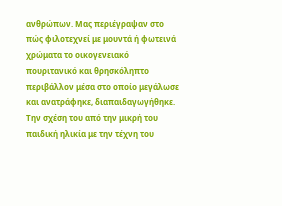ανθρώπων. Μας περιέγραψαν στο πώς φιλοτεχνεί με μουντά ή φωτεινά χρώματα το οικογενειακό πουριτανικό και θρησκόληπτο περιβάλλον μέσα στο οποίο μεγάλωσε και ανατράφηκε, διαπαιδαγωγήθηκε. Την σχέση του από την μικρή του παιδική ηλικία με την τέχνη του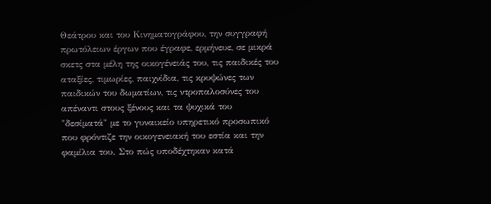Θεάτρου και του Κινηματογράφου, την συγγραφή πρωτόλειων έργων που έγραφε, ερμήνευε, σε μικρά σκετς στα μέλη της οικογένειάς του, τις παιδικές του αταξίες, τιμωρίες, παιχνίδια, τις κρυψώνες των παιδικών του δωματίων, τις ντροπαλοσύνες του απέναντι στους ξένους και τα ψυχικά του "δεσίματά" με το γυναικείο υπηρετικό προσωπικό που φρόντιζε την οικογενειακή του εστία και την φαμίλια του. Στο πώς υποδέχτηκαν κατά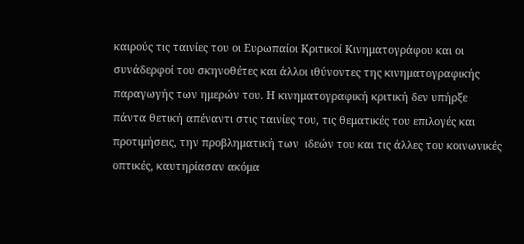καιρούς τις ταινίες του οι Ευρωπαίοι Κριτικοί Κινηματογράφου και οι συνάδερφοί του σκηνοθέτες και άλλοι ιθύνοντες της κινηματογραφικής παραγωγής των ημερών του. Η κινηματογραφική κριτική δεν υπήρξε πάντα θετική απέναντι στις ταινίες του, τις θεματικές του επιλογές και προτιμήσεις, την προβληματική των  ιδεών του και τις άλλες του κοινωνικές οπτικές, καυτηρίασαν ακόμα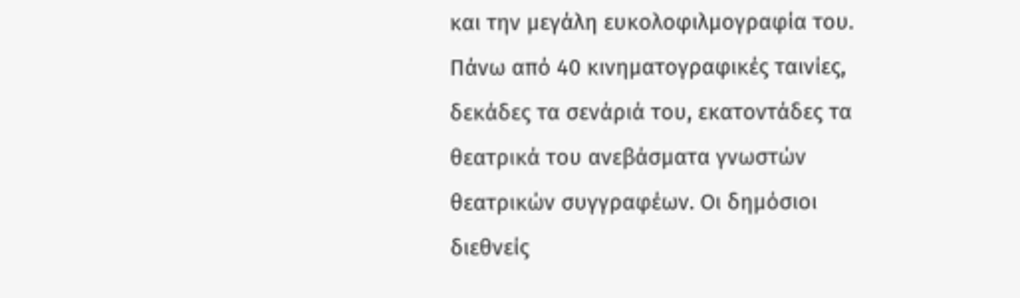και την μεγάλη ευκολοφιλμογραφία του. Πάνω από 40 κινηματογραφικές ταινίες, δεκάδες τα σενάριά του, εκατοντάδες τα θεατρικά του ανεβάσματα γνωστών θεατρικών συγγραφέων. Οι δημόσιοι διεθνείς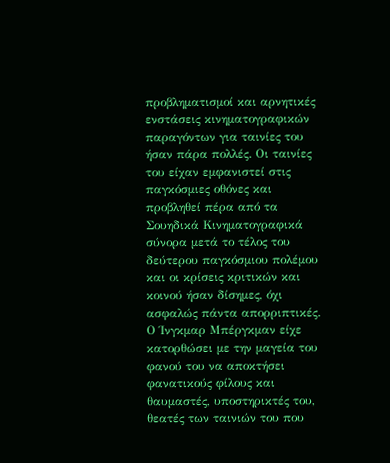προβληματισμοί και αρνητικές ενστάσεις κινηματογραφικών παραγόντων για ταινίες του ήσαν πάρα πολλές. Οι ταινίες του είχαν εμφανιστεί στις παγκόσμιες οθόνες και προβληθεί πέρα από τα Σουηδικά Κινηματογραφικά σύνορα μετά το τέλος του δεύτερου παγκόσμιου πολέμου και οι κρίσεις κριτικών και κοινού ήσαν δίσημες, όχι ασφαλώς πάντα απορριπτικές. Ο Ίνγκμαρ Μπέργκμαν είχε κατορθώσει με την μαγεία του φανού του να αποκτήσει φανατικούς φίλους και θαυμαστές, υποστηρικτές του, θεατές των ταινιών του που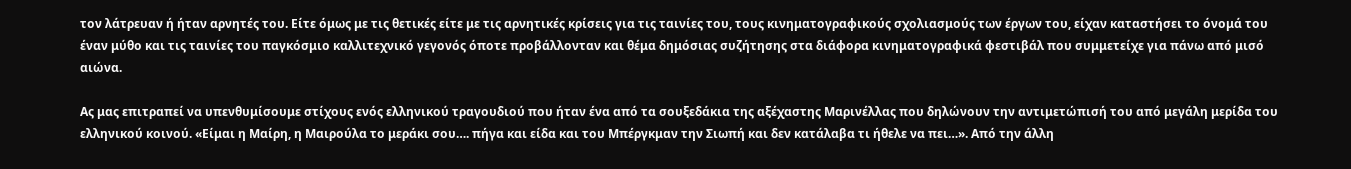τον λάτρευαν ή ήταν αρνητές του. Είτε όμως με τις θετικές είτε με τις αρνητικές κρίσεις για τις ταινίες του, τους κινηματογραφικούς σχολιασμούς των έργων του, είχαν καταστήσει το όνομά του έναν μύθο και τις ταινίες του παγκόσμιο καλλιτεχνικό γεγονός όποτε προβάλλονταν και θέμα δημόσιας συζήτησης στα διάφορα κινηματογραφικά φεστιβάλ που συμμετείχε για πάνω από μισό αιώνα.

Ας μας επιτραπεί να υπενθυμίσουμε στίχους ενός ελληνικού τραγουδιού που ήταν ένα από τα σουξεδάκια της αξέχαστης Μαρινέλλας που δηλώνουν την αντιμετώπισή του από μεγάλη μερίδα του ελληνικού κοινού. «Είμαι η Μαίρη, η Μαιρούλα το μεράκι σου…. πήγα και είδα και του Μπέργκμαν την Σιωπή και δεν κατάλαβα τι ήθελε να πει…». Από την άλλη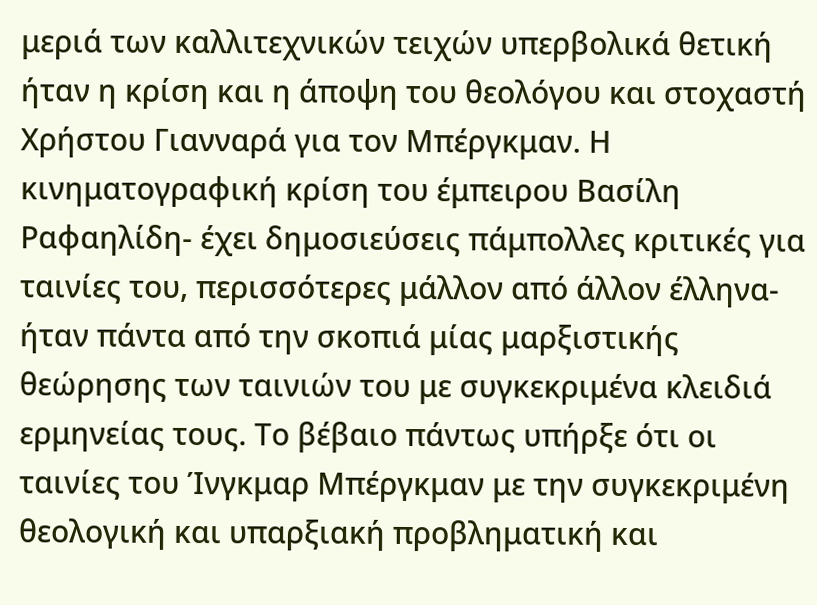μεριά των καλλιτεχνικών τειχών υπερβολικά θετική ήταν η κρίση και η άποψη του θεολόγου και στοχαστή Χρήστου Γιανναρά για τον Μπέργκμαν. Η κινηματογραφική κρίση του έμπειρου Βασίλη Ραφαηλίδη- έχει δημοσιεύσεις πάμπολλες κριτικές για ταινίες του, περισσότερες μάλλον από άλλον έλληνα- ήταν πάντα από την σκοπιά μίας μαρξιστικής θεώρησης των ταινιών του με συγκεκριμένα κλειδιά ερμηνείας τους. Το βέβαιο πάντως υπήρξε ότι οι ταινίες του Ίνγκμαρ Μπέργκμαν με την συγκεκριμένη θεολογική και υπαρξιακή προβληματική και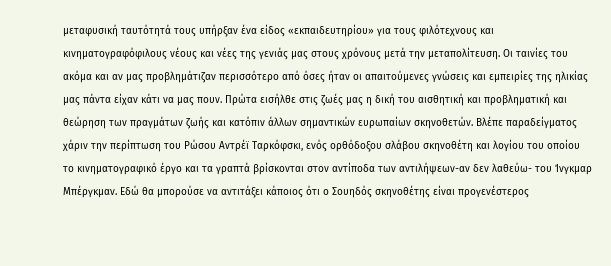μεταφυσική ταυτότητά τους υπήρξαν ένα είδος «εκπαιδευτηρίου» για τους φιλότεχνους και κινηματογραφόφιλους νέους και νέες της γενιάς μας στους χρόνους μετά την μεταπολίτευση. Οι ταινίες του ακόμα και αν μας προβλημάτιζαν περισσότερο από όσες ήταν οι απαιτούμενες γνώσεις και εμπειρίες της ηλικίας μας πάντα είχαν κάτι να μας πουν. Πρώτα εισήλθε στις ζωές μας η δική του αισθητική και προβληματική και θεώρηση των πραγμάτων ζωής και κατόπιν άλλων σημαντικών ευρωπαίων σκηνοθετών. Βλέπε παραδείγματος χάριν την περίπτωση του Ρώσου Αντρέϊ Ταρκόφσκι, ενός ορθόδοξου σλάβου σκηνοθέτη και λογίου του οποίου το κινηματογραφικό έργο και τα γραπτά βρίσκονται στον αντίποδα των αντιλήψεων-αν δεν λαθεύω- του Ίνγκμαρ Μπέργκμαν. Εδώ θα μπορούσε να αντιτάξει κάποιος ότι ο Σουηδός σκηνοθέτης είναι προγενέστερος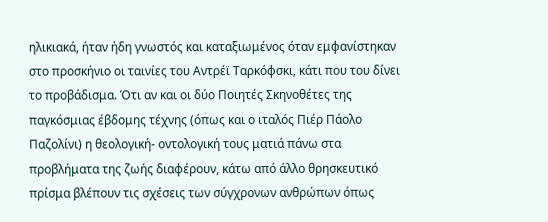ηλικιακά, ήταν ήδη γνωστός και καταξιωμένος όταν εμφανίστηκαν στο προσκήνιο οι ταινίες του Αντρέϊ Ταρκόφσκι, κάτι που του δίνει το προβάδισμα. Ότι αν και οι δύο Ποιητές Σκηνοθέτες της παγκόσμιας έβδομης τέχνης (όπως και ο ιταλός Πιέρ Πάολο Παζολίνι) η θεολογική- οντολογική τους ματιά πάνω στα προβλήματα της ζωής διαφέρουν, κάτω από άλλο θρησκευτικό πρίσμα βλέπουν τις σχέσεις των σύγχρονων ανθρώπων όπως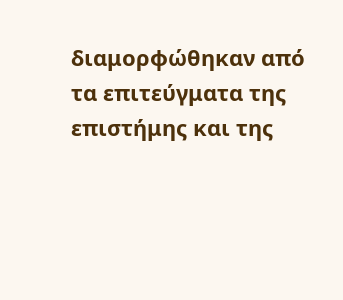διαμορφώθηκαν από τα επιτεύγματα της επιστήμης και της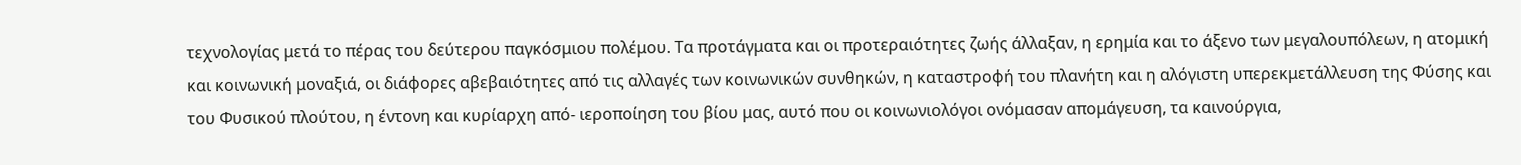τεχνολογίας μετά το πέρας του δεύτερου παγκόσμιου πολέμου. Τα προτάγματα και οι προτεραιότητες ζωής άλλαξαν, η ερημία και το άξενο των μεγαλουπόλεων, η ατομική και κοινωνική μοναξιά, οι διάφορες αβεβαιότητες από τις αλλαγές των κοινωνικών συνθηκών, η καταστροφή του πλανήτη και η αλόγιστη υπερεκμετάλλευση της Φύσης και του Φυσικού πλούτου, η έντονη και κυρίαρχη από- ιεροποίηση του βίου μας, αυτό που οι κοινωνιολόγοι ονόμασαν απομάγευση, τα καινούργια,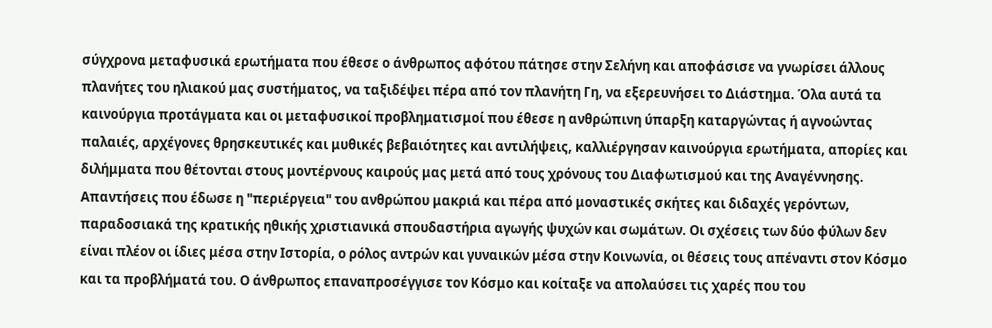σύγχρονα μεταφυσικά ερωτήματα που έθεσε ο άνθρωπος αφότου πάτησε στην Σελήνη και αποφάσισε να γνωρίσει άλλους πλανήτες του ηλιακού μας συστήματος, να ταξιδέψει πέρα από τον πλανήτη Γη, να εξερευνήσει το Διάστημα. Όλα αυτά τα καινούργια προτάγματα και οι μεταφυσικοί προβληματισμοί που έθεσε η ανθρώπινη ύπαρξη καταργώντας ή αγνοώντας παλαιές, αρχέγονες θρησκευτικές και μυθικές βεβαιότητες και αντιλήψεις, καλλιέργησαν καινούργια ερωτήματα, απορίες και διλήμματα που θέτονται στους μοντέρνους καιρούς μας μετά από τους χρόνους του Διαφωτισμού και της Αναγέννησης. Απαντήσεις που έδωσε η "περιέργεια" του ανθρώπου μακριά και πέρα από μοναστικές σκήτες και διδαχές γερόντων, παραδοσιακά της κρατικής ηθικής χριστιανικά σπουδαστήρια αγωγής ψυχών και σωμάτων. Οι σχέσεις των δύο φύλων δεν είναι πλέον οι ίδιες μέσα στην Ιστορία, ο ρόλος αντρών και γυναικών μέσα στην Κοινωνία, οι θέσεις τους απέναντι στον Κόσμο και τα προβλήματά του. Ο άνθρωπος επαναπροσέγγισε τον Κόσμο και κοίταξε να απολαύσει τις χαρές που του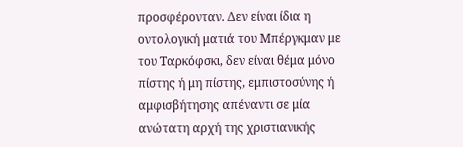προσφέρονταν. Δεν είναι ίδια η οντολογική ματιά του Μπέργκμαν με του Ταρκόφσκι, δεν είναι θέμα μόνο πίστης ή μη πίστης, εμπιστοσύνης ή αμφισβήτησης απέναντι σε μία ανώτατη αρχή της χριστιανικής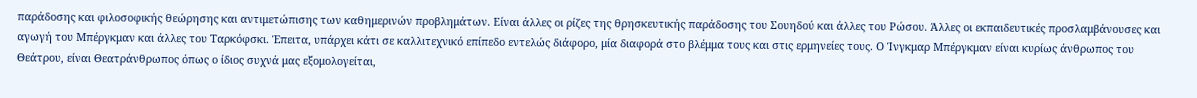παράδοσης και φιλοσοφικής θεώρησης και αντιμετώπισης των καθημερινών προβλημάτων. Είναι άλλες οι ρίζες της θρησκευτικής παράδοσης του Σουηδού και άλλες του Ρώσου. Άλλες οι εκπαιδευτικές προσλαμβάνουσες και αγωγή του Μπέργκμαν και άλλες του Ταρκόφσκι. Έπειτα, υπάρχει κάτι σε καλλιτεχνικό επίπεδο εντελώς διάφορο, μία διαφορά στο βλέμμα τους και στις ερμηνείες τους. Ο Ίνγκμαρ Μπέργκμαν είναι κυρίως άνθρωπος του Θεάτρου, είναι Θεατράνθρωπος όπως ο ίδιος συχνά μας εξομολογείται,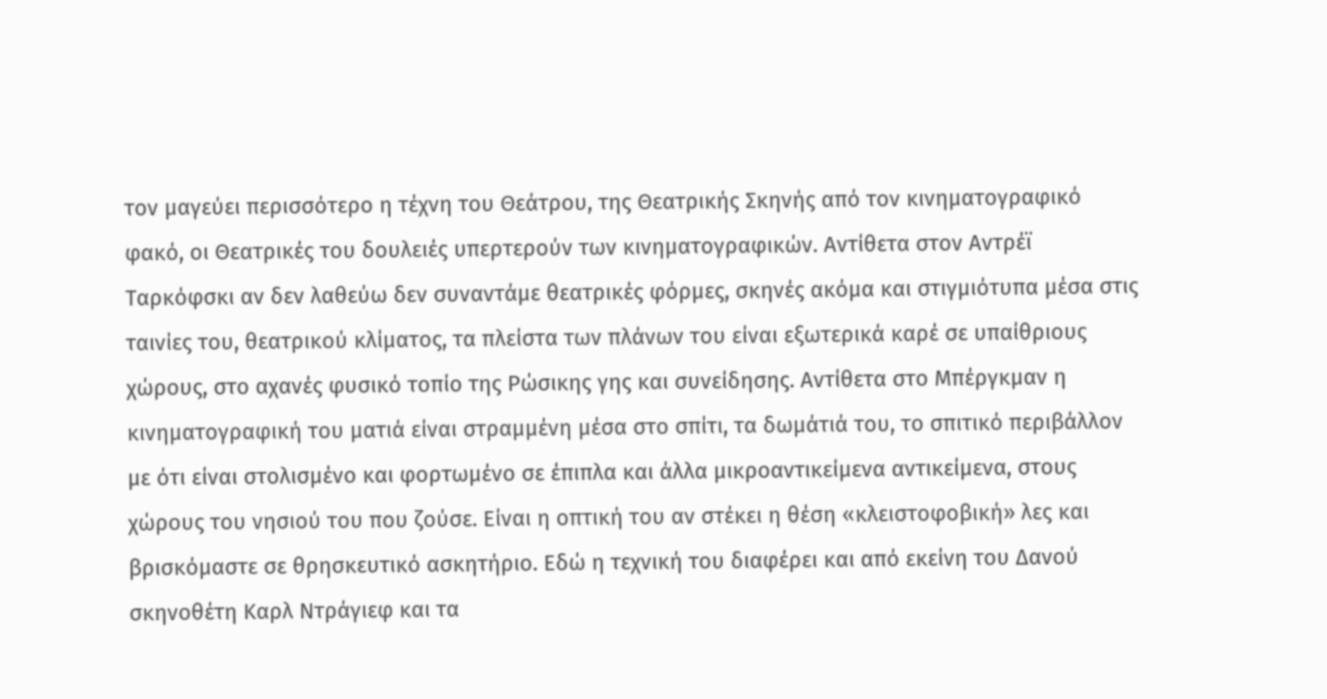τον μαγεύει περισσότερο η τέχνη του Θεάτρου, της Θεατρικής Σκηνής από τον κινηματογραφικό φακό, οι Θεατρικές του δουλειές υπερτερούν των κινηματογραφικών. Αντίθετα στον Αντρέϊ Ταρκόφσκι αν δεν λαθεύω δεν συναντάμε θεατρικές φόρμες, σκηνές ακόμα και στιγμιότυπα μέσα στις ταινίες του, θεατρικού κλίματος, τα πλείστα των πλάνων του είναι εξωτερικά καρέ σε υπαίθριους χώρους, στο αχανές φυσικό τοπίο της Ρώσικης γης και συνείδησης. Αντίθετα στο Μπέργκμαν η κινηματογραφική του ματιά είναι στραμμένη μέσα στο σπίτι, τα δωμάτιά του, το σπιτικό περιβάλλον με ότι είναι στολισμένο και φορτωμένο σε έπιπλα και άλλα μικροαντικείμενα αντικείμενα, στους χώρους του νησιού του που ζούσε. Είναι η οπτική του αν στέκει η θέση «κλειστοφοβική» λες και βρισκόμαστε σε θρησκευτικό ασκητήριο. Εδώ η τεχνική του διαφέρει και από εκείνη του Δανού σκηνοθέτη Καρλ Ντράγιεφ και τα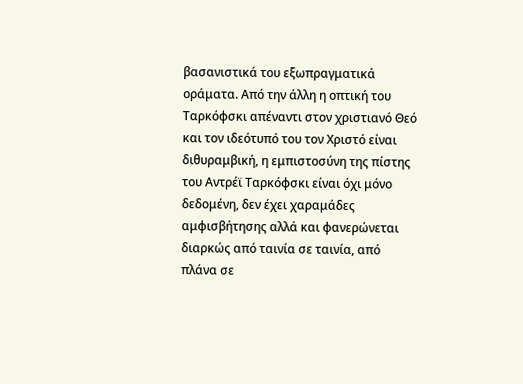βασανιστικά του εξωπραγματικά οράματα. Από την άλλη η οπτική του Ταρκόφσκι απέναντι στον χριστιανό Θεό και τον ιδεότυπό του τον Χριστό είναι διθυραμβική, η εμπιστοσύνη της πίστης του Αντρέϊ Ταρκόφσκι είναι όχι μόνο δεδομένη, δεν έχει χαραμάδες αμφισβήτησης αλλά και φανερώνεται διαρκώς από ταινία σε ταινία, από πλάνα σε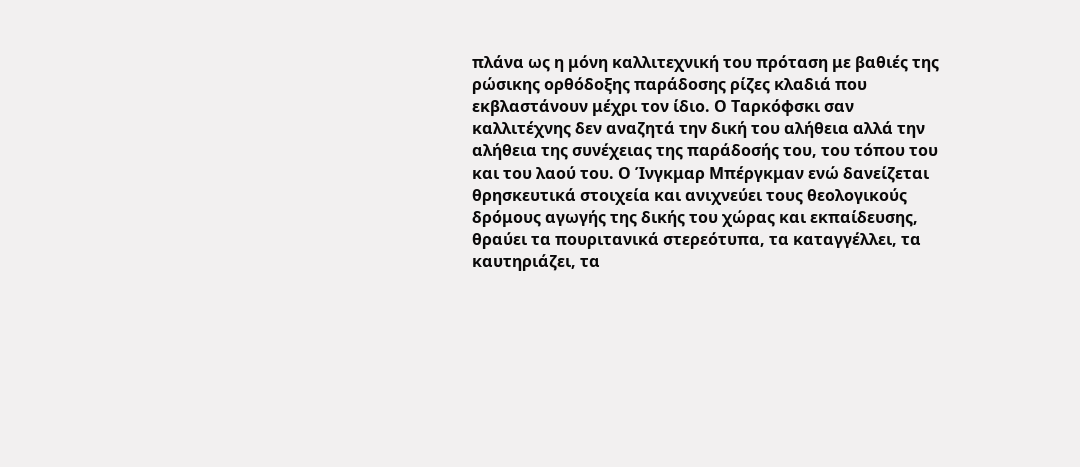πλάνα ως η μόνη καλλιτεχνική του πρόταση με βαθιές της ρώσικης ορθόδοξης παράδοσης ρίζες κλαδιά που εκβλαστάνουν μέχρι τον ίδιο. Ο Ταρκόφσκι σαν καλλιτέχνης δεν αναζητά την δική του αλήθεια αλλά την αλήθεια της συνέχειας της παράδοσής του, του τόπου του και του λαού του. Ο Ίνγκμαρ Μπέργκμαν ενώ δανείζεται θρησκευτικά στοιχεία και ανιχνεύει τους θεολογικούς δρόμους αγωγής της δικής του χώρας και εκπαίδευσης, θραύει τα πουριτανικά στερεότυπα, τα καταγγέλλει, τα καυτηριάζει, τα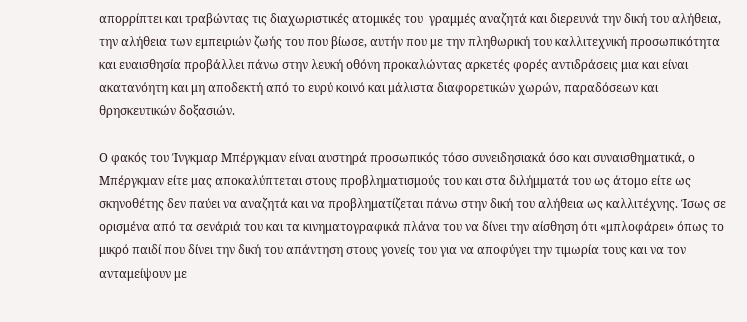απορρίπτει και τραβώντας τις διαχωριστικές ατομικές του  γραμμές αναζητά και διερευνά την δική του αλήθεια, την αλήθεια των εμπειριών ζωής του που βίωσε, αυτήν που με την πληθωρική του καλλιτεχνική προσωπικότητα και ευαισθησία προβάλλει πάνω στην λευκή οθόνη προκαλώντας αρκετές φορές αντιδράσεις μια και είναι ακατανόητη και μη αποδεκτή από το ευρύ κοινό και μάλιστα διαφορετικών χωρών, παραδόσεων και θρησκευτικών δοξασιών.

Ο φακός του Ίνγκμαρ Μπέργκμαν είναι αυστηρά προσωπικός τόσο συνειδησιακά όσο και συναισθηματικά, ο Μπέργκμαν είτε μας αποκαλύπτεται στους προβληματισμούς του και στα διλήμματά του ως άτομο είτε ως σκηνοθέτης δεν παύει να αναζητά και να προβληματίζεται πάνω στην δική του αλήθεια ως καλλιτέχνης. Ίσως σε ορισμένα από τα σενάριά του και τα κινηματογραφικά πλάνα του να δίνει την αίσθηση ότι «μπλοφάρει» όπως το μικρό παιδί που δίνει την δική του απάντηση στους γονείς του για να αποφύγει την τιμωρία τους και να τον ανταμείψουν με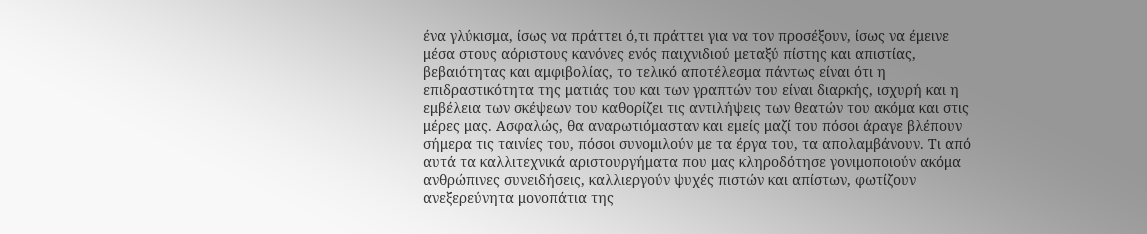ένα γλύκισμα, ίσως να πράττει ό,τι πράττει για να τον προσέξουν, ίσως να έμεινε μέσα στους αόριστους κανόνες ενός παιχνιδιού μεταξύ πίστης και απιστίας, βεβαιότητας και αμφιβολίας, το τελικό αποτέλεσμα πάντως είναι ότι η επιδραστικότητα της ματιάς του και των γραπτών του είναι διαρκής, ισχυρή και η εμβέλεια των σκέψεων του καθορίζει τις αντιλήψεις των θεατών του ακόμα και στις μέρες μας. Ασφαλώς, θα αναρωτιόμασταν και εμείς μαζί του πόσοι άραγε βλέπουν σήμερα τις ταινίες του, πόσοι συνομιλούν με τα έργα του, τα απολαμβάνουν. Τι από αυτά τα καλλιτεχνικά αριστουργήματα που μας κληροδότησε γονιμοποιούν ακόμα ανθρώπινες συνειδήσεις, καλλιεργούν ψυχές πιστών και απίστων, φωτίζουν ανεξερεύνητα μονοπάτια της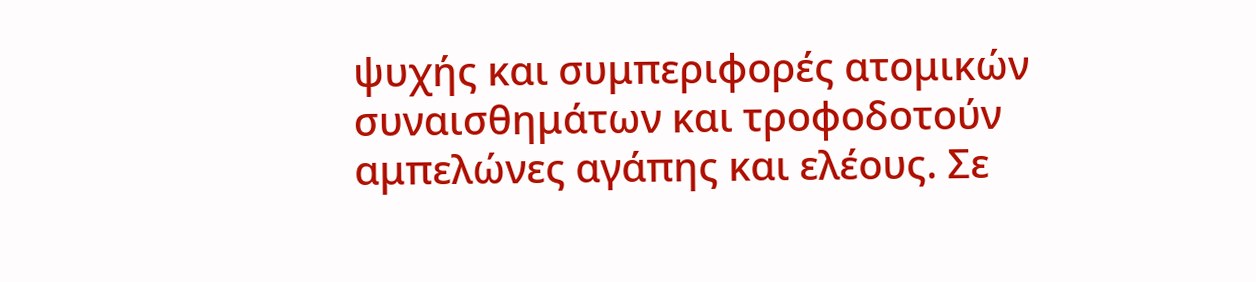ψυχής και συμπεριφορές ατομικών συναισθημάτων και τροφοδοτούν αμπελώνες αγάπης και ελέους. Σε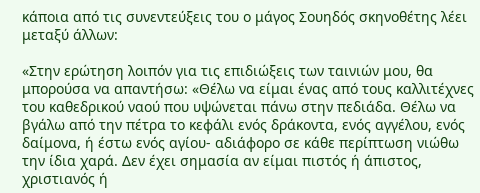κάποια από τις συνεντεύξεις του ο μάγος Σουηδός σκηνοθέτης λέει μεταξύ άλλων:

«Στην ερώτηση λοιπόν για τις επιδιώξεις των ταινιών μου, θα μπορούσα να απαντήσω: «Θέλω να είμαι ένας από τους καλλιτέχνες του καθεδρικού ναού που υψώνεται πάνω στην πεδιάδα. Θέλω να βγάλω από την πέτρα το κεφάλι ενός δράκοντα, ενός αγγέλου, ενός δαίμονα, ή έστω ενός αγίου- αδιάφορο σε κάθε περίπτωση νιώθω την ίδια χαρά. Δεν έχει σημασία αν είμαι πιστός ή άπιστος, χριστιανός ή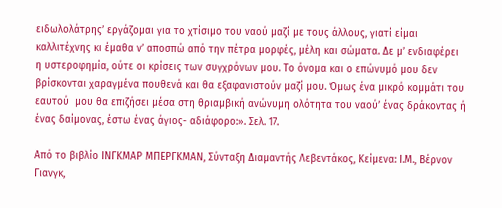ειδωλολάτρης’ εργάζομαι για το χτίσιμο του ναού μαζί με τους άλλους, γιατί είμαι καλλιτέχνης κι έμαθα ν’ αποσπώ από την πέτρα μορφές, μέλη και σώματα. Δε μ’ ενδιαφέρει η υστεροφημία, ούτε οι κρίσεις των συγχρόνων μου. Το όνομα και ο επώνυμό μου δεν βρίσκονται χαραγμένα πουθενά και θα εξαφανιστούν μαζί μου. Όμως ένα μικρό κομμάτι του εαυτού  μου θα επιζήσει μέσα στη θριαμβική ανώνυμη ολότητα του ναού’ ένας δράκοντας ή ένας δαίμονας, έστω ένας άγιος- αδιάφορο:». Σελ. 17.

Από το βιβλίο ΙΝΓΚΜΑΡ ΜΠΕΡΓΚΜΑΝ, Σύνταξη Διαμαντής Λεβεντάκος, Κείμενα: Ι.Μ., Βέρνον Γιανγκ,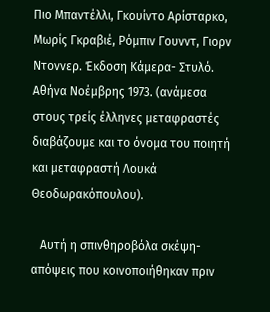Πιο Μπαντέλλι, Γκουίντο Αρίσταρκο, Μωρίς Γκραβιέ, Ρόμπιν Γουνντ, Γιορν Ντοννερ. Έκδοση Κάμερα- Στυλό. Αθήνα Νοέμβρης 1973. (ανάμεσα στους τρείς έλληνες μεταφραστές διαβάζουμε και το όνομα του ποιητή και μεταφραστή Λουκά Θεοδωρακόπουλου).

   Αυτή η σπινθηροβόλα σκέψη-απόψεις που κοινοποιήθηκαν πριν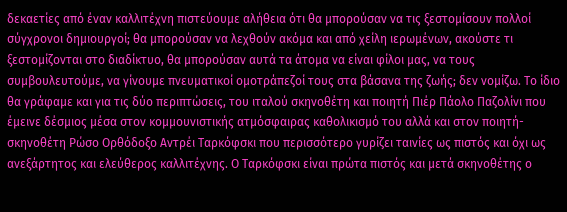δεκαετίες από έναν καλλιτέχνη πιστεύουμε αλήθεια ότι θα μπορούσαν να τις ξεστομίσουν πολλοί σύγχρονοι δημιουργοί; θα μπορούσαν να λεχθούν ακόμα και από χείλη ιερωμένων, ακούστε τι ξεστομίζονται στο διαδίκτυο, θα μπορούσαν αυτά τα άτομα να είναι φίλοι μας, να τους συμβουλευτούμε, να γίνουμε πνευματικοί ομοτράπεζοί τους στα βάσανα της ζωής; δεν νομίζω. Το ίδιο θα γράφαμε και για τις δύο περιπτώσεις, του ιταλού σκηνοθέτη και ποιητή Πιέρ Πάολο Παζολίνι που έμεινε δέσμιος μέσα στον κομμουνιστικής ατμόσφαιρας καθολικισμό του αλλά και στον ποιητή- σκηνοθέτη Ρώσο Ορθόδοξο Αντρέι Ταρκόφσκι που περισσότερο γυρίζει ταινίες ως πιστός και όχι ως ανεξάρτητος και ελεύθερος καλλιτέχνης. Ο Ταρκόφσκι είναι πρώτα πιστός και μετά σκηνοθέτης ο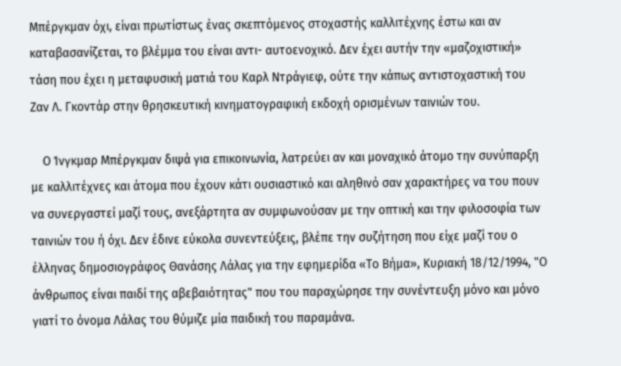Μπέργκμαν όχι, είναι πρωτίστως ένας σκεπτόμενος στοχαστής καλλιτέχνης έστω και αν καταβασανίζεται, το βλέμμα του είναι αντι- αυτοενοχικό. Δεν έχει αυτήν την «μαζοχιστική» τάση που έχει η μεταφυσική ματιά του Καρλ Ντράγιεφ, ούτε την κάπως αντιστοχαστική του Ζαν Λ. Γκοντάρ στην θρησκευτική κινηματογραφική εκδοχή ορισμένων ταινιών του.

    Ο Ίνγκμαρ Μπέργκμαν διψά για επικοινωνία, λατρεύει αν και μοναχικό άτομο την συνύπαρξη με καλλιτέχνες και άτομα που έχουν κάτι ουσιαστικό και αληθινό σαν χαρακτήρες να του πουν να συνεργαστεί μαζί τους, ανεξάρτητα αν συμφωνούσαν με την οπτική και την φιλοσοφία των ταινιών του ή όχι. Δεν έδινε εύκολα συνεντεύξεις, βλέπε την συζήτηση που είχε μαζί του ο έλληνας δημοσιογράφος Θανάσης Λάλας για την εφημερίδα «Το Βήμα», Κυριακή 18/12/1994, "Ο άνθρωπος είναι παιδί της αβεβαιότητας" που του παραχώρησε την συνέντευξη μόνο και μόνο γιατί το όνομα Λάλας του θύμιζε μία παιδική του παραμάνα.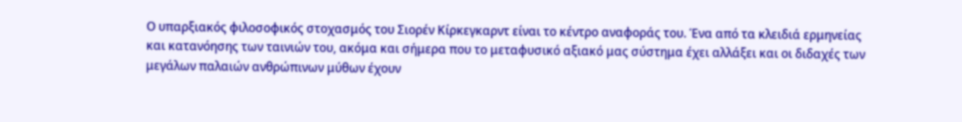Ο υπαρξιακός φιλοσοφικός στοχασμός του Σιορέν Κίρκεγκαρντ είναι το κέντρο αναφοράς του. Ένα από τα κλειδιά ερμηνείας και κατανόησης των ταινιών του, ακόμα και σήμερα που το μεταφυσικό αξιακό μας σύστημα έχει αλλάξει και οι διδαχές των μεγάλων παλαιών ανθρώπινων μύθων έχουν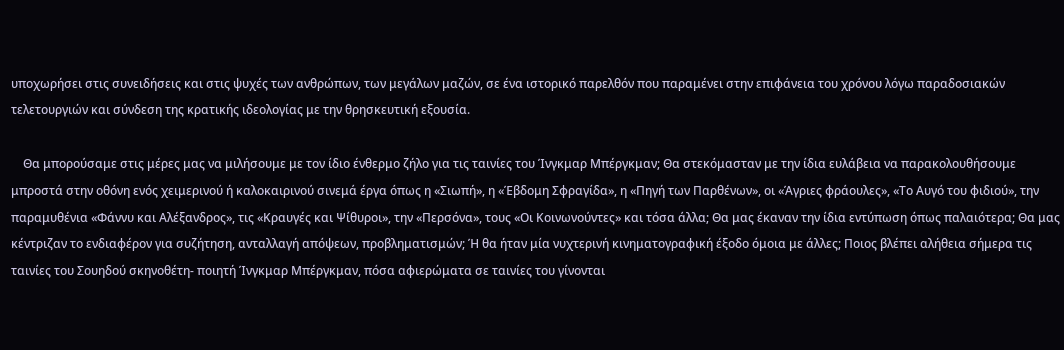υποχωρήσει στις συνειδήσεις και στις ψυχές των ανθρώπων, των μεγάλων μαζών, σε ένα ιστορικό παρελθόν που παραμένει στην επιφάνεια του χρόνου λόγω παραδοσιακών τελετουργιών και σύνδεση της κρατικής ιδεολογίας με την θρησκευτική εξουσία.

    Θα μπορούσαμε στις μέρες μας να μιλήσουμε με τον ίδιο ένθερμο ζήλο για τις ταινίες του Ίνγκμαρ Μπέργκμαν; Θα στεκόμασταν με την ίδια ευλάβεια να παρακολουθήσουμε μπροστά στην οθόνη ενός χειμερινού ή καλοκαιρινού σινεμά έργα όπως η «Σιωπή», η «Έβδομη Σφραγίδα», η «Πηγή των Παρθένων», οι «Άγριες φράουλες», «Το Αυγό του φιδιού», την παραμυθένια «Φάννυ και Αλέξανδρος», τις «Κραυγές και Ψίθυροι», την «Περσόνα», τους «Οι Κοινωνούντες» και τόσα άλλα; Θα μας έκαναν την ίδια εντύπωση όπως παλαιότερα; Θα μας κέντριζαν το ενδιαφέρον για συζήτηση, ανταλλαγή απόψεων, προβληματισμών; Ή θα ήταν μία νυχτερινή κινηματογραφική έξοδο όμοια με άλλες; Ποιος βλέπει αλήθεια σήμερα τις ταινίες του Σουηδού σκηνοθέτη- ποιητή Ίνγκμαρ Μπέργκμαν, πόσα αφιερώματα σε ταινίες του γίνονται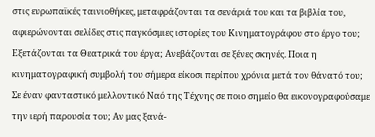στις ευρωπαϊκές ταινιοθήκες, μεταφράζονται τα σενάριά του και τα βιβλία του, αφιερώνονται σελίδες στις παγκόσμιες ιστορίες του Κινηματογράφου στο έργο του; Εξετάζονται τα Θεατρικά του έργα; Ανεβάζονται σε ξένες σκηνές. Ποια η κινηματογραφική συμβολή του σήμερα είκοσι περίπου χρόνια μετά τον θάνατό του; Σε έναν φανταστικό μελλοντικό Ναό της Τέχνης σε ποιο σημείο θα εικονογραφούσαμε την ιερή παρουσία του; Αν μας ξανά-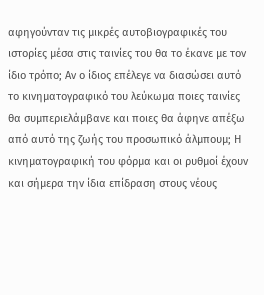αφηγούνταν τις μικρές αυτοβιογραφικές του ιστορίες μέσα στις ταινίες του θα το έκανε με τον ίδιο τρόπο; Αν ο ίδιος επέλεγε να διασώσει αυτό το κινηματογραφικό του λεύκωμα ποιες ταινίες θα συμπεριελάμβανε και ποιες θα άφηνε απέξω από αυτό της ζωής του προσωπικό άλμπουμ; Η κινηματογραφική του φόρμα και οι ρυθμοί έχουν και σήμερα την ίδια επίδραση στους νέους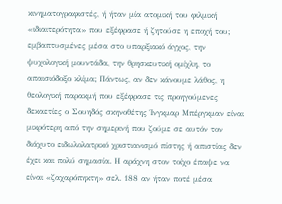κινηματογραφιστές, ή ήταν μία ατομική του φιλμική «ιδιαιτερότητα» που εξέφρασε ή ζητούσε η εποχή του; εμβαπτυσμένες μέσα στο υπαρξιακό άγχος, την ψυχολογική μουντάδα, την θρησκευτική ομίχλη, το απαισιόδοξο κλίμα; Πάντως, αν δεν κάνουμε λάθος, η θεολογική παρακμή που εξέφρασε τις προηγούμενες δεκαετίες ο Σουηδός σκηνοθέτης Ίνγκμαρ Μπέργκμαν είναι μικρότερη από την σημερινή που ζούμε σε αυτόν τον διάχυτο ειδωλολατρικό χριστιανισμό πίστης ή απιστίας δεν έχει και πολύ σημασία. Η αράχνη στον τοίχο έπαψε να είναι «ζαχαρόπηκτη» σελ. 188 αν ήταν ποτέ μέσα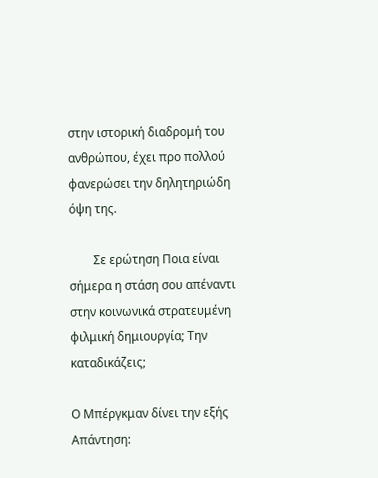στην ιστορική διαδρομή του ανθρώπου, έχει προ πολλού φανερώσει την δηλητηριώδη όψη της.

        Σε ερώτηση Ποια είναι σήμερα η στάση σου απέναντι στην κοινωνικά στρατευμένη φιλμική δημιουργία; Την καταδικάζεις;

Ο Μπέργκμαν δίνει την εξής Απάντηση: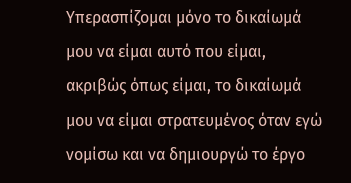Υπερασπίζομαι μόνο το δικαίωμά μου να είμαι αυτό που είμαι, ακριβώς όπως είμαι, το δικαίωμά μου να είμαι στρατευμένος όταν εγώ νομίσω και να δημιουργώ το έργο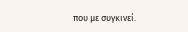που με συγκινεί.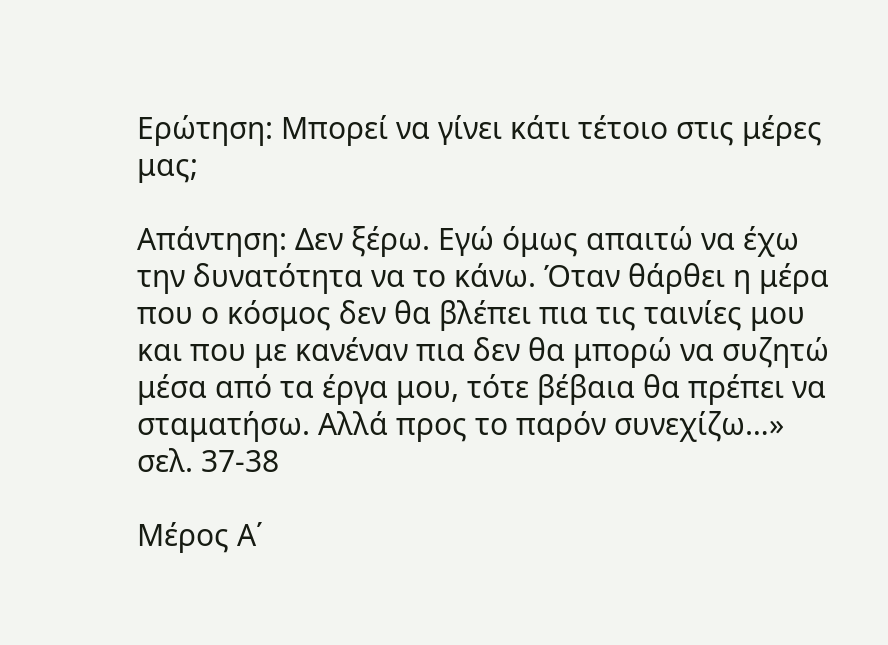Ερώτηση: Μπορεί να γίνει κάτι τέτοιο στις μέρες μας;

Απάντηση: Δεν ξέρω. Εγώ όμως απαιτώ να έχω την δυνατότητα να το κάνω. Όταν θάρθει η μέρα που ο κόσμος δεν θα βλέπει πια τις ταινίες μου και που με κανέναν πια δεν θα μπορώ να συζητώ μέσα από τα έργα μου, τότε βέβαια θα πρέπει να σταματήσω. Αλλά προς το παρόν συνεχίζω…» σελ. 37-38

Μέρος Α΄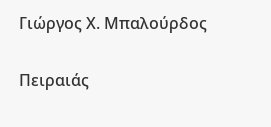Γιώργος Χ. Μπαλούρδος

Πειραιάς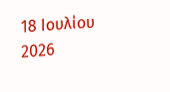18 Ιουλίου 2026